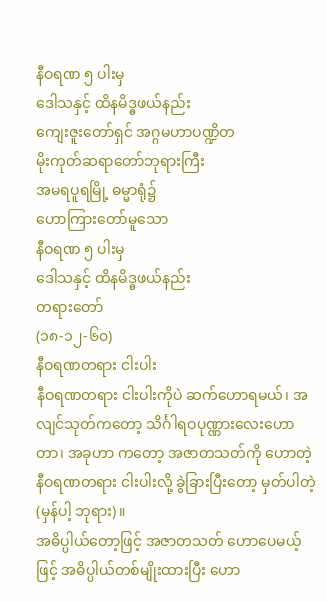နီဝရဏ ၅ ပါးမှ
ဒေါသနှင့် ထိနမိဒ္ဓဖယ်နည်း
ကျေးဇူးတော်ရှင် အဂ္ဂမဟာပဏ္ဍိတ
မိုးကုတ်ဆရာတော်ဘုရားကြီး
အမရပူရမြို့ ဓမ္မာရုံ၌
ဟောကြားတော်မူသော
နီဝရဏ ၅ ပါးမှ
ဒေါသနှင့် ထိနမိဒ္ဓဖယ်နည်း
တရားတော်
(၁၈-၁၂-၆၀)
နီဝရဏတရား ငါးပါး
နီဝရဏတရား ငါးပါးကိုပဲ ဆက်ဟောရမယ်၊ အလျင်သုတ်ကတော့ သိင်္ဂါရဝပုဏ္ဏားလေးဟောတာ၊ အခုဟာ ကတော့ အဇာတသတ်ကို ဟောတဲ့ နီဝရဏတရား ငါးပါးလို့ ခွဲခြားပြီးတော့ မှတ်ပါတဲ့ (မှန်ပါ့ ဘုရား)။
အဓိပ္ပါယ်တော့ဖြင့် အဇာတသတ် ဟောပေမယ့်ဖြင့် အဓိပ္ပါယ်တစ်မျိုးထားပြီး ဟော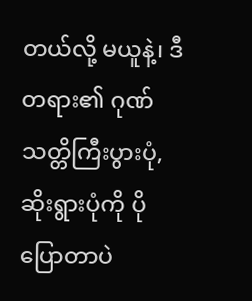တယ်လို့ မယူနဲ့၊ ဒီတရား၏ ဂုဏ်သတ္တိကြီးပွားပုံ, ဆိုးရွားပုံကို ပိုပြောတာပဲ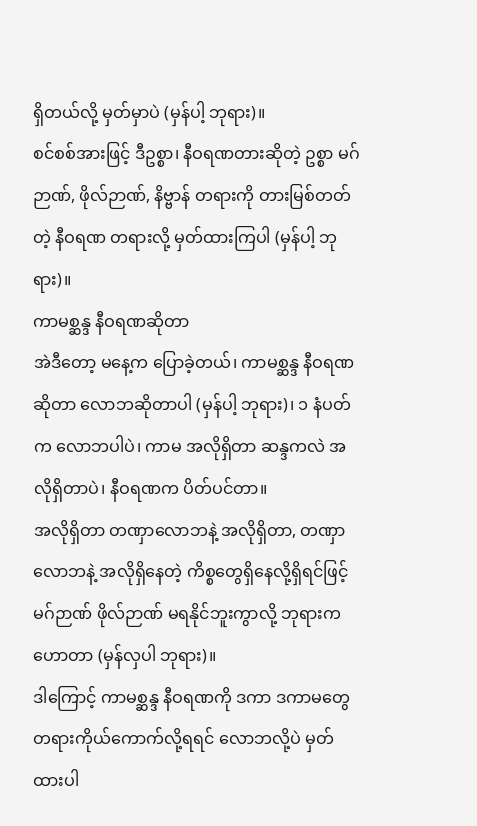ရှိတယ်လို့ မှတ်မှာပဲ (မှန်ပါ့ ဘုရား)။
စင်စစ်အားဖြင့် ဒီဥစ္စာ၊ နီဝရဏတားဆိုတဲ့ ဥစ္စာ မဂ်ဉာဏ်, ဖိုလ်ဉာဏ်, နိဗ္ဗာန် တရားကို တားမြစ်တတ်တဲ့ နီဝရဏ တရားလို့ မှတ်ထားကြပါ (မှန်ပါ့ ဘုရား)။
ကာမစ္ဆန္ဒ နီဝရဏဆိုတာ
အဲဒီတော့ မနေ့က ပြောခဲ့တယ်၊ ကာမစ္ဆန္ဒ နီဝရဏဆိုတာ လောဘဆိုတာပါ (မှန်ပါ့ ဘုရား)၊ ၁ နံပတ်က လောဘပါပဲ၊ ကာမ အလိုရှိတာ ဆန္ဒကလဲ အလိုရှိတာပဲ၊ နီဝရဏက ပိတ်ပင်တာ။
အလိုရှိတာ တဏှာလောဘနဲ့ အလိုရှိတာ, တဏှာလောဘနဲ့ အလိုရှိနေတဲ့ ကိစ္စတွေရှိနေလို့ရှိရင်ဖြင့် မဂ်ဉာဏ် ဖိုလ်ဉာဏ် မရနိုင်ဘူးကွာလို့ ဘုရားက ဟောတာ (မှန်လှပါ ဘုရား)။
ဒါကြောင့် ကာမစ္ဆန္ဒ နီဝရဏကို ဒကာ ဒကာမတွေ တရားကိုယ်ကောက်လို့ရရင် လောဘလို့ပဲ မှတ်ထားပါ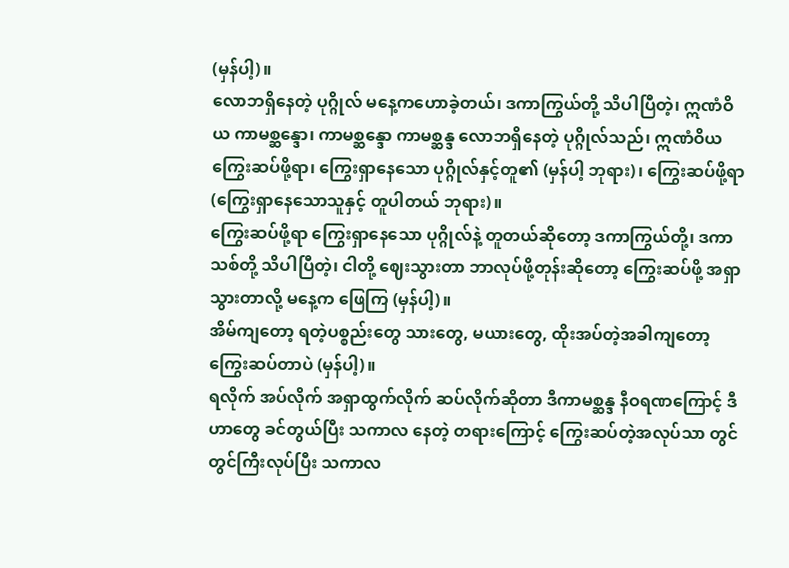(မှန်ပါ့)။
လောဘရှိနေတဲ့ ပုဂ္ဂိုလ် မနေ့ကဟောခဲ့တယ်၊ ဒကာကြွယ်တို့ သိပါပြီတဲ့၊ ဣဏံဝိယ ကာမစ္ဆန္ဒော၊ ကာမစ္ဆန္ဒော ကာမစ္ဆန္ဒ လောဘရှိနေတဲ့ ပုဂ္ဂိုလ်သည်၊ ဣဏံဝိယ ကြွေးဆပ်ဖို့ရာ၊ ကြွေးရှာနေသော ပုဂ္ဂိုလ်နှင့်တူ၏ (မှန်ပါ့ ဘုရား)၊ ကြွေးဆပ်ဖို့ရာ (ကြွေးရှာနေသောသူနှင့် တူပါတယ် ဘုရား)။
ကြွေးဆပ်ဖို့ရာ ကြွေးရှာနေသော ပုဂ္ဂိုလ်နဲ့ တူတယ်ဆိုတော့ ဒကာကြွယ်တို့၊ ဒကာသစ်တို့ သိပါပြီတဲ့၊ ငါတို့ ဈေးသွားတာ ဘာလုပ်ဖို့တုန်းဆိုတော့ ကြွေးဆပ်ဖို့ အရှာသွားတာလို့ မနေ့က ဖြေကြ (မှန်ပါ့)။
အိမ်ကျတော့ ရတဲ့ပစ္စည်းတွေ သားတွေ, မယားတွေ, ထိုးအပ်တဲ့အခါကျတော့ ကြွေးဆပ်တာပဲ (မှန်ပါ့)။
ရလိုက် အပ်လိုက် အရှာထွက်လိုက် ဆပ်လိုက်ဆိုတာ ဒီကာမစ္ဆန္ဒ နီဝရဏကြောင့် ဒီဟာတွေ ခင်တွယ်ပြီး သကာလ နေတဲ့ တရားကြောင့် ကြွေးဆပ်တဲ့အလုပ်သာ တွင်တွင်ကြီးလုပ်ပြီး သကာလ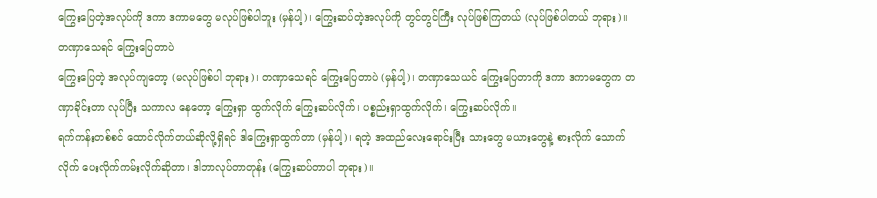ကြွေးပြေတဲ့အလုပ်ကို ဒကာ ဒကာမတွေ မလုပ်ဖြစ်ပါဘူး (မှန်ပါ့)၊ ကြွေးဆပ်တဲ့အလုပ်ကို တွင်တွင်ကြီး လုပ်ဖြစ်ကြတယ် (လုပ်ဖြစ်ပါတယ် ဘုရား)။
တဏှာသေရင် ကြွေးပြေတာပဲ
ကြွေးပြေတဲ့ အလုပ်ကျတော့ (မလုပ်ဖြစ်ပါ ဘုရား)၊ တဏှာသေရင် ကြွေးပြေတာပဲ (မှန်ပါ့)၊ တဏှာသေယင် ကြွေးပြေတာကို ဒကာ ဒကာမတွေက တဏှာခိုင်းတာ လုပ်ပြီး သကာလ နေတော့ ကြွေးရှာ ထွက်လိုက် ကြွေးဆပ်လိုက်၊ ပစ္စည်းရှာထွက်လိုက်၊ ကြွေးဆပ်လိုက်။
ရက်ကန်းတစ်စင် ထောင်လိုက်တယ်ဆိုလို့ရှိရင် ဒါကြွေးရှာထွက်တာ (မှန်ပါ့)၊ ရတဲ့ အထည်လေးရောင်းပြီး သားတွေ မယားတွေနဲ့ စားလိုက် သောက်လိုက် ပေးလိုက်ကမ်းလိုက်ဆိုတာ၊ ဒါဘာလုပ်တာတုန်း (ကြွေးဆပ်တာပါ ဘုရား)။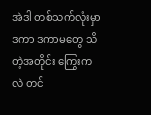အဲဒါ တစ်သက်လုံးမှာ ဒကာ ဒကာမတွေ သိတဲ့အတိုင်း ကြွေးကလဲ တင်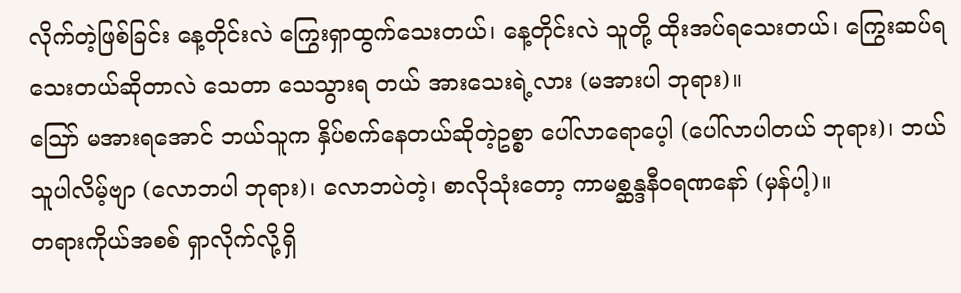လိုက်တဲ့ဖြစ်ခြင်း နေ့တိုင်းလဲ ကြွေးရှာထွက်သေးတယ်၊ နေ့တိုင်းလဲ သူတို့ ထိုးအပ်ရသေးတယ်၊ ကြွေးဆပ်ရသေးတယ်ဆိုတာလဲ သေတာ သေသွားရ တယ် အားသေးရဲ့လား (မအားပါ ဘုရား)။
ဪ မအားရအောင် ဘယ်သူက နှိပ်စက်နေတယ်ဆိုတဲ့ဥစ္စာ ပေါ်လာရောပေ့ါ (ပေါ်လာပါတယ် ဘုရား)၊ ဘယ်သူပါလိမ့်ဗျာ (လောဘပါ ဘုရား)၊ လောဘပဲတဲ့၊ စာလိုသုံးတော့ ကာမစ္ဆန္ဒနီဝရဏနော် (မှန်ပါ့)။
တရားကိုယ်အစစ် ရှာလိုက်လို့ရှိ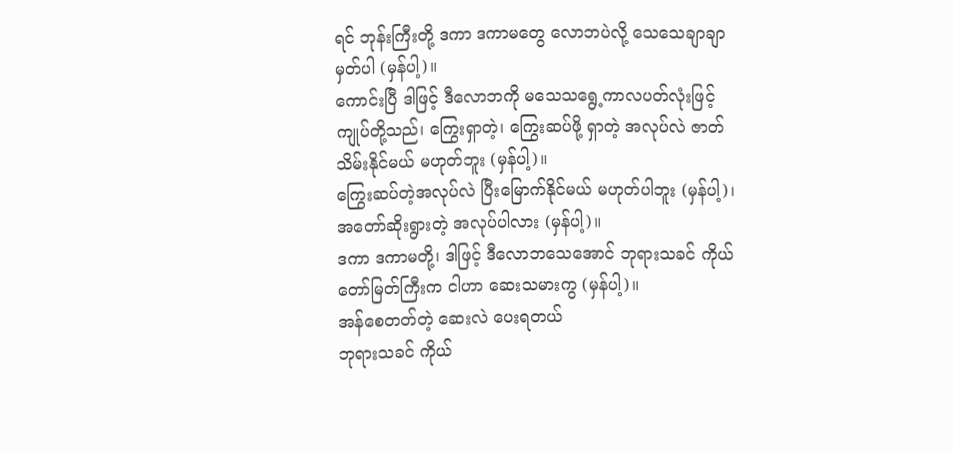ရင် ဘုန်းကြီးတို့ ဒကာ ဒကာမတွေ လောဘပဲလို့ သေသေချာချာ မှတ်ပါ (မှန်ပါ့)။
ကောင်းပြီ ဒါဖြင့် ဒီလောဘကို မသေသရွေ့ကာလပတ်လုံးဖြင့် ကျုပ်တို့သည်၊ ကြွေးရှာတဲ့၊ ကြွေးဆပ်ဖို့ ရှာတဲ့ အလုပ်လဲ ဇာတ်သိမ်းနိုင်မယ် မဟုတ်ဘူး (မှန်ပါ့)။
ကြွေးဆပ်တဲ့အလုပ်လဲ ပြီးမြောက်နိုင်မယ် မဟုတ်ပါဘူး (မှန်ပါ့)၊ အတော်ဆိုးရွားတဲ့ အလုပ်ပါလား (မှန်ပါ့)။
ဒကာ ဒကာမတို့၊ ဒါဖြင့် ဒီလောဘသေအောင် ဘုရားသခင် ကိုယ်တော်မြတ်ကြီးက ငါဟာ ဆေးသမားကွ (မှန်ပါ့)။
အန်စေတတ်တဲ့ ဆေးလဲ ပေးရတယ်
ဘုရားသခင် ကိုယ်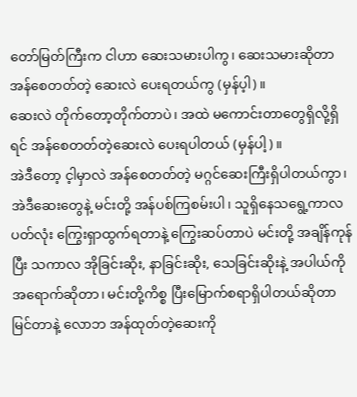တော်မြတ်ကြီးက ငါဟာ ဆေးသမားပါကွ၊ ဆေးသမားဆိုတာ အန်စေတတ်တဲ့ ဆေးလဲ ပေးရတယ်ကွ (မှန်ပ့ါ)။
ဆေးလဲ တိုက်တော့တိုက်တာပဲ၊ အထဲ မကောင်းတာတွေရှိလို့ရှိရင် အန်စေတတ်တဲ့ဆေးလဲ ပေးရပါတယ် (မှန်ပါ့)။
အဲဒီတော့ င့ါမှာလဲ အန်စေတတ်တဲ့ မဂ္ဂင်ဆေးကြီးရှိပါတယ်ကွာ၊ အဲဒီဆေးတွေနဲ့ မင်းတို့ အန်ပစ်ကြစမ်းပါ၊ သူရှိနေသရွေ့ကာလပတ်လုံး ကြွေးရှာထွက်ရတာနဲ့ ကြွေးဆပ်တာပဲ မင်းတို့ အချိန်ကုန်ပြီး သကာလ အိုခြင်းဆိုး, နာခြင်းဆိုး, သေခြင်းဆိုးနဲ့ အပါယ်ကို အရောက်ဆိုတာ၊ မင်းတို့ကိစ္စ ပြီးမြောက်စရာရှိပါတယ်ဆိုတာ မြင်တာနဲ့ လောဘ အန်ထုတ်တဲ့ဆေးကို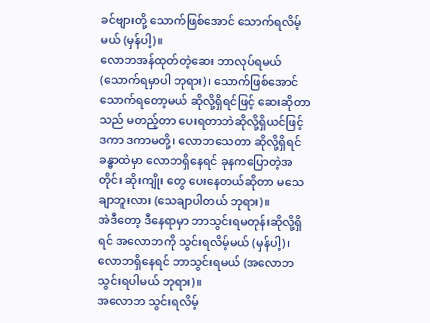ခင်ဗျားတို့ သောက်ဖြစ်အောင် သောက်ရလိမ့်မယ် (မှန်ပါ့)။
လောဘအန်ထုတ်တဲ့ဆေး ဘာလုပ်ရမယ် (သောက်ရမှာပါ ဘုရား)၊ သောက်ဖြစ်အောင် သောက်ရတော့မယ် ဆိုလို့ရှိရင်ဖြင့် ဆေးဆိုတာသည် မတည့်တာ ပေးရတာဘဲဆိုလို့ရှိယင်ဖြင့်
ဒကာ ဒကာမတို့၊ လောဘသေတာ ဆိုလို့ရှိရင် ခန္ဓာထဲမှာ လောဘရှိနေရင် ခုနကပြောတဲ့အတိုင်း ဆိုးကျိုး တွေ ပေးနေတယ်ဆိုတာ မသေချာဘူးလား (သေချာပါတယ် ဘုရား)။
အဲဒီတော့ ဒီနေရာမှာ ဘာသွင်းရမတုန်းဆိုလို့ရှိရင် အလောဘကို သွင်းရလိမ့်မယ် (မှန်ပါ့)၊ လောဘရှိနေရင် ဘာသွင်းရမယ် (အလောဘသွင်းရပါမယ် ဘုရား)။
အလောဘ သွင်းရလိမ့်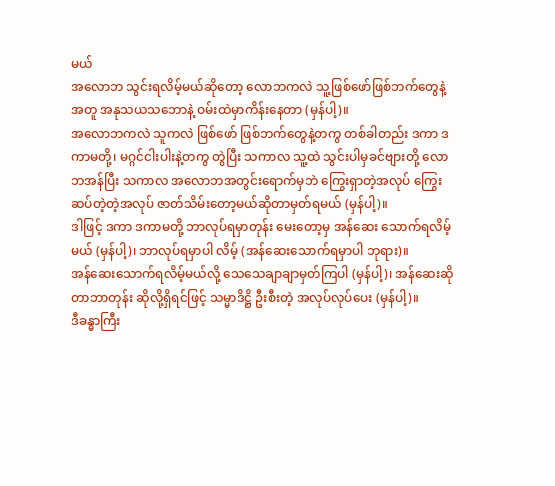မယ်
အလောဘ သွင်းရလိမ့်မယ်ဆိုတော့ လောဘကလဲ သူ့ဖြစ်ဖော်ဖြစ်ဘက်တွေနဲ့အတူ အနုသယသဘောနဲ့ ဝမ်းထဲမှာကိန်းနေတာ (မှန်ပါ့)။
အလောဘကလဲ သူကလဲ ဖြစ်ဖော် ဖြစ်ဘက်တွေနဲ့တကွ တစ်ခါတည်း ဒကာ ဒကာမတို့၊ မဂ္ဂင်ငါးပါးနဲ့တကွ တွဲပြီး သကာလ သူ့ထဲ သွင်းပါမှခင်ဗျားတို့ လောဘအန်ပြီး သကာလ အလောဘအတွင်းရောက်မှဘဲ ကြွေးရှာတဲ့အလုပ် ကြွေးဆပ်တဲ့တဲ့အလုပ် ဇာတ်သိမ်းတော့မယ်ဆိုတာမှတ်ရမယ် (မှန်ပါ့)။
ဒါဖြင့် ဒကာ ဒကာမတို့ ဘာလုပ်ရမှာတုန်း မေးတော့မှ အန်ဆေး သောက်ရလိမ့်မယ် (မှန်ပါ့)၊ ဘာလုပ်ရမှာပါ လိမ့် (အန်ဆေးသောက်ရမှာပါ ဘုရား)။
အန်ဆေးသောက်ရလိမ့်မယ်လို့ သေသေချာချာမှတ်ကြပါ (မှန်ပါ့)၊ အန်ဆေးဆိုတာဘာတုန်း ဆိုလို့ရှိရင်ဖြင့် သမ္မာဒိဋ္ဌိ ဦးစီးတဲ့ အလုပ်လုပ်ပေး (မှန်ပါ့)။
ဒီခန္ဓာကြီး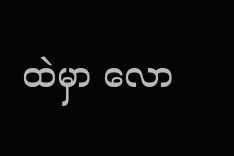ထဲမှာ လော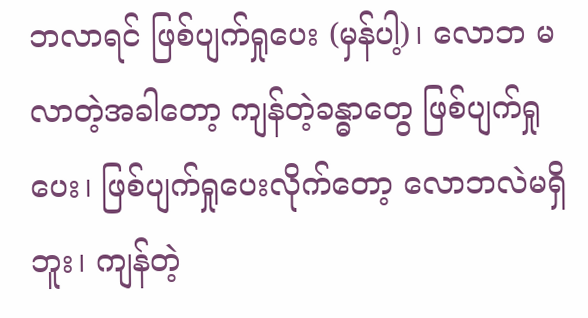ဘလာရင် ဖြစ်ပျက်ရှုပေး (မှန်ပါ့)၊ လောဘ မလာတဲ့အခါတော့ ကျန်တဲ့ခန္ဓာတွေ ဖြစ်ပျက်ရှုပေး၊ ဖြစ်ပျက်ရှုပေးလိုက်တော့ လောဘလဲမရှိဘူး၊ ကျန်တဲ့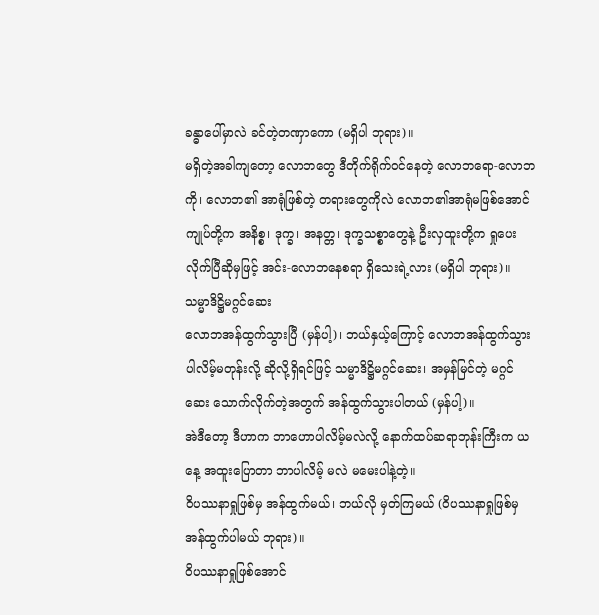ခန္ဓာပေါ်မှာလဲ ခင်တဲ့တဏှာကော (မရှိပါ ဘုရား)။
မရှိတဲ့အခါကျတော့ လောဘတွေ ဒီတိုက်ရိုက်ဝင်နေတဲ့ လောဘရော-လောဘကို၊ လောဘ၏ အာရုံဖြစ်တဲ့ တရားတွေကိုလဲ လောဘ၏အာရုံမဖြစ်အောင် ကျုပ်တို့က အနိစ္စ၊ ဒုက္ခ၊ အနတ္တ၊ ဒုက္ခသစ္စာတွေနဲ့ ဦးလှထူးတို့က ရှုပေးလိုက်ပြီဆိုမှဖြင့် အင်း-လောဘနေစရာ ရှိသေးရဲ့လား (မရှိပါ ဘုရား)။
သမ္မာဒိဋ္ဌိမဂ္ဂင်ဆေး
လောဘအန်ထွက်သွားပြီ (မှန်ပါ့)၊ ဘယ်နှယ့်ကြောင့် လောဘအန်ထွက်သွားပါလိမ့်မတုန်းလို့ ဆိုလို့ရှိရင်ဖြင့် သမ္မာဒိဋ္ဌိမဂ္ဂင်ဆေး၊ အမှန်မြင်တဲ့ မဂ္ဂင်ဆေး သောက်လိုက်တဲ့အတွက် အန်ထွက်သွားပါတယ် (မှန်ပါ့)။
အဲဒီတော့ ဒီဟာက ဘာဟောပါလိမ့်မလဲလို့ နောက်ထပ်ဆရာဘုန်းကြီးက ယနေ့ အထူးပြောတာ ဘာပါလိမ့် မလဲ မမေးပါနဲ့တဲ့။
ဝိပဿနာရှုဖြစ်မှ အန်ထွက်မယ်၊ ဘယ်လို မှတ်ကြမယ် (ဝိပဿနာရှုဖြစ်မှ အန်ထွက်ပါမယ် ဘုရား)။
ဝိပဿနာရှုဖြစ်အောင်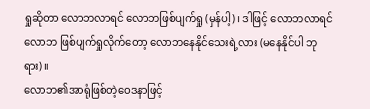ရှုဆိုတာ လောဘလာရင် လောဘဖြစ်ပျက်ရှု (မှန်ပါ့)၊ ဒါဖြင့် လောဘလာရင် လောဘ ဖြစ်ပျက်ရှုလိုက်တော့ လောဘနေနိုင်သေးရဲ့လား (မနေနိုင်ပါ ဘုရား)။
လောဘ၏အာရုံဖြစ်တဲ့ဝေဒနာဖြင့်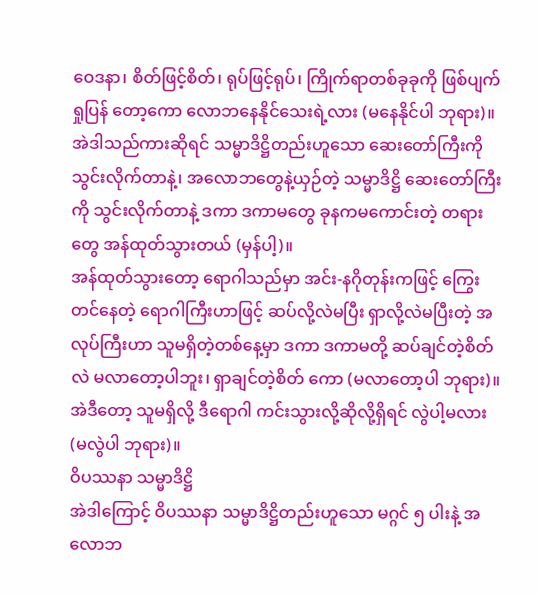ဝေဒနာ၊ စိတ်ဖြင့်စိတ်၊ ရုပ်ဖြင့်ရုပ်၊ ကြိုက်ရာတစ်ခုခုကို ဖြစ်ပျက် ရှုပြန် တော့ကော လောဘနေနိုင်သေးရဲ့လား (မနေနိုင်ပါ ဘုရား)။
အဲဒါသည်ကားဆိုရင် သမ္မာဒိဋ္ဌိတည်းဟူသော ဆေးတော်ကြီးကို သွင်းလိုက်တာနဲ့၊ အလောဘတွေနဲ့ယှဉ်တဲ့ သမ္မာဒိဋ္ဌိ ဆေးတော်ကြီးကို သွင်းလိုက်တာနဲ့ ဒကာ ဒကာမတွေ ခုနကမကောင်းတဲ့ တရားတွေ အန်ထုတ်သွားတယ် (မှန်ပါ့)။
အန်ထုတ်သွားတော့ ရောဂါသည်မှာ အင်း-နဂိုတုန်းကဖြင့် ကြွေးတင်နေတဲ့ ရောဂါကြီးဟာဖြင့် ဆပ်လို့လဲမပြီး ရှာလို့လဲမပြီးတဲ့ အလုပ်ကြီးဟာ သူမရှိတဲ့တစ်နေ့မှာ ဒကာ ဒကာမတို့ ဆပ်ချင်တဲ့စိတ်လဲ မလာတော့ပါဘူး၊ ရှာချင်တဲ့စိတ် ကော (မလာတော့ပါ ဘုရား)။
အဲဒီတော့ သူမရှိလို့ ဒီရောဂါ ကင်းသွားလို့ဆိုလို့ရှိရင် လွဲပါ့မလား (မလွဲပါ ဘုရား)။
ဝိပဿနာ သမ္မာဒိဋ္ဌိ
အဲဒါကြောင့် ဝိပဿနာ သမ္မာဒိဋ္ဌိတည်းဟူသော မဂ္ဂင် ၅ ပါးနဲ့ အလောဘ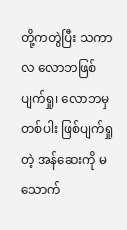တို့ကတွဲပြီး သကာလ လောဘဖြစ် ပျက်ရှု၊ လောဘမှတစ်ပါး ဖြစ်ပျက်ရှုတဲ့ အန်ဆေးကို မသောက်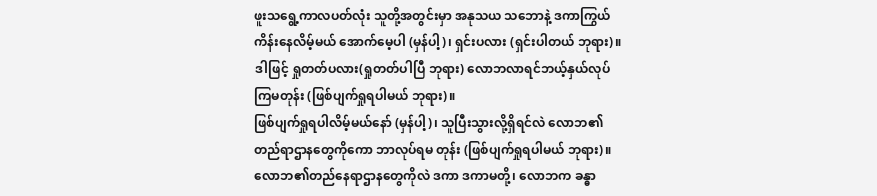ဖူးသရွေ့ကာလပတ်လုံး သူတို့အတွင်းမှာ အနုသယ သဘောနဲ့ ဒကာကြွယ် ကိန်းနေလိမ့်မယ် အောက်မေ့ပါ (မှန်ပါ့)၊ ရှင်းပလား (ရှင်းပါတယ် ဘုရား)။
ဒါဖြင့် ရှုတတ်ပလား(ရှုတတ်ပါပြီ ဘုရား) လောဘလာရင်ဘယ့်နှယ်လုပ်ကြမတုန်း (ဖြစ်ပျက်ရှုရပါမယ် ဘုရား)။
ဖြစ်ပျက်ရှုရပါလိမ့်မယ်နော် (မှန်ပါ့)၊ သူပြီးသွားလို့ရှိရင်လဲ လောဘ၏ တည်ရာဌာနတွေကိုကော ဘာလုပ်ရမ တုန်း (ဖြစ်ပျက်ရှုရပါမယ် ဘုရား)။
လောဘ၏တည်နေရာဌာနတွေကိုလဲ ဒကာ ဒကာမတို့၊ လောဘက ခန္ဓာ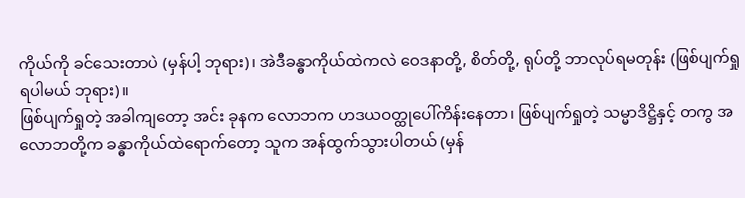ကိုယ်ကို ခင်သေးတာပဲ (မှန်ပါ့ ဘုရား)၊ အဲဒီခန္ဓာကိုယ်ထဲကလဲ ဝေဒနာတို့, စိတ်တို့, ရုပ်တို့ ဘာလုပ်ရမတုန်း (ဖြစ်ပျက်ရှုရပါမယ် ဘုရား)။
ဖြစ်ပျက်ရှုတဲ့ အခါကျတော့ အင်း ခုနက လောဘက ဟဒယဝတ္ထုပေါ်ကိန်းနေတာ၊ ဖြစ်ပျက်ရှုတဲ့ သမ္မာဒိဋ္ဌိနှင့် တကွ အလောဘတို့က ခန္ဓာကိုယ်ထဲရောက်တော့ သူက အန်ထွက်သွားပါတယ် (မှန်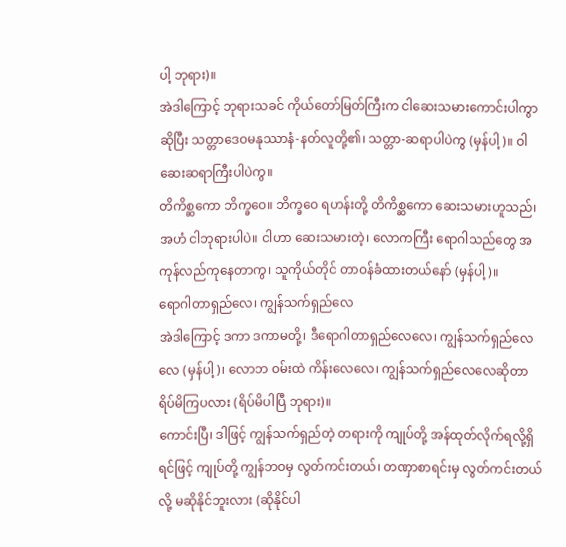ပါ့ ဘုရား)။
အဲဒါကြောင့် ဘုရားသခင် ကိုယ်တော်မြတ်ကြီးက ငါဆေးသမားကောင်းပါကွာဆိုပြီး သတ္တာဒေဝမနုဿာနံ-နတ်လူတို့၏၊ သတ္တာ-ဆရာပါပဲကွ (မှန်ပါ့)။ ဝါ ဆေးဆရာကြီးပါပဲကွ။
တိကိစ္ဆကော ဘိက္ခဝေ။ ဘိက္ခဝေ ရဟန်းတို့ တိကိစ္ဆကော ဆေးသမားဟူသည်၊ အဟံ ငါဘုရားပါပဲ။ ငါဟာ ဆေးသမားတဲ့၊ လောကကြီး ရောဂါသည်တွေ အကုန်လည်ကုနေတာကွ၊ သူကိုယ်တိုင် တာဝန်ခံထားတယ်နော် (မှန်ပါ့)။
ရောဂါတာရှည်လေ၊ ကျွန်သက်ရှည်လေ
အဲဒါကြောင့် ဒကာ ဒကာမတို့၊ ဒီရောဂါတာရှည်လေလေ၊ ကျွန်သက်ရှည်လေလေ (မှန်ပါ့)၊ လောဘ ဝမ်းထဲ ကိန်းလေလေ၊ ကျွန်သက်ရှည်လေလေဆိုတာ ရိပ်မိကြပလား (ရိပ်မိပါပြီ ဘုရား)။
ကောင်းပြီ၊ ဒါဖြင့် ကျွန်သက်ရှည်တဲ့ တရားကို ကျုပ်တို့ အန်ထုတ်လိုက်ရလို့ရှိရင်ဖြင့် ကျုပ်တို့ ကျွန်ဘဝမှ လွတ်ကင်းတယ်၊ တဏှာစာရင်းမှ လွတ်ကင်းတယ်လို့ မဆိုနိုင်ဘူးလား (ဆိုနိုင်ပါ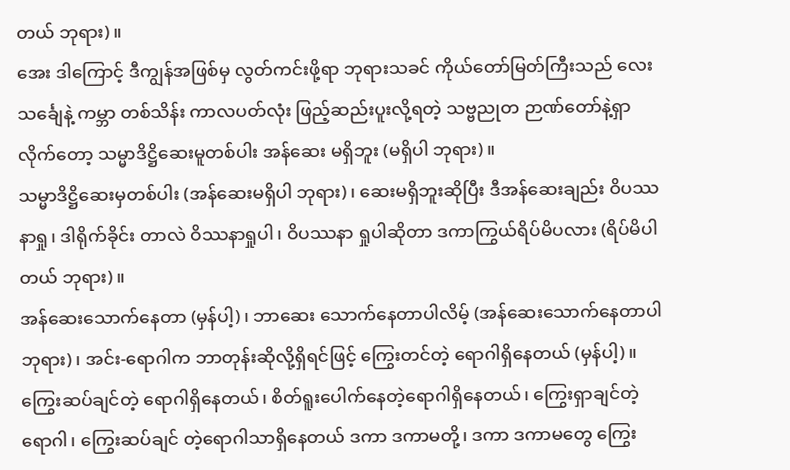တယ် ဘုရား)။
အေး ဒါကြောင့် ဒီကျွန်အဖြစ်မှ လွတ်ကင်းဖို့ရာ ဘုရားသခင် ကိုယ်တော်မြတ်ကြီးသည် လေးသင်္ချေနဲ့ ကမ္ဘာ တစ်သိန်း ကာလပတ်လုံး ဖြည့်ဆည်းပူးလို့ရတဲ့ သဗ္ဗညုတ ဉာဏ်တော်နဲ့ရှာလိုက်တော့ သမ္မာဒိဋ္ဌိဆေးမူတစ်ပါး အန်ဆေး မရှိဘူး (မရှိပါ ဘုရား)။
သမ္မာဒိဋ္ဌိဆေးမှတစ်ပါး (အန်ဆေးမရှိပါ ဘုရား)၊ ဆေးမရှိဘူးဆိုပြီး ဒီအန်ဆေးချည်း ဝိပဿနာရှု၊ ဒါရိုက်ခိုင်း တာလဲ ဝိဿနာရှုပါ၊ ဝိပဿနာ ရှုပါဆိုတာ ဒကာကြွယ်ရိပ်မိပလား (ရိပ်မိပါတယ် ဘုရား)။
အန်ဆေးသောက်နေတာ (မှန်ပါ့)၊ ဘာဆေး သောက်နေတာပါလိမ့် (အန်ဆေးသောက်နေတာပါ ဘုရား)၊ အင်း-ရောဂါက ဘာတုန်းဆိုလို့ရှိရင်ဖြင့် ကြွေးတင်တဲ့ ရောဂါရှိနေတယ် (မှန်ပါ့)။
ကြွေးဆပ်ချင်တဲ့ ရောဂါရှိနေတယ်၊ စိတ်ရူးပေါက်နေတဲ့ရောဂါရှိနေတယ်၊ ကြွေးရှာချင်တဲ့ရောဂါ၊ ကြွေးဆပ်ချင် တဲ့ရောဂါသာရှိနေတယ် ဒကာ ဒကာမတို့၊ ဒကာ ဒကာမတွေ ကြွေး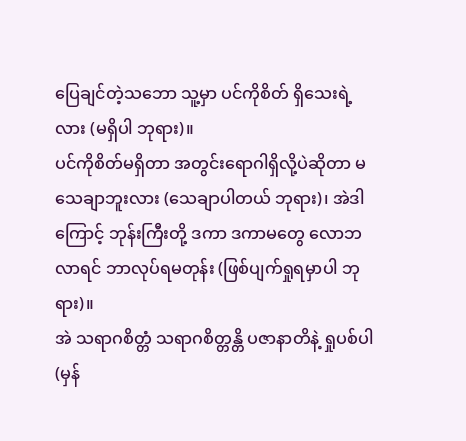ပြေချင်တဲ့သဘော သူ့မှာ ပင်ကိုစိတ် ရှိသေးရဲ့လား (မရှိပါ ဘုရား)။
ပင်ကိုစိတ်မရှိတာ အတွင်းရောဂါရှိလို့ပဲဆိုတာ မသေချာဘူးလား (သေချာပါတယ် ဘုရား)၊ အဲဒါကြောင့် ဘုန်းကြီးတို့ ဒကာ ဒကာမတွေ လောဘလာရင် ဘာလုပ်ရမတုန်း (ဖြစ်ပျက်ရှုရမှာပါ ဘုရား)။
အဲ သရာဂစိတ္တံ သရာဂစိတ္တန္တိ ပဇာနာတိနဲ့ ရှုပစ်ပါ (မှန်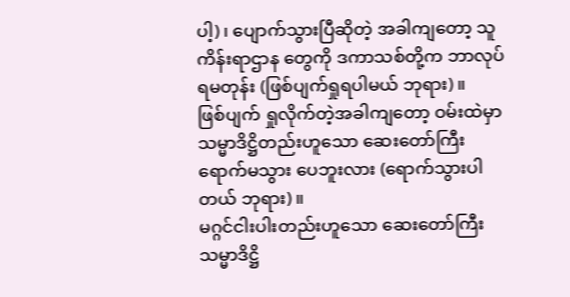ပါ့)၊ ပျောက်သွားပြီဆိုတဲ့ အခါကျတော့ သူကိန်းရာဌာန တွေကို ဒကာသစ်တို့က ဘာလုပ်ရမတုန်း (ဖြစ်ပျက်ရှုရပါမယ် ဘုရား)။
ဖြစ်ပျက် ရှုလိုက်တဲ့အခါကျတော့ ဝမ်းထဲမှာ သမ္မာဒိဋ္ဌိတည်းဟူသော ဆေးတော်ကြီး ရောက်မသွား ပေဘူးလား (ရောက်သွားပါတယ် ဘုရား)။
မဂ္ဂင်ငါးပါးတည်းဟူသော ဆေးတော်ကြီး
သမ္မာဒိဋ္ဌိ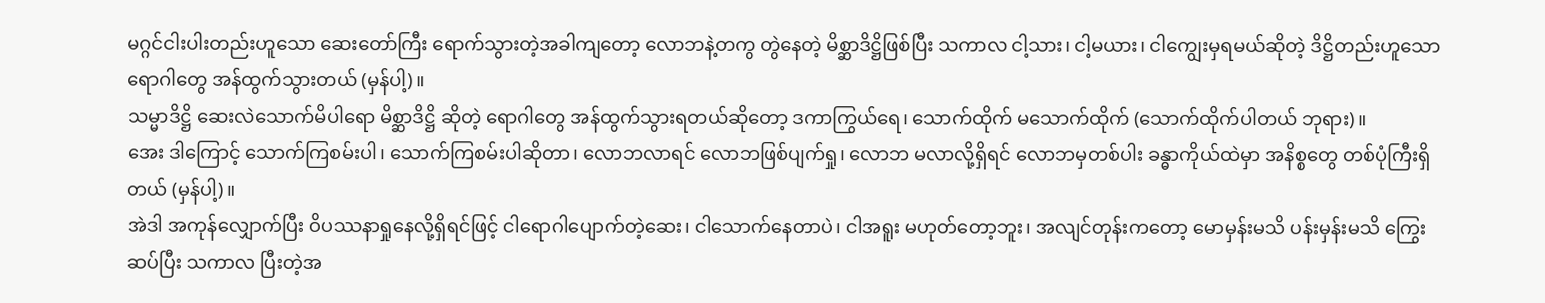မဂ္ဂင်ငါးပါးတည်းဟူသော ဆေးတော်ကြီး ရောက်သွားတဲ့အခါကျတော့ လောဘနဲ့တကွ တွဲနေတဲ့ မိစ္ဆာဒိဋ္ဌိဖြစ်ပြီး သကာလ ငါ့သား၊ ငါ့မယား၊ ငါကျွေးမှရမယ်ဆိုတဲ့ ဒိဋ္ဌိတည်းဟူသော ရောဂါတွေ အန်ထွက်သွားတယ် (မှန်ပါ့)။
သမ္မာဒိဋ္ဌိ ဆေးလဲသောက်မိပါရော မိစ္ဆာဒိဋ္ဌိ ဆိုတဲ့ ရောဂါတွေ အန်ထွက်သွားရတယ်ဆိုတော့ ဒကာကြွယ်ရေ၊ သောက်ထိုက် မသောက်ထိုက် (သောက်ထိုက်ပါတယ် ဘုရား)။
အေး ဒါကြောင့် သောက်ကြစမ်းပါ၊ သောက်ကြစမ်းပါဆိုတာ၊ လောဘလာရင် လောဘဖြစ်ပျက်ရှု၊ လောဘ မလာလို့ရှိရင် လောဘမှတစ်ပါး ခန္ဓာကိုယ်ထဲမှာ အနိစ္စတွေ တစ်ပုံကြီးရှိတယ် (မှန်ပါ့)။
အဲဒါ အကုန်လျှောက်ပြီး ဝိပဿနာရှုနေလို့ရှိရင်ဖြင့် ငါရောဂါပျောက်တဲ့ဆေး၊ ငါသောက်နေတာပဲ၊ ငါအရူး မဟုတ်တော့ဘူး၊ အလျင်တုန်းကတော့ မောမှန်းမသိ ပန်းမှန်းမသိ ကြွေးဆပ်ပြီး သကာလ ပြီးတဲ့အ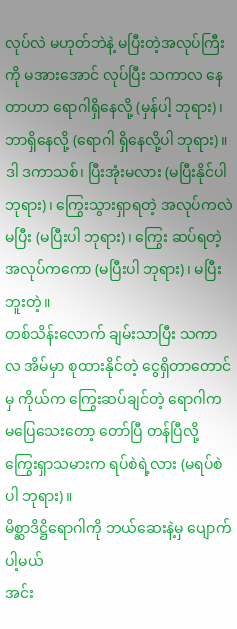လုပ်လဲ မဟုတ်ဘဲနဲ့ မပြီးတဲ့အလုပ်ကြီးကို မအားအောင် လုပ်ပြီး သကာလ နေတာဟာ ရောဂါရှိနေလို့ (မှန်ပါ့ ဘုရား)၊ ဘာရှိနေလို့ (ရောဂါ ရှိနေလို့ပါ ဘုရား)။
ဒါ ဒကာသစ်၊ ပြီးအုံးမလား (မပြီးနိုင်ပါ ဘုရား)၊ ကြွေးသွားရှာရတဲ့ အလုပ်ကလဲမပြီး (မပြီးပါ ဘုရား)၊ ကြွေး ဆပ်ရတဲ့အလုပ်ကကော (မပြီးပါ ဘုရား)၊ မပြီးဘူးတဲ့။
တစ်သိန်းလောက် ချမ်းသာပြီး သကာလ အိမ်မှာ စုထားနိုင်တဲ့ ငွေရှိတာတောင်မှ ကိုယ်က ကြွေးဆပ်ချင်တဲ့ ရောဂါက မပြေသေးတော့ တော်ပြီ တန်ပြီလို့ ကြွေးရှာသမားက ရပ်စဲရဲ့လား (မရပ်စဲပါ ဘုရား)။
မိစ္ဆာဒိဋ္ဌိရောဂါကို ဘယ်ဆေးနဲ့မှ ပျောက်ပါ့မယ်
အင်း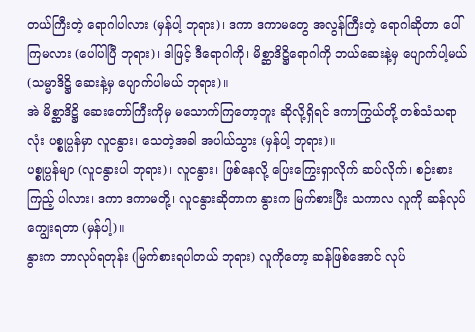တယ်ကြီးတဲ့ ရောဂါပါလား (မှန်ပါ့ ဘုရား)၊ ဒကာ ဒကာမတွေ အလွန်ကြီးတဲ့ ရောဂါဆိုတာ ပေါ်ကြမလား (ပေါ်ပါပြီ ဘုရား)၊ ဒါဖြင့် ဒီရောဂါကို၊ မိစ္ဆာဒိဋ္ဌိရောဂါကို ဘယ်ဆေးနဲ့မှ ပျောက်ပါ့မယ် (သမ္မာဒိဋ္ဌိ ဆေးနဲ့မှ ပျောက်ပါမယ် ဘုရား)။
အဲ မိစ္ဆာဒိဋ္ဌိ ဆေးတော်ကြီးကိုမှ မသောက်ကြတော့ဘူး ဆိုလို့ရှိရင် ဒကာကြွယ်တို့ တစ်သံသရာလုံး ပစ္စုပ္ပန်မှာ လူငနွား၊ သေတဲ့အခါ အပါယ်သွား (မှန်ပါ့ ဘုရား)။
ပစ္စုပ္ပန်မျာ (လူငနွားပါ ဘုရား)၊ လူငနွား၊ ဖြစ်နေလို့ ပြေးကြွေးရှာလိုက် ဆပ်လိုက်၊ စဉ်းစားကြည့် ပါလား၊ ဒကာ ဒကာမတို့၊ လူငနွားဆိုတာက နွားက မြက်စားပြီး သကာလ လူကို ဆန်လုပ်ကျွေးရတာ (မှန်ပါ့)။
နွားက ဘာလုပ်ရတုန်း (မြက်စားရပါတယ် ဘုရား) လူကိုတော့ ဆန်ဖြစ်အောင် လုပ်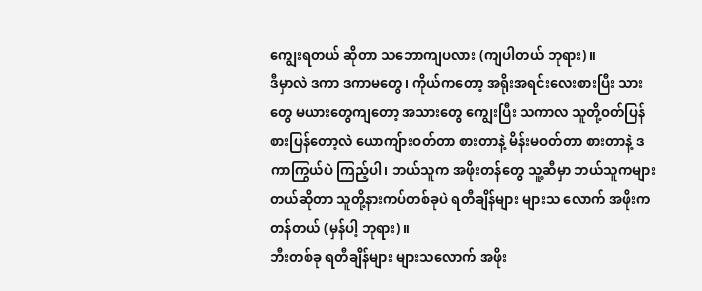ကျွေးရတယ် ဆိုတာ သဘောကျပလား (ကျပါတယ် ဘုရား)။
ဒီမှာလဲ ဒကာ ဒကာမတွေ၊ ကိုယ်ကတော့ အရိုးအရင်းလေးစားပြီး သားတွေ မယားတွေကျတော့ အသားတွေ ကျွေးပြီး သကာလ သူတို့ဝတ်ပြန်စားပြန်တော့လဲ ယောကျ်ားဝတ်တာ စားတာနဲ့ မိန်းမဝတ်တာ စားတာနဲ့ ဒကာကြွယ်ပဲ ကြည့်ပါ၊ ဘယ်သူက အဖိုးတန်တွေ သူ့ဆီမှာ ဘယ်သူကများတယ်ဆိုတာ သူတို့နားကပ်တစ်ခုပဲ ရတီချိန်များ များသ လောက် အဖိုးက တန်တယ် (မှန်ပါ့ ဘုရား)။
ဘီးတစ်ခု ရတီချိန်များ များသလောက် အဖိုး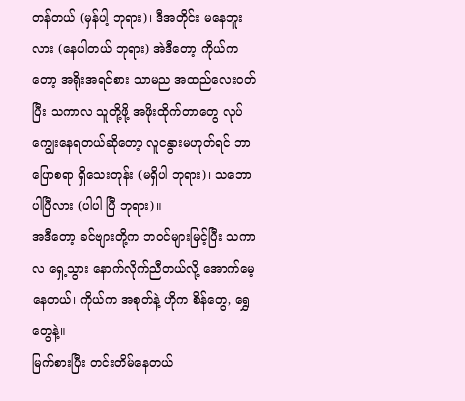တန်တယ် (မှန်ပါ့ ဘုရား)၊ ဒီအတိုင်း မနေဘူးလား (နေပါတယ် ဘုရား) အဲဒီတော့ ကိုယ်ကတော့ အရိုးအရင်စား သာမည အထည်လေးဝတ်ပြီး သကာလ သူတို့ဖို့ အဖိုးထိုက်တာတွေ လုပ်ကျွေးနေရတယ်ဆိုတော့ လူငနွားမဟုတ်ရင် ဘာပြောစရာ ရှိသေးတုန်း (မရှိပါ ဘုရား)၊ သဘောပါပြီလား (ပါပါ ပြီ ဘုရား)။
အဒီတော့ ခင်ဗျားတို့က ဘဝင်များမြင့်ပြီး သကာလ ရှေ့သွား နောက်လိုက်ညီတယ်လို့ အောက်မေ့နေတယ်၊ ကိုယ်က အစုတ်နဲ့ ဟိုက စိန်တွေ, ရွှေတွေနဲ့။
မြက်စားပြီး တင်းတိမ်နေတယ်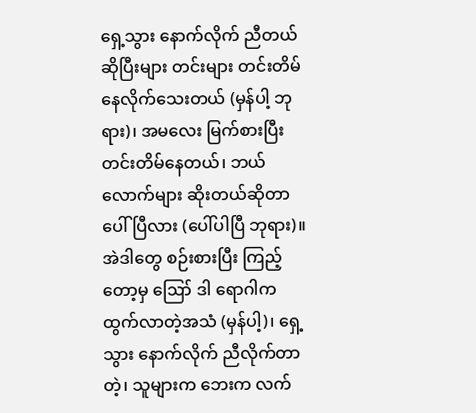ရှေ့သွား နောက်လိုက် ညီတယ်ဆိုပြီးများ တင်းများ တင်းတိမ်နေလိုက်သေးတယ် (မှန်ပါ့ ဘုရား)၊ အမလေး မြက်စားပြီး တင်းတိမ်နေတယ်၊ ဘယ်လောက်များ ဆိုးတယ်ဆိုတာ ပေါ်ပြီလား (ပေါ်ပါပြီ ဘုရား)။
အဲဒါတွေ စဉ်းစားပြီး ကြည့်တော့မှ ဪ ဒါ ရောဂါက ထွက်လာတဲ့အသံ (မှန်ပါ့)၊ ရှေ့သွား နောက်လိုက် ညီလိုက်တာတဲ့၊ သူများက ဘေးက လက်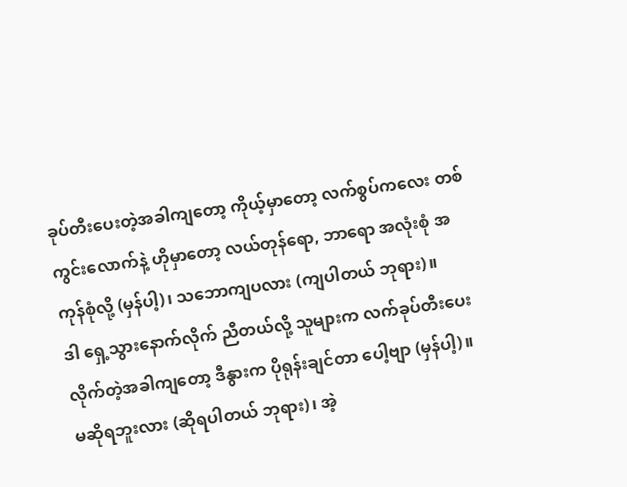ခုပ်တီးပေးတဲ့အခါကျတော့ ကိုယ့်မှာတော့ လက်စွပ်ကလေး တစ်ကွင်းလောက်နဲ့ ဟိုမှာတော့ လယ်တုန်ရော, ဘာရော အလုံးစုံ အကုန်စုံလို့ (မှန်ပါ့)၊ သဘောကျပလား (ကျပါတယ် ဘုရား)။
ဒါ ရှေ့သွားနောက်လိုက် ညီတယ်လို့ သူများက လက်ခုပ်တီးပေးလိုက်တဲ့အခါကျတော့ ဒီနွားက ပိုရုန်းချင်တာ ပေါ့ဗျာ (မှန်ပါ့)။
မဆိုရဘူးလား (ဆိုရပါတယ် ဘုရား)၊ အဲ့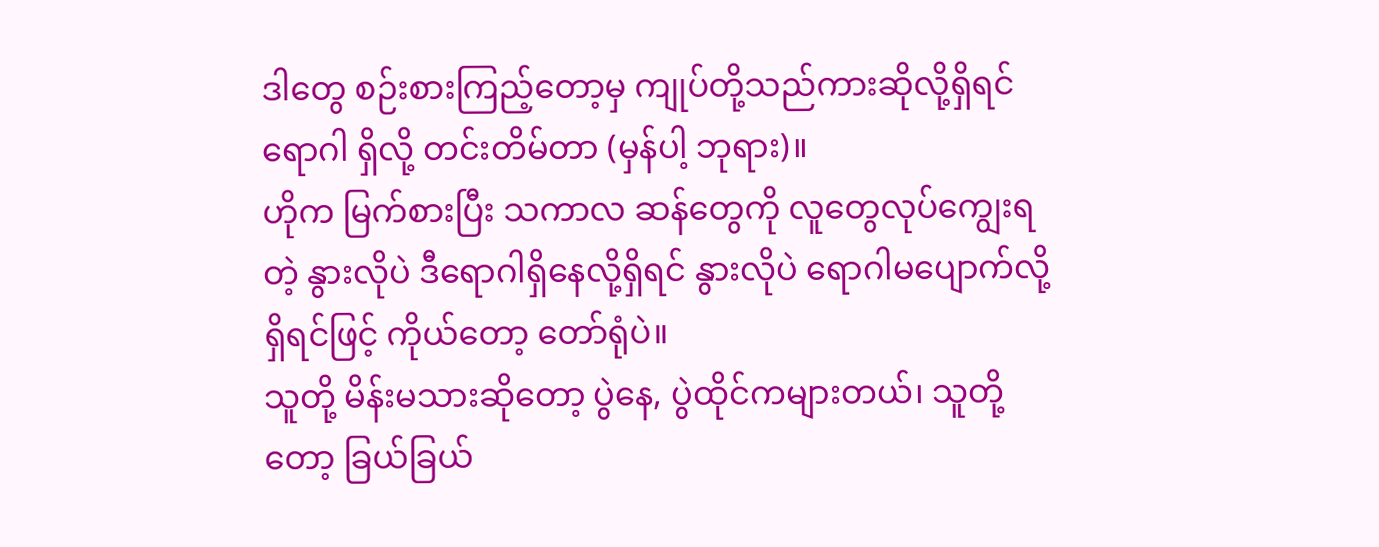ဒါတွေ စဉ်းစားကြည့်တော့မှ ကျုပ်တို့သည်ကားဆိုလို့ရှိရင် ရောဂါ ရှိလို့ တင်းတိမ်တာ (မှန်ပါ့ ဘုရား)။
ဟိုက မြက်စားပြီး သကာလ ဆန်တွေကို လူတွေလုပ်ကျွေးရတဲ့ နွားလိုပဲ ဒီရောဂါရှိနေလို့ရှိရင် နွားလိုပဲ ရောဂါမပျောက်လို့ရှိရင်ဖြင့် ကိုယ်တော့ တော်ရုံပဲ။
သူတို့ မိန်းမသားဆိုတော့ ပွဲနေ, ပွဲထိုင်ကများတယ်၊ သူတို့တော့ ခြယ်ခြယ်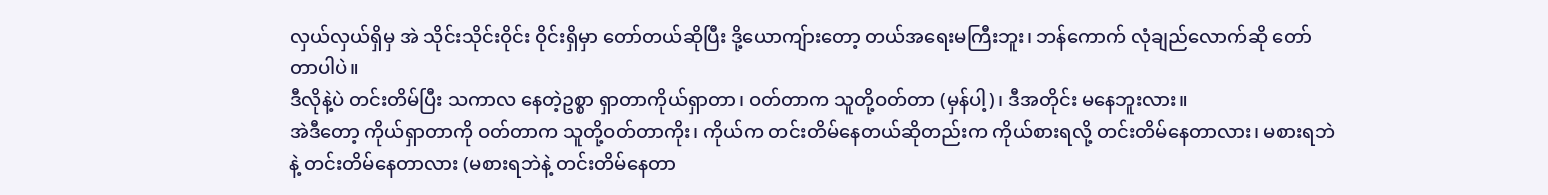လှယ်လှယ်ရှိမှ အဲ သိုင်းသိုင်းဝိုင်း ဝိုင်းရှိမှာ တော်တယ်ဆိုပြီး ဒို့ယောကျ်ားတော့ တယ်အရေးမကြီးဘူး၊ ဘန်ကောက် လုံချည်လောက်ဆို တော်တာပါပဲ။
ဒီလိုနဲ့ပဲ တင်းတိမ်ပြီး သကာလ နေတဲ့ဥစ္စာ ရှာတာကိုယ်ရှာတာ၊ ဝတ်တာက သူတို့ဝတ်တာ (မှန်ပါ့)၊ ဒီအတိုင်း မနေဘူးလား။
အဲဒီတော့ ကိုယ်ရှာတာကို ဝတ်တာက သူတို့ဝတ်တာကိုး၊ ကိုယ်က တင်းတိမ်နေတယ်ဆိုတည်းက ကိုယ်စားရလို့ တင်းတိမ်နေတာလား၊ မစားရဘဲနဲ့ တင်းတိမ်နေတာလား (မစားရဘဲနဲ့ တင်းတိမ်နေတာ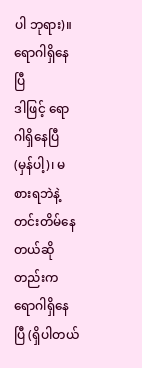ပါ ဘုရား)။
ရောဂါရှိနေပြီ
ဒါဖြင့် ရောဂါရှိနေပြီ (မှန်ပါ့)၊ မစားရဘဲနဲ့ တင်းတိမ်နေတယ်ဆိုတည်းက ရောဂါရှိနေပြီ (ရှိပါတယ်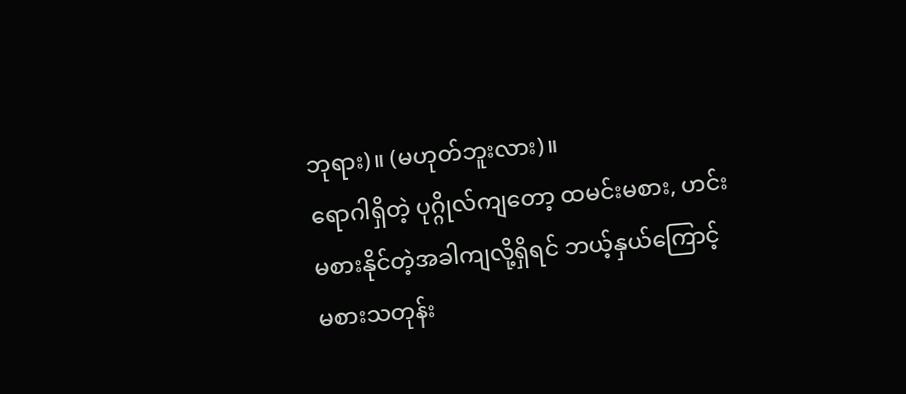ဘုရား)။ (မဟုတ်ဘူးလား)။
ရောဂါရှိတဲ့ ပုဂ္ဂိုလ်ကျတော့ ထမင်းမစား, ဟင်းမစားနိုင်တဲ့အခါကျလို့ရှိရင် ဘယ့်နှယ်ကြောင့် မစားသတုန်း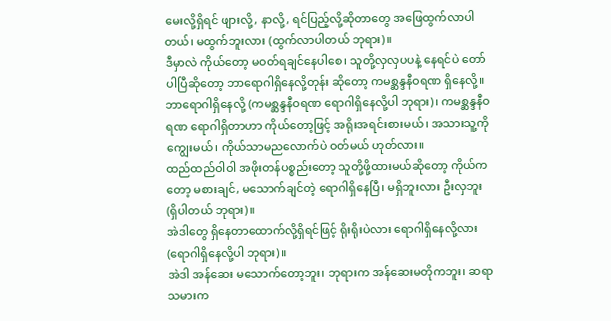မေးလို့ရှိရင် ဖျားလို့, နာလို့, ရင်ပြည့်လို့ဆိုတာတွေ အဖြေထွက်လာပါတယ်၊ မထွက်ဘူးလား (ထွက်လာပါတယ် ဘုရား)။
ဒီမှာလဲ ကိုယ်တော့ မဝတ်ရချင်နေပါစေ၊ သူတို့လှလှပပနဲ့ နေရင်ပဲ တော်ပါပြီဆိုတော့ ဘာရောဂါရှိနေလို့တုန်း ဆိုတော့ ကမစ္ဆန္ဒနီဝရဏ ရှိနေလို့။
ဘာရောဂါရှိနေလို့ (ကမစ္ဆန္ဒနီဝရဏ ရောဂါရှိနေလို့ပါ ဘုရား)၊ ကမစ္ဆန္ဒနီဝရဏ ရောဂါရှိတာဟာ ကိုယ်တော့ဖြင့် အရိုးအရင်းစားမယ်၊ အသားသူ့ကို ကျွေးမယ်၊ ကိုယ်သာမညလောက်ပဲ ဝတ်မယ် ဟုတ်လား။
ထည်ထည်ဝါဝါ အဖိုးတန်ပစ္စည်းတော့ သူတို့ဖို့ထားမယ်ဆိုတော့ ကိုယ်ကတော့ မစားချင်, မသောက်ချင်တဲ့ ရောဂါရှိနေပြီ၊ မရှိဘူးလား ဦးလှဘူး (ရှိပါတယ် ဘုရား)။
အဲဒါတွေ ရှိနေတာထောက်လို့ရှိရင်ဖြင့် ရိုးရိုးပဲလား ရောဂါရှိနေလို့လား (ရောဂါရှိနေလို့ပါ ဘုရား)။
အဲဒါ အန်ဆေး မသောက်တော့ဘူး၊ ဘုရားက အန်ဆေးမတိုကဘူး၊ ဆရာသမားက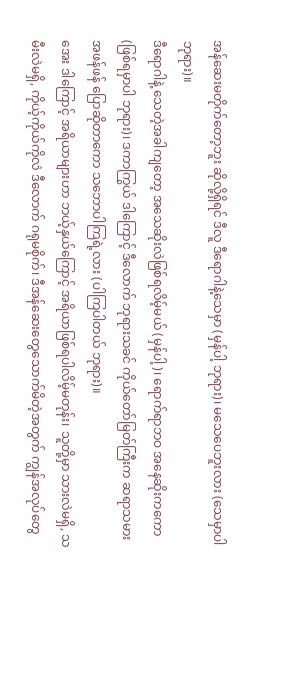အန်ဆေးမတိုက်တော့ဘူး ဆိုလို့ရှိရင် ဒီလူ ဒီရောဂါနဲ့သေမှာ (မှန်ပါ့ ဘုရား)၊ မသေပေဘူးလား (သေမှာပါ ဘုရား)။
ဒီရောဂါနဲ့ သေတဲ့အခါကျတော့ အသေဆိုးလဲဖြစ်ရလိမ့်မယ် (မှန်ပါ့)၊ ရောက်ရာဘဝ အနေဆိုးကကော (ဖြစ်ရမှာပါ ဘုရား)၊ ဒကာကြွယ် ဒါကြောင့် ဒီလောက် ဘုရားသခင် ကိုယ်တော်မြတ်ကြီးက ဆရာသမား အဖန်ဖန် ပြောဆိုတာကော သဘောပါကြရဲ့လား (ပါကြပါတယ် ဘုရား)။
အေး ဒါကြောင့် အရိယာများဟာ ဘယ့်နှယ်ကြောင့် အရိယာဖြစ်ရပါလိမ့်မတုန်း၊ သူတို့မှာ သားလဲမရှိ, သမီးလဲမရှိ, ကိုယ့်ကိုယ်ကိုလဲ ဒီလောက် ဂရုမစိုက်၊ ဒီအန်ဆေးတွေသောက်မိတဲ့အတွက် ကျွန်အလုပ်တွေ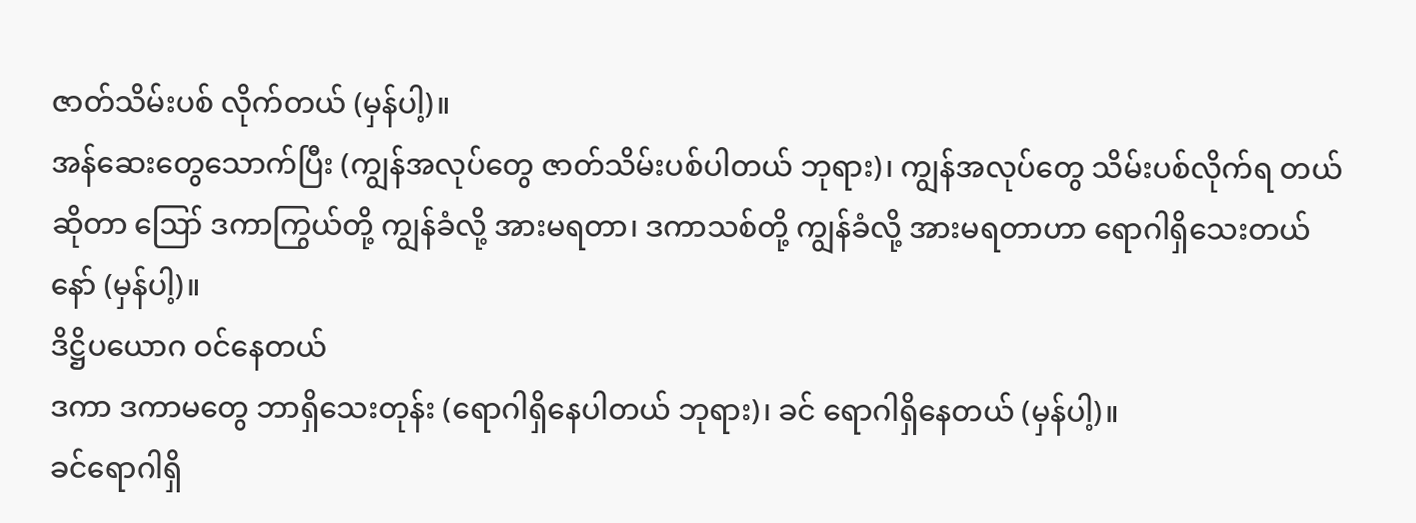ဇာတ်သိမ်းပစ် လိုက်တယ် (မှန်ပါ့)။
အန်ဆေးတွေသောက်ပြီး (ကျွန်အလုပ်တွေ ဇာတ်သိမ်းပစ်ပါတယ် ဘုရား)၊ ကျွန်အလုပ်တွေ သိမ်းပစ်လိုက်ရ တယ်ဆိုတာ ဪ ဒကာကြွယ်တို့ ကျွန်ခံလို့ အားမရတာ၊ ဒကာသစ်တို့ ကျွန်ခံလို့ အားမရတာဟာ ရောဂါရှိသေးတယ် နော် (မှန်ပါ့)။
ဒိဋ္ဌိပယောဂ ဝင်နေတယ်
ဒကာ ဒကာမတွေ ဘာရှိသေးတုန်း (ရောဂါရှိနေပါတယ် ဘုရား)၊ ခင် ရောဂါရှိနေတယ် (မှန်ပါ့)။
ခင်ရောဂါရှိ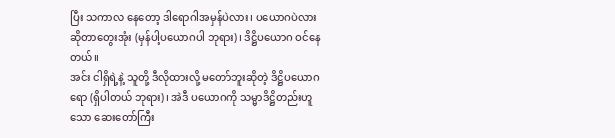ပြီး သကာလ နေတော့ ဒါရောဂါအမှန်ပဲလား၊ ပယောဂပဲလားဆိုတာတွေးအုံး (မှန်ပါ့ပယောဂပါ ဘုရား)၊ ဒိဋ္ဌိပယောဂ ဝင်နေတယ်။
အင်း ငါရှိရဲ့နဲ့ သူတို့ ဒီလိုထားလို့ မတော်ဘူးဆိုတဲ့ ဒိဋ္ဌိပယောဂရော (ရှိပါတယ် ဘုရား)၊ အဲဒီ ပယောဂကို သမ္မာဒိဋ္ဌိတည်းဟူသော ဆေးတော်ကြီး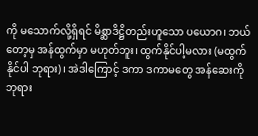ကို မသောက်လို့ရှိရင် မိစ္ဆာဒိဋ္ဌိတည်းဟူသော ပယောဂ၊ ဘယ်တော့မှ အန်ထွက်မှာ မဟုတ်ဘူး၊ ထွက်နိုင်ပါ့မလား (မထွက်နိုင်ပါ ဘုရား)၊ အဲဒါကြောင့် ဒကာ ဒကာမတွေ အန်ဆေးကို ဘုရား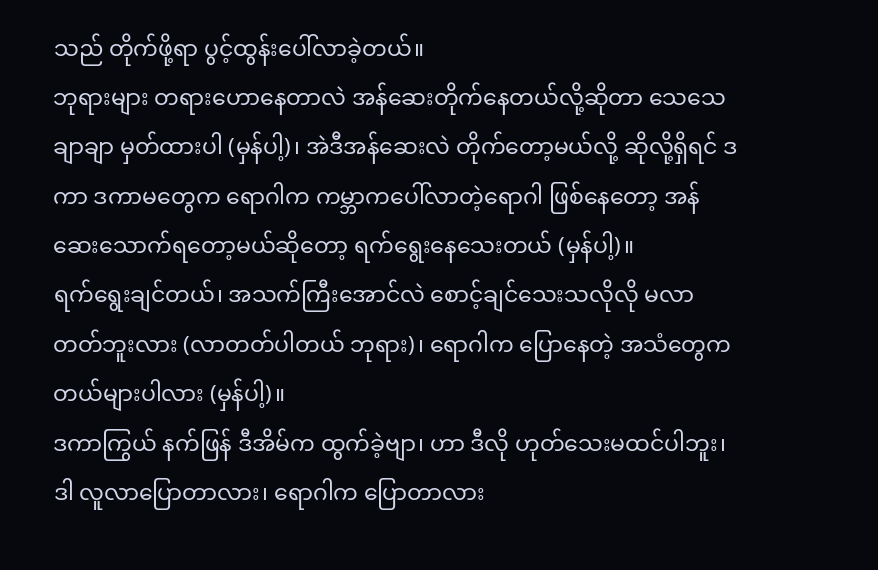သည် တိုက်ဖို့ရာ ပွင့်ထွန်းပေါ်လာခဲ့တယ်။
ဘုရားများ တရားဟောနေတာလဲ အန်ဆေးတိုက်နေတယ်လို့ဆိုတာ သေသေချာချာ မှတ်ထားပါ (မှန်ပါ့)၊ အဲဒီအန်ဆေးလဲ တိုက်တော့မယ်လို့ ဆိုလို့ရှိရင် ဒကာ ဒကာမတွေက ရောဂါက ကမ္ဘာကပေါ်လာတဲ့ရောဂါ ဖြစ်နေတော့ အန်ဆေးသောက်ရတော့မယ်ဆိုတော့ ရက်ရွေးနေသေးတယ် (မှန်ပါ့)။
ရက်ရွေးချင်တယ်၊ အသက်ကြီးအောင်လဲ စောင့်ချင်သေးသလိုလို မလာတတ်ဘူးလား (လာတတ်ပါတယ် ဘုရား)၊ ရောဂါက ပြောနေတဲ့ အသံတွေက တယ်များပါလား (မှန်ပါ့)။
ဒကာကြွယ် နက်ဖြန် ဒီအိမ်က ထွက်ခဲ့ဗျာ၊ ဟာ ဒီလို ဟုတ်သေးမထင်ပါဘူး၊ ဒါ လူလာပြောတာလား၊ ရောဂါက ပြောတာလား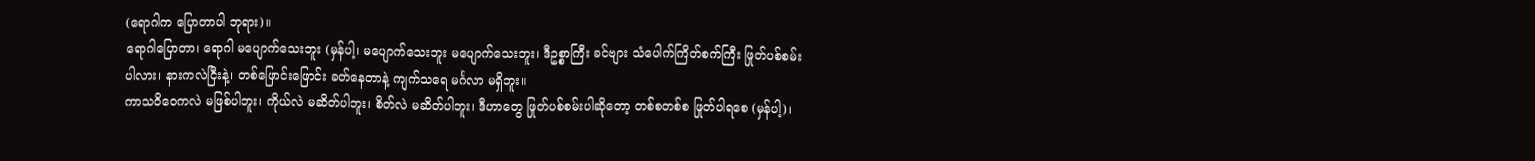(ရောဂါက ပြောတာပါ ဘုရား)။
ရောဂါပြောတာ၊ ရောဂါ မပျောက်သေးဘူး (မှန်ပါ့၊ မပျောက်သေးဘူး မပျောက်သေးဘူး၊ ဒီဥစ္စာကြီး ခင်ဗျား သံပေါက်ကြိတ်စက်ကြီး ဖြုတ်ပစ်စမ်းပါလား၊ နားကလဲငြီးနဲ့၊ တစ်ဖြောင်းဖြောင်း ခတ်နေတာနဲ့ ကျက်သရေ မင်္ဂလာ မရှိဘူး။
ကာသဝိဝေကလဲ မဖြစ်ပါဘူး၊ ကိုယ်လဲ မဆိတ်ပါဘူး၊ စိတ်လဲ မဆိတ်ပါဘူး၊ ဒီဟာတွေ ဖြုတ်ပစ်စမ်းပါဆိုတော့ တစ်စတစ်စ ဖြုတ်ပါရစေ (မှန်ပါ့)၊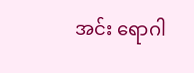အင်း ရောဂါ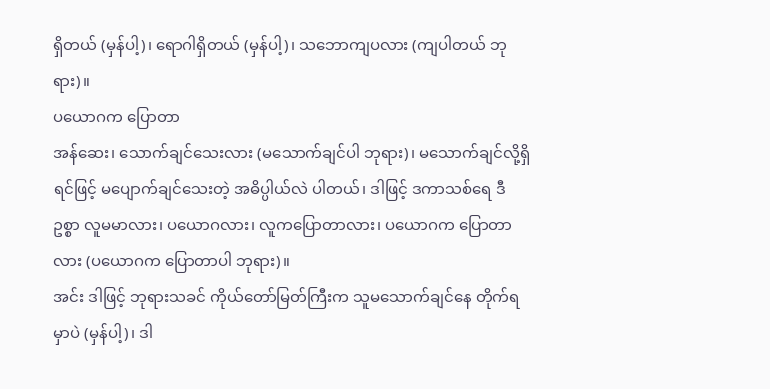ရှိတယ် (မှန်ပါ့)၊ ရောဂါရှိတယ် (မှန်ပါ့)၊ သဘောကျပလား (ကျပါတယ် ဘုရား)။
ပယောဂက ပြောတာ
အန်ဆေး၊ သောက်ချင်သေးလား (မသောက်ချင်ပါ ဘုရား)၊ မသောက်ချင်လို့ရှိရင်ဖြင့် မပျောက်ချင်သေးတဲ့ အဓိပ္ပါယ်လဲ ပါတယ်၊ ဒါဖြင့် ဒကာသစ်ရေ ဒီဥစ္စာ လူမမာလား၊ ပယောဂလား၊ လူကပြောတာလား၊ ပယောဂက ပြောတာလား (ပယောဂက ပြောတာပါ ဘုရား)။
အင်း ဒါဖြင့် ဘုရားသခင် ကိုယ်တော်မြတ်ကြီးက သူမသောက်ချင်နေ တိုက်ရမှာပဲ (မှန်ပါ့)၊ ဒါ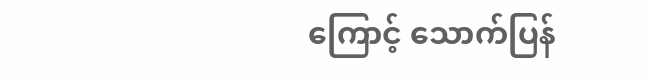ကြောင့် သောက်ပြန်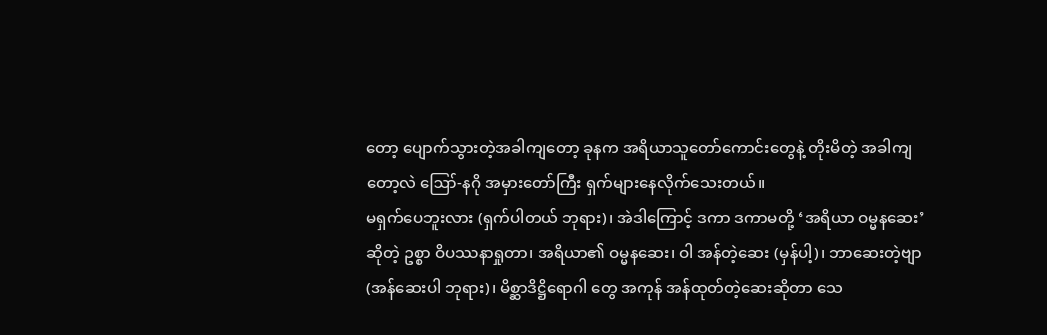တော့ ပျောက်သွားတဲ့အခါကျတော့ ခုနက အရိယာသူတော်ကောင်းတွေနဲ့ တိုးမိတဲ့ အခါကျတော့လဲ ဪ-နဂို အမှားတော်ကြီး ရှက်များနေလိုက်သေးတယ်။
မရှက်ပေဘူးလား (ရှက်ပါတယ် ဘုရား)၊ အဲဒါကြောင့် ဒကာ ဒကာမတို့ ‘အရိယာ ဝမ္မနဆေး’ ဆိုတဲ့ ဥစ္စာ ဝိပဿနာရှုတာ၊ အရိယာ၏ ဝမ္မနဆေး၊ ဝါ အန်တဲ့ဆေး (မှန်ပါ့)၊ ဘာဆေးတဲ့ဗျာ (အန်ဆေးပါ ဘုရား)၊ မိစ္ဆာဒိဋ္ဌိရောဂါ တွေ အကုန် အန်ထုတ်တဲ့ဆေးဆိုတာ သေ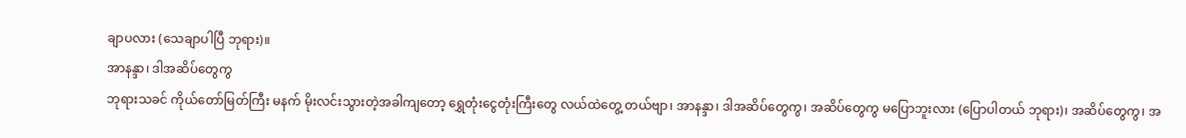ချာပလား (သေချာပါပြီ ဘုရား)။
အာနန္ဒာ၊ ဒါအဆိပ်တွေကွ
ဘုရားသခင် ကိုယ်တော်မြတ်ကြီး မနက် မိုးလင်းသွားတဲ့အခါကျတော့ ရွှေတုံးငွေတုံးကြီးတွေ လယ်ထဲတွေ့ တယ်ဗျာ၊ အာနန္ဒာ၊ ဒါအဆိပ်တွေကွ၊ အဆိပ်တွေကွ မပြောဘူးလား (ပြောပါတယ် ဘုရား)၊ အဆိပ်တွေကွ၊ အ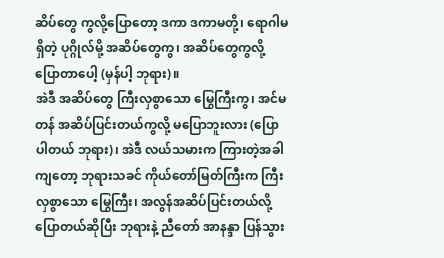ဆိပ်တွေ ကွလို့ပြောတော့ ဒကာ ဒကာမတို့၊ ရောဂါမရှိတဲ့ ပုဂ္ဂိုလ်မို့ အဆိပ်တွေကွ၊ အဆိပ်တွေကွလို့ ပြောတာပေါ့ (မှန်ပါ့ ဘုရား)။
အဲဒီ အဆိပ်တွေ ကြီးလှစွာသော မြွေကြီးကွ၊ အင်မတန် အဆိပ်ပြင်းတယ်ကွလို့ မပြောဘူးလား (ပြောပါတယ် ဘုရား)၊ အဲဒီ လယ်သမားက ကြားတဲ့အခါကျတော့ ဘုရားသခင် ကိုယ်တော်မြတ်ကြီးက ကြီးလှစွာသော မြွေကြီး၊ အလွန်အဆိပ်ပြင်းတယ်လို့ ပြောတယ်ဆိုပြီး ဘုရားနဲ့ ညီတော် အာနန္ဒာ ပြန်သွား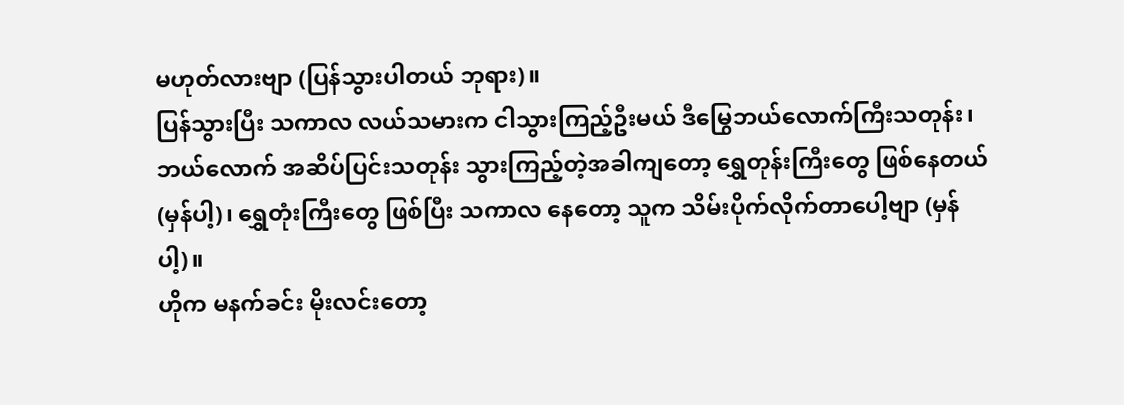မဟုတ်လားဗျာ (ပြန်သွားပါတယ် ဘုရား)။
ပြန်သွားပြီး သကာလ လယ်သမားက ငါသွားကြည့်ဦးမယ် ဒီမြွေဘယ်လောက်ကြီးသတုန်း၊ ဘယ်လောက် အဆိပ်ပြင်းသတုန်း သွားကြည့်တဲ့အခါကျတော့ ရွှေတုန်းကြီးတွေ ဖြစ်နေတယ် (မှန်ပါ့)၊ ရွှေတုံးကြီးတွေ ဖြစ်ပြီး သကာလ နေတော့ သူက သိမ်းပိုက်လိုက်တာပေါ့ဗျာ (မှန်ပါ့)။
ဟိုက မနက်ခင်း မိုးလင်းတော့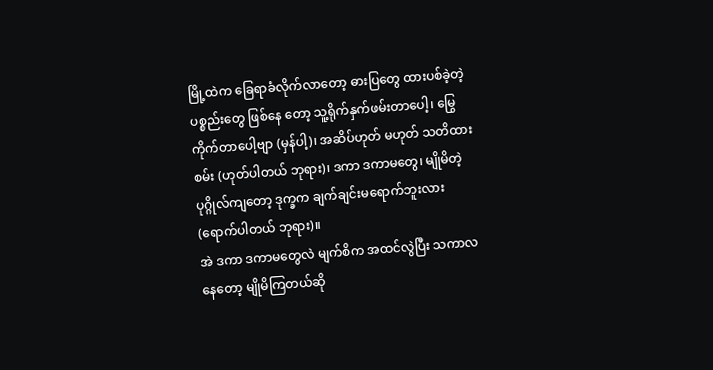မြို့ထဲက ခြေရာခံလိုက်လာတော့ ဓားပြတွေ ထားပစ်ခဲ့တဲ့ ပစ္စည်းတွေ ဖြစ်နေ တော့ သူ့ရိုက်နှက်ဖမ်းတာပေါ့၊ မြွေကိုက်တာပေါ့ဗျာ (မှန်ပါ့)၊ အဆိပ်ဟုတ် မဟုတ် သတိထားစမ်း (ဟုတ်ပါတယ် ဘုရား)၊ ဒကာ ဒကာမတွေ၊ မျိုမိတဲ့ပုဂ္ဂိုလ်ကျတော့ ဒုက္ခက ချက်ချင်းမရောက်ဘူးလား (ရောက်ပါတယ် ဘုရား)။
အဲ ဒကာ ဒကာမတွေလဲ မျက်စိက အထင်လွဲပြီး သကာလ နေတော့ မျိုမိကြတယ်ဆို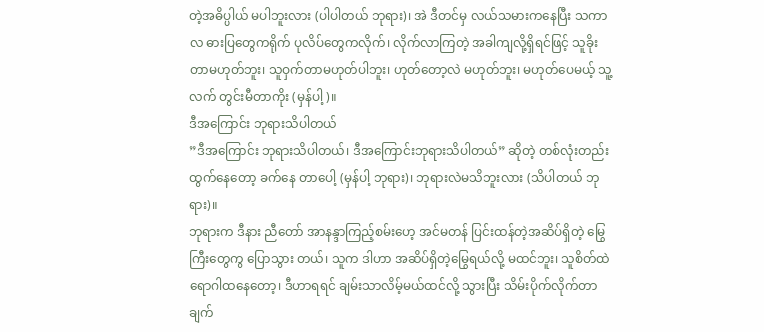တဲ့အဓိပ္ပါယ် မပါဘူးလား (ပါပါတယ် ဘုရား)၊ အဲ ဒီတင်မှ လယ်သမားကနေပြီး သကာလ ဓားပြတွေကရိုက် ပုလိပ်တွေကလိုက်၊ လိုက်လာကြတဲ့ အခါကျလို့ရှိရင်ဖြင့် သူခိုးတာမဟုတ်ဘူး၊ သူဝှက်တာမဟုတ်ပါဘူး၊ ဟုတ်တော့လဲ မဟုတ်ဘူး၊ မဟုတ်ပေမယ့် သူ့လက် တွင်းမီတာကိုး (မှန်ပါ့)။
ဒီအကြောင်း ဘုရားသိပါတယ်
”ဒီအကြောင်း ဘုရားသိပါတယ်၊ ဒီအကြောင်းဘုရားသိပါတယ်” ဆိုတဲ့ တစ်လုံးတည်း ထွက်နေတော့ ခက်နေ တာပေါ့ (မှန်ပါ့ ဘုရား)၊ ဘုရားလဲမသိဘူးလား (သိပါတယ် ဘုရား)။
ဘုရားက ဒီနား ညီတော် အာနန္ဒာကြည့်စမ်းဟေ့ အင်မတန် ပြင်းထန်တဲ့အဆိပ်ရှိတဲ့ မြွေကြီးတွေကွ ပြောသွား တယ်၊ သူက ဒါဟာ အဆိပ်ရှိတဲ့မြွေရယ်လို့ မထင်ဘူး၊ သူစိတ်ထဲ ရောဂါထနေတော့၊ ဒီဟာရရင် ချမ်းသာလိမ့်မယ်ထင်လို့ သွားပြီး သိမ်းပိုက်လိုက်တာ ချက်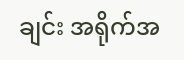ချင်း အရိုက်အ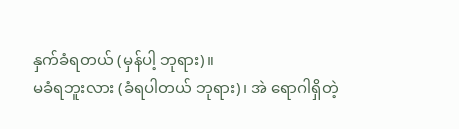နှက်ခံရတယ် (မှန်ပါ့ ဘုရား)။
မခံရဘူးလား (ခံရပါတယ် ဘုရား)၊ အဲ ရောဂါရှိတဲ့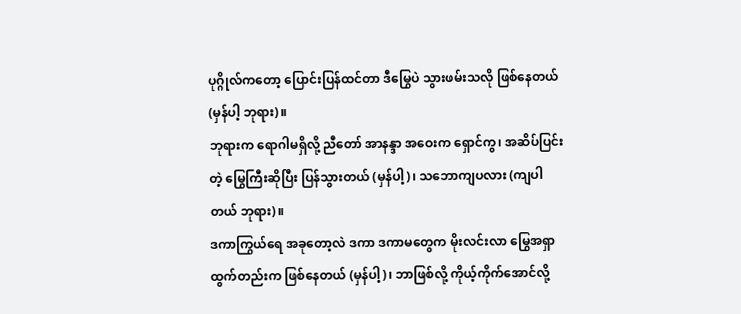ပုဂ္ဂိုလ်ကတော့ ပြောင်းပြန်ထင်တာ ဒီမြွေပဲ သွားဖမ်းသလို ဖြစ်နေတယ် (မှန်ပါ့ ဘုရား)။
ဘုရားက ရောဂါမရှိလို့ ညီတော် အာနန္ဒာ အဝေးက ရှောင်ကွ၊ အဆိပ်ပြင်းတဲ့ မြွေကြီးဆိုပြီး ပြန်သွားတယ် (မှန်ပါ့)၊ သဘောကျပလား (ကျပါတယ် ဘုရား)။
ဒကာကြွယ်ရေ အခုတော့လဲ ဒကာ ဒကာမတွေက မိုးလင်းလာ မြွေအရှာထွက်တည်းက ဖြစ်နေတယ် (မှန်ပါ့)၊ ဘာဖြစ်လို့ ကိုယ့်ကိုက်အောင်လို့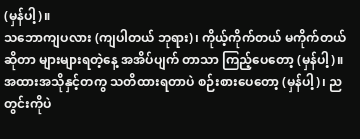(မှန်ပါ့)။
သဘောကျပလား (ကျပါတယ် ဘုရား)၊ ကိုယ့်ကိုက်တယ် မကိုက်တယ်ဆိုတာ များများရတဲ့နေ့ အအိပ်ပျက် တာသာ ကြည့်ပေတော့ (မှန်ပါ့)။
အထားအသိုနှင့်တကွ သတိထားရတာပဲ စဉ်းစားပေတော့ (မှန်ပါ့)၊ ညတွင်းကိုပဲ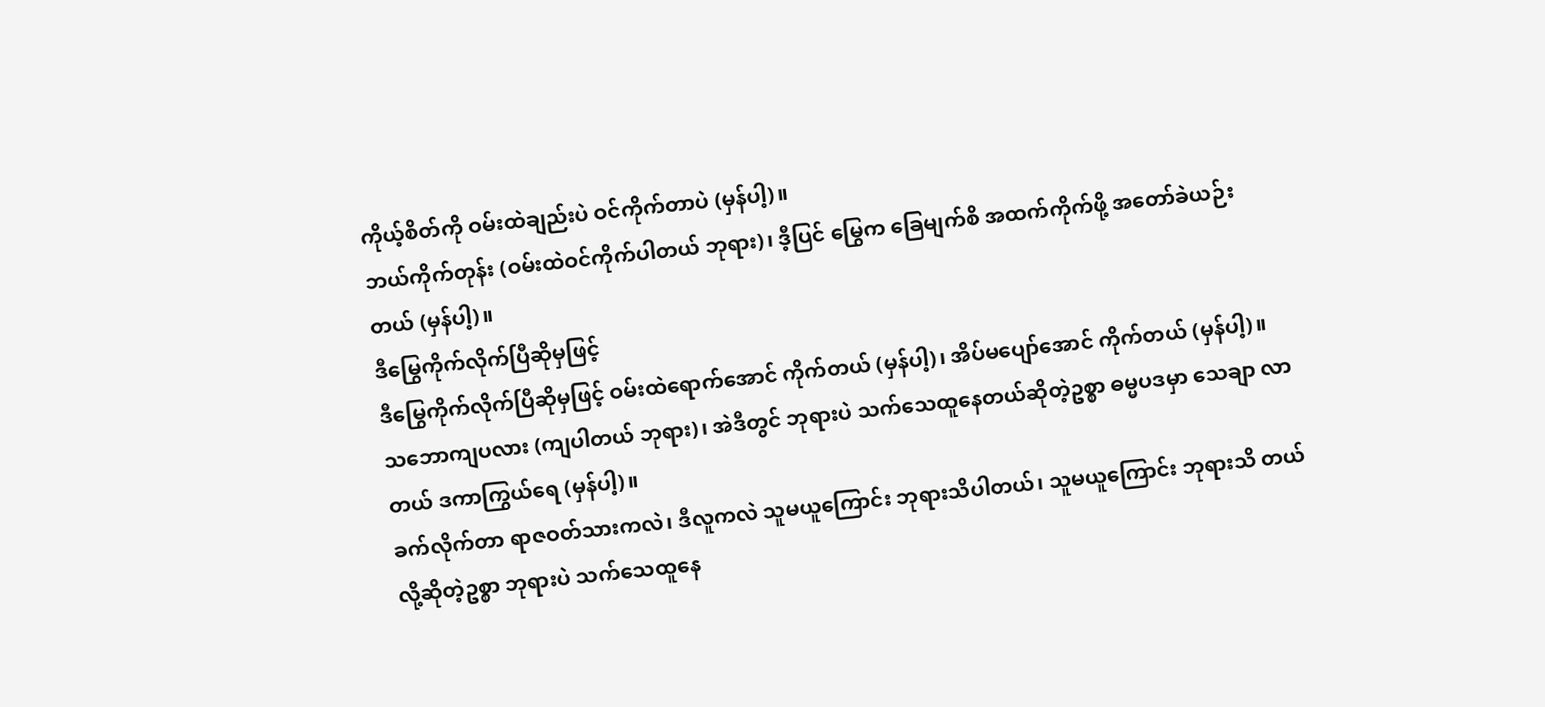ကိုယ့်စိတ်ကို ဝမ်းထဲချည်းပဲ ဝင်ကိုက်တာပဲ (မှန်ပါ့)။
ဘယ်ကိုက်တုန်း (ဝမ်းထဲဝင်ကိုက်ပါတယ် ဘုရား)၊ ဒီ့ပြင် မြွေက ခြေမျက်စိ အထက်ကိုက်ဖို့ အတော်ခဲယဉ်း တယ် (မှန်ပါ့)။
ဒီမြွေကိုက်လိုက်ပြီဆိုမှဖြင့်
ဒီမြွေကိုက်လိုက်ပြီဆိုမှဖြင့် ဝမ်းထဲရောက်အောင် ကိုက်တယ် (မှန်ပါ့)၊ အိပ်မပျော်အောင် ကိုက်တယ် (မှန်ပါ့)။
သဘောကျပလား (ကျပါတယ် ဘုရား)၊ အဲဒီတွင် ဘုရားပဲ သက်သေထူနေတယ်ဆိုတဲ့ဥစ္စာ ဓမ္မပဒမှာ သေချာ လာတယ် ဒကာကြွယ်ရေ (မှန်ပါ့)။
ခက်လိုက်တာ ရာဇဝတ်သားကလဲ၊ ဒီလူကလဲ သူမယူကြောင်း ဘုရားသိပါတယ်၊ သူမယူကြောင်း ဘုရားသိ တယ်လို့ဆိုတဲ့ဥစ္စာ ဘုရားပဲ သက်သေထူနေ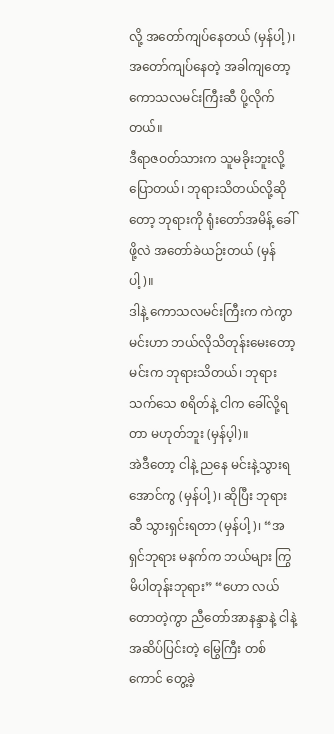လို့ အတော်ကျပ်နေတယ် (မှန်ပါ့)၊ အတော်ကျပ်နေတဲ့ အခါကျတော့ ကောသလမင်းကြီးဆီ ပို့လိုက်တယ်။
ဒီရာဇဝတ်သားက သူမခိုးဘူးလို့ ပြောတယ်၊ ဘုရားသိတယ်လို့ဆိုတော့ ဘုရားကို ရုံးတော်အမိန့် ခေါ်ဖို့လဲ အတော်ခဲယဉ်းတယ် (မှန်ပါ့)။
ဒါနဲ့ ကောသလမင်းကြီးက ကဲကွာ မင်းဟာ ဘယ်လိုသိတုန်းမေးတော့ မင်းက ဘုရားသိတယ်၊ ဘုရားသက်သေ စရိတ်နဲ့ ငါက ခေါ်လို့ရတာ မဟုတ်ဘူး (မှန်ပ့ါ)။
အဲဒီတော့ ငါနဲ့ ညနေ မင်းနဲ့သွားရအောင်ကွ (မှန်ပါ့)၊ ဆိုပြီး ဘုရားဆီ သွားရှင်းရတာ (မှန်ပါ့)၊ “အရှင်ဘုရား မနက်က ဘယ်များ ကြွမိပါတုန်းဘုရား” “ဟော လယ်တောတဲ့ကွာ ညီတော်အာနန္ဒာနဲ့ ငါနဲ့ အဆိပ်ပြင်းတဲ့ မြွေကြီး တစ်ကောင် တွေ့ခဲ့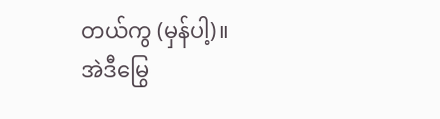တယ်ကွ (မှန်ပါ့)။
အဲဒီမြွေ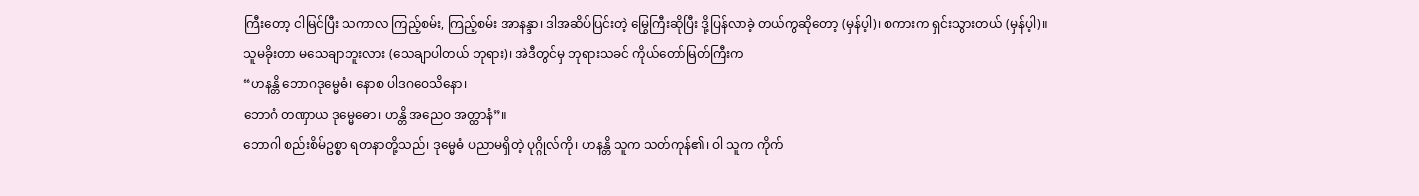ကြီးတော့ ငါမြင်ပြီး သကာလ ကြည့်စမ်း, ကြည့်စမ်း အာနန္ဒာ၊ ဒါအဆိပ်ပြင်းတဲ့ မြွေကြီးဆိုပြီး ဒို့ပြန်လာခဲ့ တယ်ကွဆိုတော့ (မှန်ပ့ါ)၊ စကားက ရှင်းသွားတယ် (မှန်ပ့ါ)။
သူမခိုးတာ မသေချာဘူးလား (သေချာပါတယ် ဘုရား)၊ အဲဒီတွင်မှ ဘုရားသခင် ကိုယ်တော်မြတ်ကြီးက
“ဟနန္တိ ဘောဂဒုမ္မေဓံ၊ နောစ ပါဒဂဝေသိနော၊
ဘောဂံ တဏှာယ ဒုမ္မေဓော၊ ဟန္တိ အညေဝ အတ္ထာနံ”။
ဘောဂါ စည်းစိမ်ဥစ္စာ ရတနာတို့သည်၊ ဒုမ္မေဓံ ပညာမရှိတဲ့ ပုဂ္ဂိုလ်ကို၊ ဟနန္တိ သူက သတ်ကုန်၏၊ ဝါ သူက ကိုက်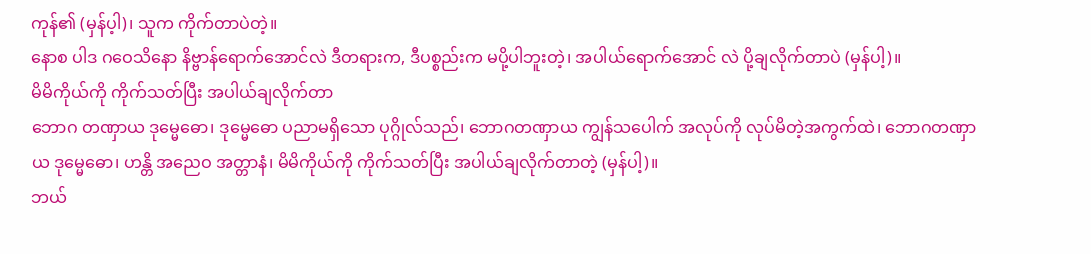ကုန်၏ (မှန်ပ့ါ)၊ သူက ကိုက်တာပဲတဲ့။
နောစ ပါဒ ဂဝေသိနော နိဗ္ဗာန်ရောက်အောင်လဲ ဒီတရားက, ဒီပစ္စည်းက မပို့ပါဘူးတဲ့၊ အပါယ်ရောက်အောင် လဲ ပို့ချလိုက်တာပဲ (မှန်ပါ့)။
မိမိကိုယ်ကို ကိုက်သတ်ပြီး အပါယ်ချလိုက်တာ
ဘောဂ တဏှာယ ဒုမ္မေဓော၊ ဒုမ္မေဓော ပညာမရှိသော ပုဂ္ဂိုလ်သည်၊ ဘောဂတဏှာယ ကျွန်သပေါက် အလုပ်ကို လုပ်မိတဲ့အကွက်ထဲ၊ ဘောဂတဏှာယ ဒုမ္မေဓော၊ ဟန္တိ အညေဝ အတ္တာနံ၊ မိမိကိုယ်ကို ကိုက်သတ်ပြီး အပါယ်ချလိုက်တာတဲ့ (မှန်ပါ့)။
ဘယ်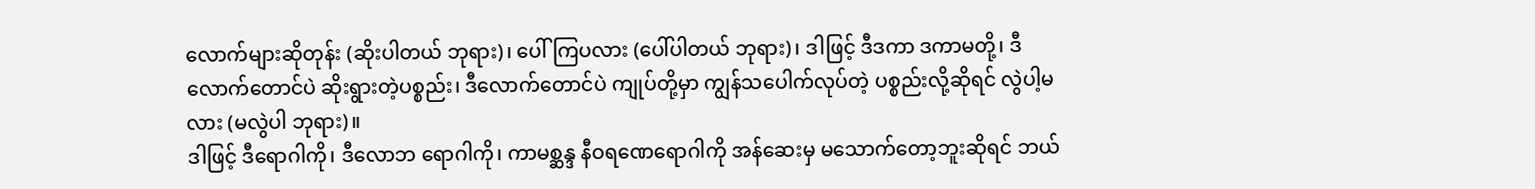လောက်များဆိုတုန်း (ဆိုးပါတယ် ဘုရား)၊ ပေါ်ကြပလား (ပေါ်ပါတယ် ဘုရား)၊ ဒါဖြင့် ဒီဒကာ ဒကာမတို့၊ ဒီလောက်တောင်ပဲ ဆိုးရွားတဲ့ပစ္စည်း၊ ဒီလောက်တောင်ပဲ ကျုပ်တို့မှာ ကျွန်သပေါက်လုပ်တဲ့ ပစ္စည်းလို့ဆိုရင် လွဲပါ့မလား (မလွဲပါ ဘုရား)။
ဒါဖြင့် ဒီရောဂါကို၊ ဒီလောဘ ရောဂါကို၊ ကာမစ္ဆန္ဒ နီဝရဏေရောဂါကို အန်ဆေးမှ မသောက်တော့ဘူးဆိုရင် ဘယ်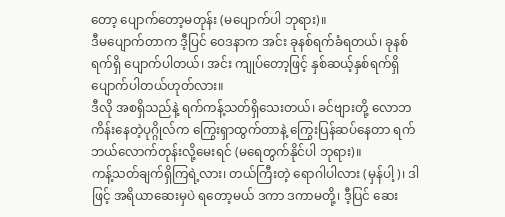တော့ ပျောက်တော့မတုန်း (မပျောက်ပါ ဘုရား)။
ဒီမပျောက်တာက ဒီ့ပြင် ဝေဒနာက အင်း ခုနစ်ရက်ခံရတယ်၊ ခုနစ်ရက်ရှိ ပျောက်ပါတယ်၊ အင်း ကျုပ်တော့ဖြင့် နှစ်ဆယ့်နှစ်ရက်ရှိ ပျောက်ပါတယ်ဟုတ်လား။
ဒီလို အစရှိသည်နဲ့ ရက်ကန့်သတ်ရှိသေးတယ်၊ ခင်ဗျားတို့ လောဘ ကိန်းနေတဲ့ပုဂ္ဂိုလ်က ကြွေးရှာထွက်တာနဲ့ ကြွေးပြန်ဆပ်နေတာ ရက်ဘယ်လောက်တုန်းလို့မေးရင် (မရေတွက်နိုင်ပါ ဘုရား)။
ကန့်သတ်ချက်ရှိကြရဲ့လား၊ တယ်ကြီးတဲ့ ရောဂါပါလား (မှန်ပါ့)၊ ဒါဖြင့် အရိယာဆေးမှပဲ ရတော့မယ် ဒကာ ဒကာမတို့၊ ဒီ့ပြင် ဆေး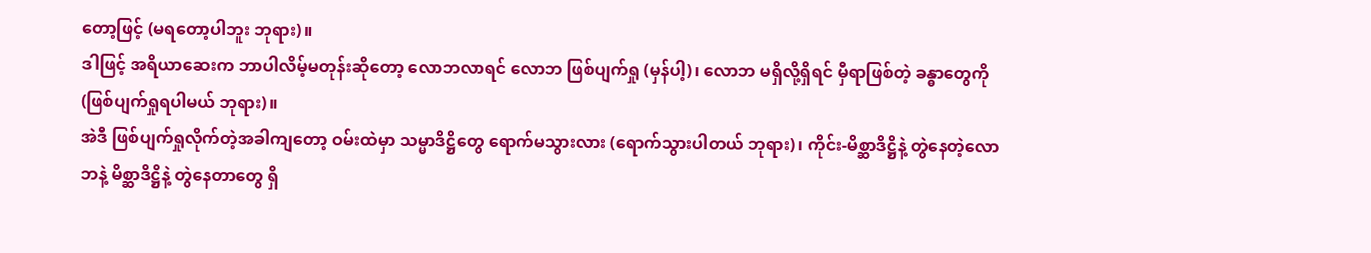တော့ဖြင့် (မရတော့ပါဘူး ဘုရား)။
ဒါဖြင့် အရိယာဆေးက ဘာပါလိမ့်မတုန်းဆိုတော့ လောဘလာရင် လောဘ ဖြစ်ပျက်ရှု (မှန်ပါ့)၊ လောဘ မရှိလို့ရှိရင် မှီရာဖြစ်တဲ့ ခန္ဓာတွေကို (ဖြစ်ပျက်ရှုရပါမယ် ဘုရား)။
အဲဒီ ဖြစ်ပျက်ရှုလိုက်တဲ့အခါကျတော့ ဝမ်းထဲမှာ သမ္မာဒိဋ္ဌိတွေ ရောက်မသွားလား (ရောက်သွားပါတယ် ဘုရား)၊ ကိုင်း-မိစ္ဆာဒိဋ္ဌိနဲ့ တွဲနေတဲ့လောဘနဲ့ မိစ္ဆာဒိဋ္ဌိနဲ့ တွဲနေတာတွေ ရှိ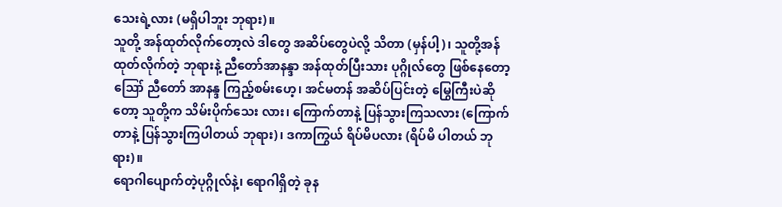သေးရဲ့လား (မရှိပါဘူး ဘုရား)။
သူတို့ အန်ထုတ်လိုက်တော့လဲ ဒါတွေ အဆိပ်တွေပဲလို့ သိတာ (မှန်ပါ့)၊ သူတို့အန်ထုတ်လိုက်တဲ့ ဘုရားနဲ့ ညီတော်အာနန္ဒာ အန်ထုတ်ပြီးသား ပုဂ္ဂိုလ်တွေ ဖြစ်နေတော့
ဪ ညီတော် အာနန္ဒ ကြည့်စမ်းဟေ့၊ အင်မတန် အဆိပ်ပြင်းတဲ့ မြွေကြီးပဲဆိုတော့ သူတို့က သိမ်းပိုက်သေး လား၊ ကြောက်တာနဲ့ ပြန်သွားကြသလား (ကြောက်တာနဲ့ ပြန်သွားကြပါတယ် ဘုရား)၊ ဒကာကြွယ် ရိပ်မိပလား (ရိပ်မိ ပါတယ် ဘုရား)။
ရောဂါပျောက်တဲ့ပုဂ္ဂိုလ်နဲ့၊ ရောဂါရှိတဲ့ ခုန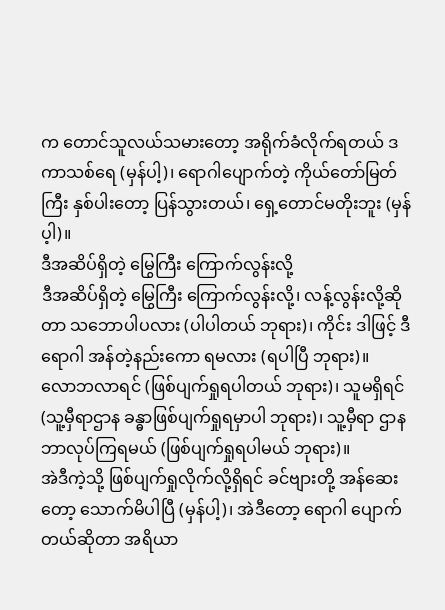က တောင်သူလယ်သမားတော့ အရိုက်ခံလိုက်ရတယ် ဒကာသစ်ရေ (မှန်ပါ့)၊ ရောဂါပျောက်တဲ့ ကိုယ်တော်မြတ်ကြီး နှစ်ပါးတော့ ပြန်သွားတယ်၊ ရှေ့တောင်မတိုးဘူး (မှန်ပ့ါ)။
ဒီအဆိပ်ရှိတဲ့ မြွေကြီး ကြောက်လွန်းလို့
ဒီအဆိပ်ရှိတဲ့ မြွေကြီး ကြောက်လွန်းလို့၊ လန့်လွန်းလို့ဆိုတာ သဘောပါပလား (ပါပါတယ် ဘုရား)၊ ကိုင်း ဒါဖြင့် ဒီရောဂါ အန်တဲ့နည်းကော ရမလား (ရပါပြီ ဘုရား)။
လောဘလာရင် (ဖြစ်ပျက်ရှုရပါတယ် ဘုရား)၊ သူမရှိရင် (သူ့မှီရာဌာန ခန္ဓာဖြစ်ပျက်ရှုရမှာပါ ဘုရား)၊ သူ့မှီရာ ဌာန ဘာလုပ်ကြရမယ် (ဖြစ်ပျက်ရှုရပါမယ် ဘုရား)။
အဲဒီကဲ့သို့ ဖြစ်ပျက်ရှုလိုက်လို့ရှိရင် ခင်ဗျားတို့ အန်ဆေးတော့ သောက်မိပါပြီ (မှန်ပါ့)၊ အဲဒီတော့ ရောဂါ ပျောက်တယ်ဆိုတာ အရိယာ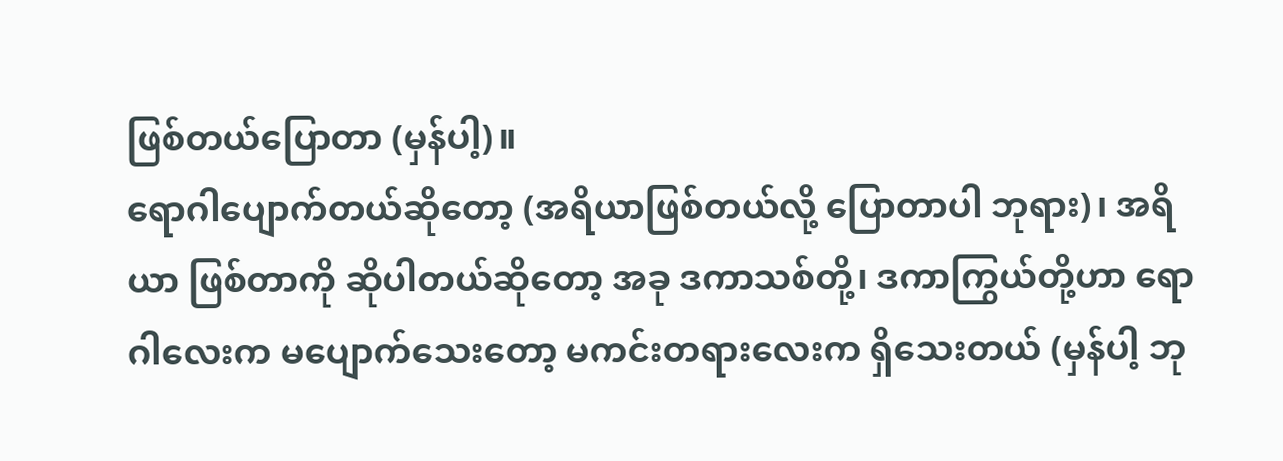ဖြစ်တယ်ပြောတာ (မှန်ပါ့)။
ရောဂါပျောက်တယ်ဆိုတော့ (အရိယာဖြစ်တယ်လို့ ပြောတာပါ ဘုရား)၊ အရိယာ ဖြစ်တာကို ဆိုပါတယ်ဆိုတော့ အခု ဒကာသစ်တို့၊ ဒကာကြွယ်တို့ဟာ ရောဂါလေးက မပျောက်သေးတော့ မကင်းတရားလေးက ရှိသေးတယ် (မှန်ပါ့ ဘု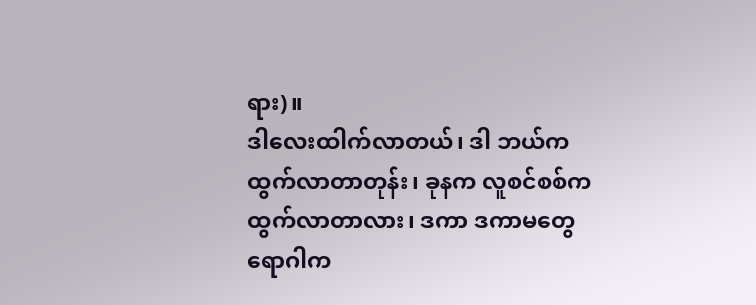ရား)။
ဒါလေးထါက်လာတယ်၊ ဒါ ဘယ်က ထွက်လာတာတုန်း၊ ခုနက လူစင်စစ်က ထွက်လာတာလား၊ ဒကာ ဒကာမတွေ ရောဂါက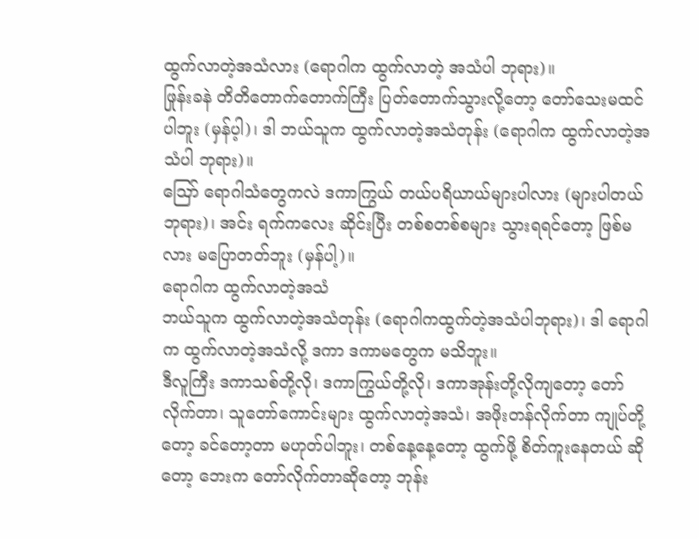ထွက်လာတဲ့အသံလား (ရောဂါက ထွက်လာတဲ့ အသံပါ ဘုရား)။
ဖြုန်းခနဲ တိတိတောက်တောက်ကြီး ပြတ်တောက်သွားလို့တော့ တော်သေးမထင်ပါဘူး (မှန်ပ့ါ)၊ ဒါ ဘယ်သူက ထွက်လာတဲ့အသံတုန်း (ရောဂါက ထွက်လာတဲ့အသံပါ ဘုရား)။
ဪ ရောဂါသံတွေကလဲ ဒကာကြွယ် တယ်ပရိယာယ်များပါလား (များပါတယ် ဘုရား)၊ အင်း ရက်ကလေး ဆိုင်းပြီး တစ်စတစ်စများ သွားရရင်တော့ ဖြစ်မလား မပြောတတ်ဘူး (မှန်ပါ့)။
ရောဂါက ထွက်လာတဲ့အသံ
ဘယ်သူက ထွက်လာတဲ့အသံတုန်း (ရောဂါကထွက်တဲ့အသံပါဘုရား)၊ ဒါ ရောဂါက ထွက်လာတဲ့အသံလို့ ဒကာ ဒကာမတွေက မသိဘူး။
ဒီလူကြီး ဒကာသစ်တို့လို၊ ဒကာကြွယ်တို့လို၊ ဒကာအုန်းတို့လိုကျတော့ တော်လိုက်တာ၊ သူတော်ကောင်းများ ထွက်လာတဲ့အသံ၊ အဖိုးတန်လိုက်တာ ကျုပ်တို့တော့ ခင်တော့တာ မဟုတ်ပါဘူး၊ တစ်နေ့နေ့တော့ ထွက်ဖို့ စိတ်ကူးနေတယ် ဆိုတော့ ဘေးက တော်လိုက်တာဆိုတော့ ဘုန်း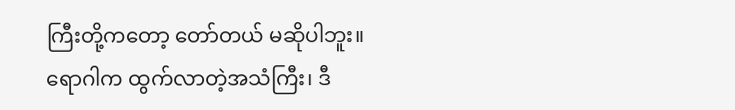ကြီးတို့ကတော့ တော်တယ် မဆိုပါဘူး။
ရောဂါက ထွက်လာတဲ့အသံကြီး၊ ဒီ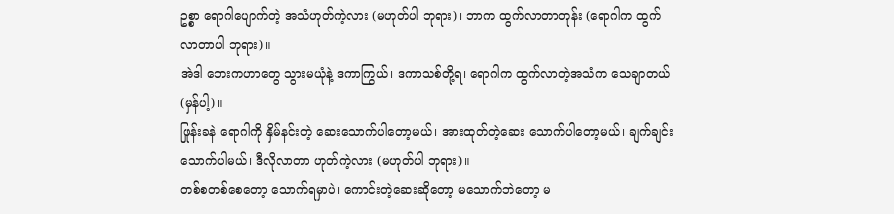ဥစ္စာ ရောဂါပျောက်တဲ့ အသံဟုတ်ကဲ့လား (မဟုတ်ပါ ဘုရား)၊ ဘာက ထွက်လာတာတုန်း (ရောဂါက ထွက်လာတာပါ ဘုရား)။
အဲဒါ ဘေးကဟာတွေ သွားမယုံနဲ့ ဒကာကြွယ်၊ ဒကာသစ်တို့ရ၊ ရောဂါက ထွက်လာတဲ့အသံက သေချာတယ် (မှန်ပါ့)။
ဖြုန်းခနဲ ရောဂါကို နှိမ်နင်းတဲ့ ဆေးသောက်ပါတော့မယ်၊ အားထုတ်တဲ့ဆေး သောက်ပါတော့မယ်၊ ချက်ချင်း သောက်ပါမယ်၊ ဒီလိုလာတာ ဟုတ်ကဲ့လား (မဟုတ်ပါ ဘုရား)။
တစ်စတစ်စေတော့ သောက်ရမှာပဲ၊ ကောင်းတဲ့ဆေးဆိုတော့ မသောက်ဘဲတော့ မ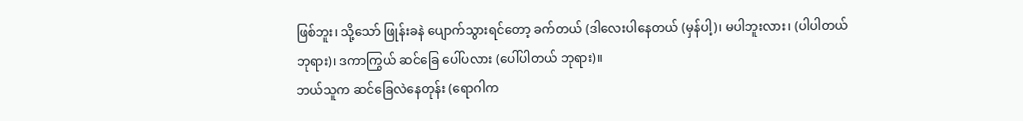ဖြစ်ဘူး၊ သို့သော် ဖြုန်းခနဲ ပျောက်သွားရင်တော့ ခက်တယ် (ဒါလေးပါနေတယ် (မှန်ပါ့)၊ မပါဘူးလား၊ (ပါပါတယ် ဘုရား)၊ ဒကာကြွယ် ဆင်ခြေ ပေါ်ပလား (ပေါ်ပါတယ် ဘုရား)။
ဘယ်သူက ဆင်ခြေလဲနေတုန်း (ရောဂါက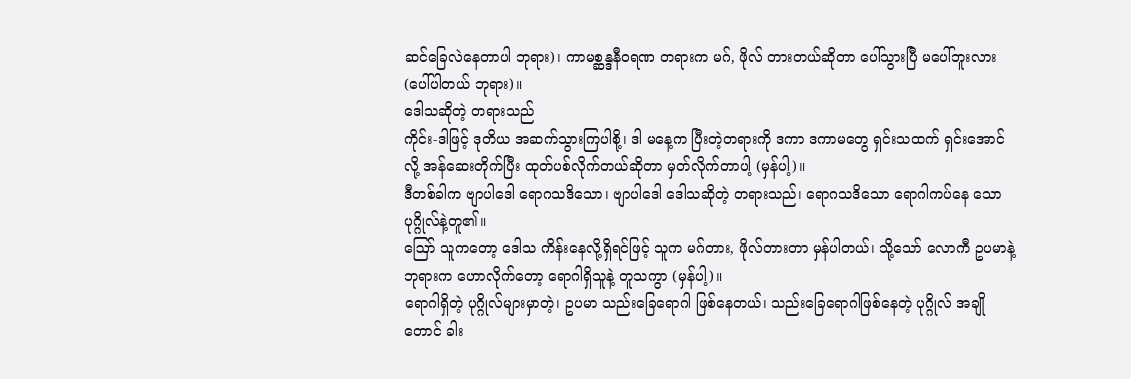ဆင်ခြေလဲနေတာပါ ဘုရား)၊ ကာမစ္ဆန္ဒနီဝရဏ တရားက မဂ်, ဖိုလ် တားတယ်ဆိုတာ ပေါ်သွားပြီ မပေါ်ဘူးလား (ပေါ်ပါတယ် ဘုရား)။
ဒေါသဆိုတဲ့ တရားသည်
ကိုင်း-ဒါဖြင့် ဒုတိယ အဆက်သွားကြပါစို့၊ ဒါ မနေ့က ပြီးတဲ့တရားကို ဒကာ ဒကာမတွေ ရှင်းသထက် ရှင်းအောင်လို့ အန်ဆေးတိုက်ပြီး ထုတ်ပစ်လိုက်တယ်ဆိုတာ မှတ်လိုက်တာပါ့ (မှန်ပါ့)။
ဒီတစ်ခါက ဗျာပါဒေါ ရောဂသဒိသော၊ ဗျာပါဒေါ ဒေါသဆိုတဲ့ တရားသည်၊ ရောဂသဒိသော ရောဂါကပ်နေ သော ပုဂ္ဂိုလ်နဲ့တူ၏။
ဪ သူကတော့ ဒေါသ ကိန်းနေလို့ရှိရင်ဖြင့် သူက မဂ်တား, ဖိုလ်တားတာ မှန်ပါတယ်၊ သို့သော် လောကီ ဥပမာနဲ့ ဘုရားက ဟောလိုက်တော့ ရောဂါရှိသူနဲ့ တူသကွာ (မှန်ပါ့)။
ရောဂါရှိတဲ့ ပုဂ္ဂိုလ်များမှာတဲ့၊ ဥပမာ သည်းခြေရောဂါ ဖြစ်နေတယ်၊ သည်းခြေရောဂါဖြစ်နေတဲ့ ပုဂ္ဂိုလ် အချိုတောင် ခါး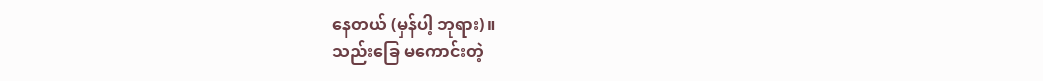နေတယ် (မှန်ပါ့ ဘုရား)။
သည်းခြေ မကောင်းတဲ့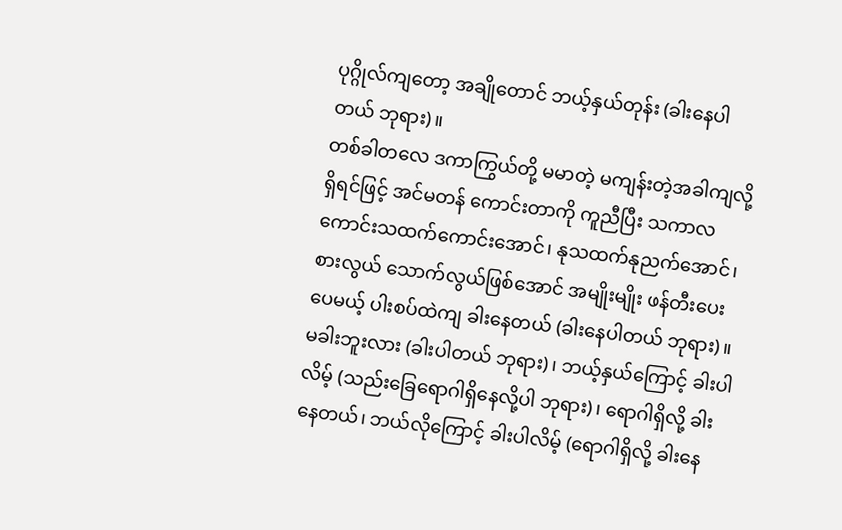ပုဂ္ဂိုလ်ကျတော့ အချိုတောင် ဘယ့်နှယ်တုန်း (ခါးနေပါတယ် ဘုရား)။
တစ်ခါတလေ ဒကာကြွယ်တို့ မမာတဲ့ မကျန်းတဲ့အခါကျလို့ရှိရင်ဖြင့် အင်မတန် ကောင်းတာကို ကူညီပြီး သကာလ ကောင်းသထက်ကောင်းအောင်၊ နုသထက်နုညက်အောင်၊ စားလွယ် သောက်လွယ်ဖြစ်အောင် အမျိုးမျိုး ဖန်တီးပေးပေမယ့် ပါးစပ်ထဲကျ ခါးနေတယ် (ခါးနေပါတယ် ဘုရား)။
မခါးဘူးလား (ခါးပါတယ် ဘုရား)၊ ဘယ့်နှယ်ကြောင့် ခါးပါလိမ့် (သည်းခြေရောဂါရှိနေလို့ပါ ဘုရား)၊ ရောဂါရှိလို့ ခါးနေတယ်၊ ဘယ်လိုကြောင့် ခါးပါလိမ့် (ရောဂါရှိလို့ ခါးနေ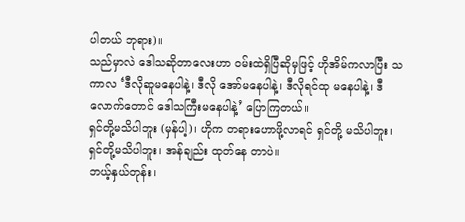ပါတယ် ဘုရား)။
သည်မှာလဲ ဒေါသဆိုတာလေးဟာ ဝမ်းထဲရှိပြီဆိုမှဖြင့် ဟိုအိမ်ကလာပြီး သကာလ ‘ဒီလိုဆူမနေပါနဲ့၊ ဒီလို အော်မနေပါနဲ့၊ ဒီလိုရင်ထု မနေပါနဲ့၊ ဒီလောက်တောင် ဒေါသကြီးမနေပါနဲ့’ ပြောကြတယ်။
ရှင်တို့မသိပါဘူး (မှန်ပါ့)၊ ဟိုက တရားဟောဖို့လာရင် ရှင်တို့ မသိပါဘူး၊ ရှင်တို့မသိပါဘူး၊ အန်ချည်း ထုတ်နေ တာပဲ။
ဘယ့်နှယ်တုန်း၊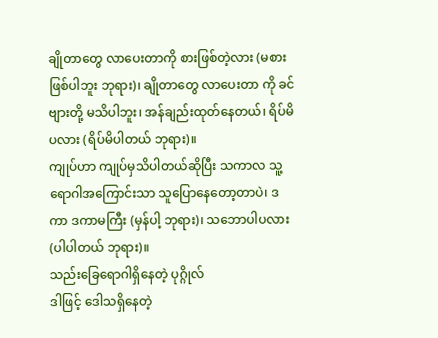ချိုတာတွေ လာပေးတာကို စားဖြစ်တဲ့လား (မစားဖြစ်ပါဘူး ဘုရား)၊ ချိုတာတွေ လာပေးတာ ကို ခင်ဗျားတို့ မသိပါဘူး၊ အန်ချည်းထုတ်နေတယ်၊ ရိပ်မိပလား (ရိပ်မိပါတယ် ဘုရား)။
ကျုပ်ဟာ ကျုပ်မှသိပါတယ်ဆိုပြီး သကာလ သူ့ရောဂါအကြောင်းသာ သူပြောနေတော့တာပဲ၊ ဒကာ ဒကာမကြီး (မှန်ပါ့ ဘုရား)၊ သဘောပါပလား (ပါပါတယ် ဘုရား)။
သည်းခြေရောဂါရှိနေတဲ့ ပုဂ္ဂိုလ်
ဒါဖြင့် ဒေါသရှိနေတဲ့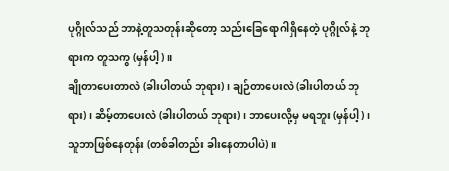ပုဂ္ဂိုလ်သည် ဘာနဲ့တူသတုန်းဆိုတော့ သည်းခြေရောဂါရှိနေတဲ့ ပုဂ္ဂိုလ်နဲ့ ဘုရားက တူသကွ (မှန်ပါ့)။
ချိုတာပေးတာလဲ (ခါးပါတယ် ဘုရား)၊ ချဉ်တာပေးလဲ (ခါးပါတယ် ဘုရား)၊ ဆိမ့်တာပေးလဲ (ခါးပါတယ် ဘုရား)၊ ဘာပေးလို့မှ မရဘူး (မှန်ပါ့)၊ သူဘာဖြစ်နေတုန်း (တစ်ခါတည်း ခါးနေတာပါပဲ)။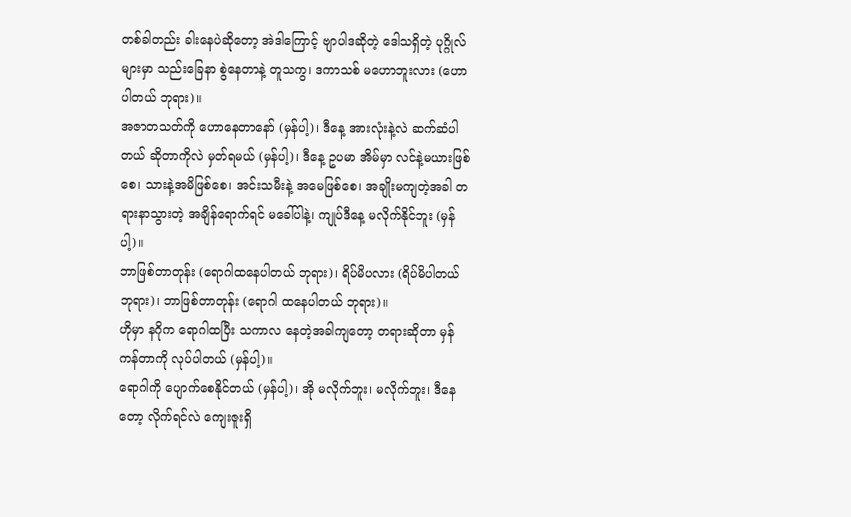တစ်ခါတည်း ခါးနေပဲဆိုတော့ အဲဒါကြောင့် ဗျာပါဒဆိုတဲ့ ဒေါသရှိတဲ့ ပုဂ္ဂိုလ်များမှာ သည်းခြေနာ စွဲနေတာနဲ့ တူသကွ၊ ဒကာသစ် မဟောဘူးလား (ဟောပါတယ် ဘုရား)။
အဇာတသတ်ကို ဟောနေတာနော် (မှန်ပါ့)၊ ဒီနေ့ အားလုံးနဲ့လဲ ဆက်ဆံပါတယ် ဆိုတာကိုလဲ မှတ်ရမယ် (မှန်ပါ့)၊ ဒီနေ့ ဥပမာ အိမ်မှာ လင်နဲ့မယားဖြစ်စေ၊ သားနဲ့အမိဖြစ်စေ၊ အင်းသမီးနဲ့ အမေဖြစ်စေ၊ အချိုးမကျတဲ့အခါ တရားနာသွားတဲ့ အချိန်ရောက်ရင် မခေါ်ပါနဲ့၊ ကျုပ်ဒီနေ့ မလိုက်နိုင်ဘူး (မှန်ပါ့)။
ဘာဖြစ်တာတုန်း (ရောဂါထနေပါတယ် ဘုရား)၊ ရိပ်မိပလား (ရိပ်မိပါတယ် ဘုရား)၊ ဘာဖြစ်တာတုန်း (ရောဂါ ထနေပါတယ် ဘုရား)။
ဟိုမှာ နဂိုက ရောဂါထပြီး သကာလ နေတဲ့အခါကျတော့ တရားဆိုတာ မှန်ကန်တာကို လုပ်ပါတယ် (မှန်ပါ့)။
ရောဂါကို ပျောက်စေနိုင်တယ် (မှန်ပါ့)၊ အို မလိုက်ဘူး၊ မလိုက်ဘူး၊ ဒီနေတော့ လိုက်ရင်လဲ ကျေးဇူးရှိ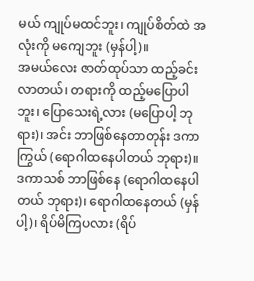မယ် ကျုပ်မထင်ဘူး၊ ကျုပ်စိတ်ထဲ အလုံးကို မကျေဘူး (မှန်ပါ့)။
အမယ်လေး ဇာတ်ထုပ်သာ ထည့်ခင်းလာတယ်၊ တရားကို ထည့်မပြောပါဘူး၊ ပြောသေးရဲ့လား (မပြောပါ့ ဘုရား)၊ အင်း ဘာဖြစ်နေတာတုန်း ဒကာကြွယ် (ရောဂါထနေပါတယ် ဘုရား)။
ဒကာသစ် ဘာဖြစ်နေ (ရောဂါထနေပါတယ် ဘုရား)၊ ရောဂါထနေတယ် (မှန်ပါ့)၊ ရိပ်မိကြပလား (ရိပ်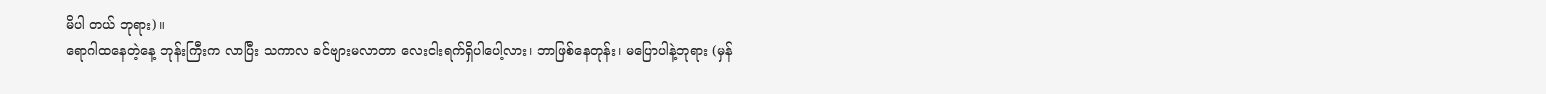မိပါ တယ် ဘုရား)။
ရောဂါထနေတဲ့နေ့ ဘုန်းကြီးက လာပြီး သကာလ ခင်ဗျားမလာတာ လေးငါးရက်ရှိပါပေါ့လား၊ ဘာဖြစ်နေတုန်း၊ မပြောပါနဲ့ဘုရား (မှန်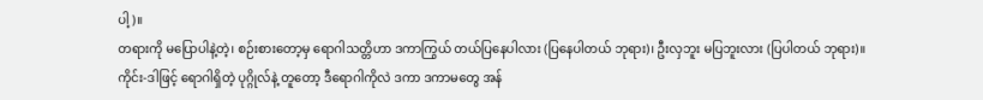ပါ့)။
တရားကို မပြောပါနဲ့တဲ့၊ စဉ်းစားတော့မှ ရောဂါသတ္တိဟာ ဒကာကြွယ် တယ်ပြနေပါလား (ပြနေပါတယ် ဘုရား)၊ ဦးလှဘူး မပြဘူးလား (ပြပါတယ် ဘုရား)။
ကိုင်း-ဒါဖြင့် ရောဂါရှိတဲ့ ပုဂ္ဂိုလ်နဲ့ တူတော့ ဒီရောဂါကိုလဲ ဒကာ ဒကာမတွေ အန်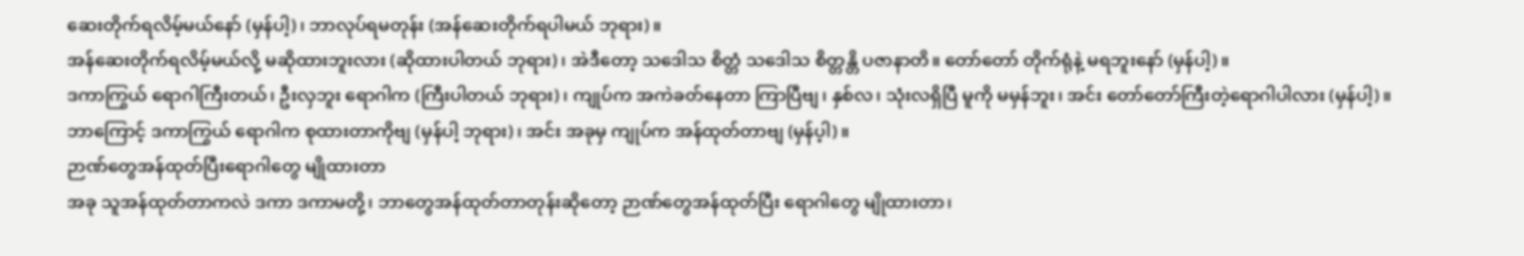ဆေးတိုက်ရလိမ့်မယ်နော် (မှန်ပါ့)၊ ဘာလုပ်ရမတုန်း (အန်ဆေးတိုက်ရပါမယ် ဘုရား)။
အန်ဆေးတိုက်ရလိမ့်မယ်လို့ မဆိုထားဘူးလား (ဆိုထားပါတယ် ဘုရား)၊ အဲဒီတော့ သဒေါသ စိတ္တံ သဒေါသ စိတ္တန္တိ ပဇာနာတိ။ တော်တော် တိုက်ရုံနဲ့ မရဘူးနော် (မှန်ပါ့)။
ဒကာကြွယ် ရောဂါကြီးတယ်၊ ဦးလှဘူး ရောဂါက (ကြီးပါတယ် ဘုရား)၊ ကျုပ်က အကဲခတ်နေတာ ကြာပြီဗျ၊ နှစ်လ၊ သုံးလရှိပြီ မူကို မမှန်ဘူး၊ အင်း တော်တော်ကြီးတဲ့ရောဂါပါလား (မှန်ပါ့)။
ဘာကြောင့် ဒကာကြွယ် ရောဂါက စုထားတာကိုဗျ (မှန်ပါ့ ဘုရား)၊ အင်း အခုမှ ကျုပ်က အန်ထုတ်တာဗျ (မှန်ပ့ါ)။
ဉာဏ်တွေအန်ထုတ်ပြီးရောဂါတွေ မျိုထားတာ
အခု သူအန်ထုတ်တာကလဲ ဒကာ ဒကာမတို့၊ ဘာတွေအန်ထုတ်တာတုန်းဆိုတော့ ဉာဏ်တွေအန်ထုတ်ပြီး ရောဂါတွေ မျိုထားတာ၊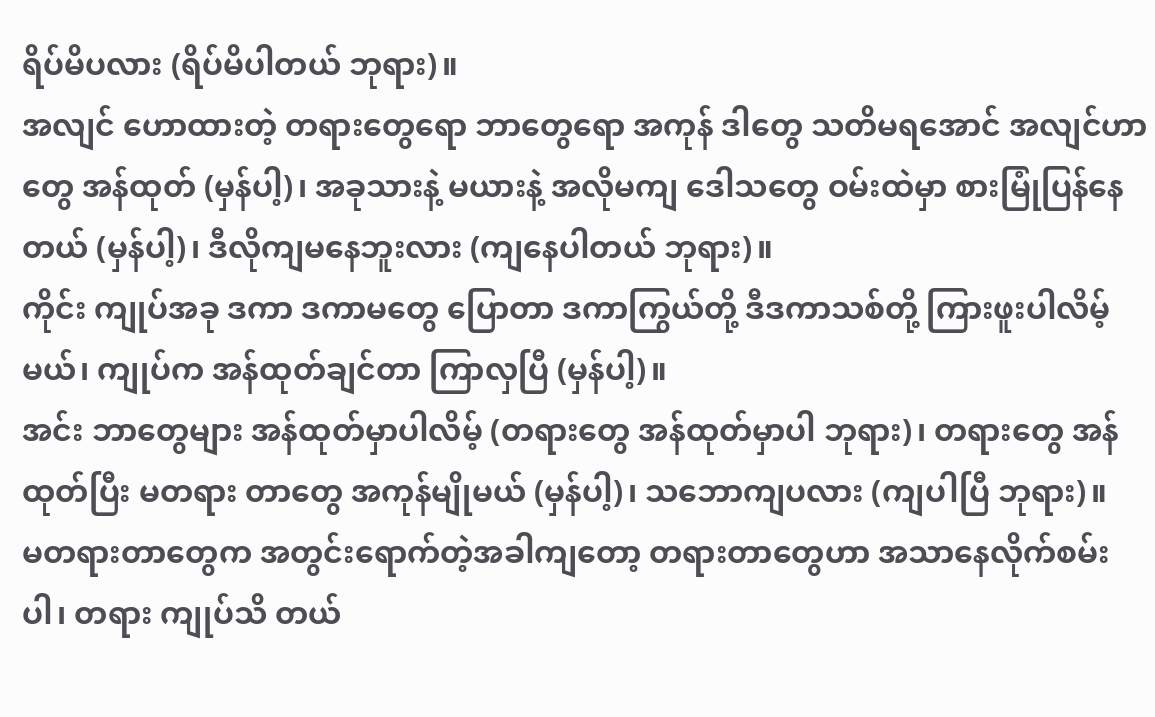ရိပ်မိပလား (ရိပ်မိပါတယ် ဘုရား)။
အလျင် ဟောထားတဲ့ တရားတွေရော ဘာတွေရော အကုန် ဒါတွေ သတိမရအောင် အလျင်ဟာတွေ အန်ထုတ် (မှန်ပါ့)၊ အခုသားနဲ့ မယားနဲ့ အလိုမကျ ဒေါသတွေ ဝမ်းထဲမှာ စားမြုံပြန်နေတယ် (မှန်ပါ့)၊ ဒီလိုကျမနေဘူးလား (ကျနေပါတယ် ဘုရား)။
ကိုင်း ကျုပ်အခု ဒကာ ဒကာမတွေ ပြောတာ ဒကာကြွယ်တို့ ဒီဒကာသစ်တို့ ကြားဖူးပါလိမ့်မယ်၊ ကျုပ်က အန်ထုတ်ချင်တာ ကြာလှပြီ (မှန်ပါ့)။
အင်း ဘာတွေများ အန်ထုတ်မှာပါလိမ့် (တရားတွေ အန်ထုတ်မှာပါ ဘုရား)၊ တရားတွေ အန်ထုတ်ပြီး မတရား တာတွေ အကုန်မျိုမယ် (မှန်ပါ့)၊ သဘောကျပလား (ကျပါပြီ ဘုရား)။
မတရားတာတွေက အတွင်းရောက်တဲ့အခါကျတော့ တရားတာတွေဟာ အသာနေလိုက်စမ်းပါ၊ တရား ကျုပ်သိ တယ်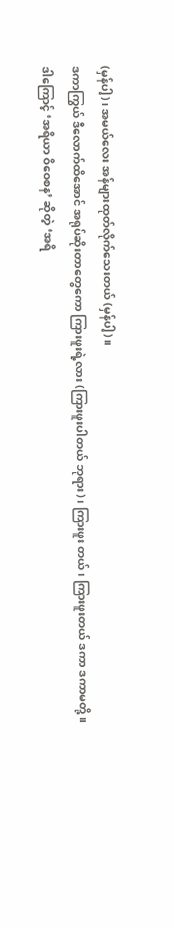(မှန်ပါ့)၊ အမယ်လေး အန်များထုတ်လိုက်သေးတယ် (မှန်ပါ့)။
ဒကာကြွယ် ဒီလောက်ထိအောင် အရုပ်ဆိုးတာတွေကော ကြားဖူးရဲ့လား (ကြားဖူးပါတယ် ဘုရား)၊ ကြားဖူး တယ်၊ ကြားဖူးတယ် ဒကာ ဒကာမတို့။
ဒါကြောင့် ‘အရိယာ ဝိဝေစန’ ဆိုတဲ့ ‘အရိ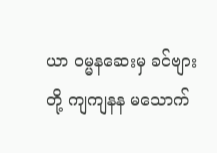ယာ ဝမ္မနဆေးမှ ခင်ဗျားတို့ ကျကျနန မသောက်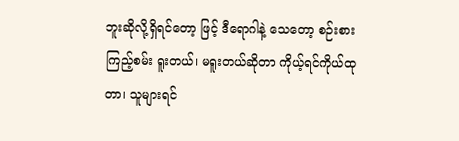ဘူးဆိုလို့ရှိရင်တော့ ဖြင့် ဒီရောဂါနဲ့ သေတော့ စဉ်းစားကြည့်စမ်း ရူးတယ်၊ မရူးတယ်ဆိုတာ ကိုယ့်ရင်ကိုယ်ထုတာ၊ သူများရင်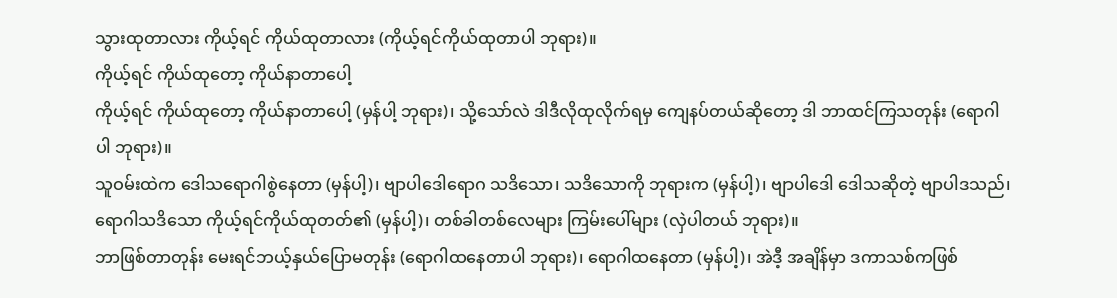သွားထုတာလား ကိုယ့်ရင် ကိုယ်ထုတာလား (ကိုယ့်ရင်ကိုယ်ထုတာပါ ဘုရား)။
ကိုယ့်ရင် ကိုယ်ထုတော့ ကိုယ်နာတာပေါ့
ကိုယ့်ရင် ကိုယ်ထုတော့ ကိုယ်နာတာပေါ့ (မှန်ပါ့ ဘုရား)၊ သို့သော်လဲ ဒါဒီလိုထုလိုက်ရမှ ကျေနပ်တယ်ဆိုတော့ ဒါ ဘာထင်ကြသတုန်း (ရောဂါပါ ဘုရား)။
သူဝမ်းထဲက ဒေါသရောဂါစွဲနေတာ (မှန်ပါ့)၊ ဗျာပါဒေါရောဂ သဒိသော၊ သဒိသောကို ဘုရားက (မှန်ပါ့)၊ ဗျာပါဒေါ ဒေါသဆိုတဲ့ ဗျာပါဒသည်၊ ရောဂါသဒိသော ကိုယ့်ရင်ကိုယ်ထုတတ်၏ (မှန်ပါ့)၊ တစ်ခါတစ်လေများ ကြမ်းပေါ်များ (လှဲပါတယ် ဘုရား)။
ဘာဖြစ်တာတုန်း မေးရင်ဘယ့်နှယ်ပြောမတုန်း (ရောဂါထနေတာပါ ဘုရား)၊ ရောဂါထနေတာ (မှန်ပါ့)၊ အဲဒီ့ အချိန်မှာ ဒကာသစ်ကဖြစ်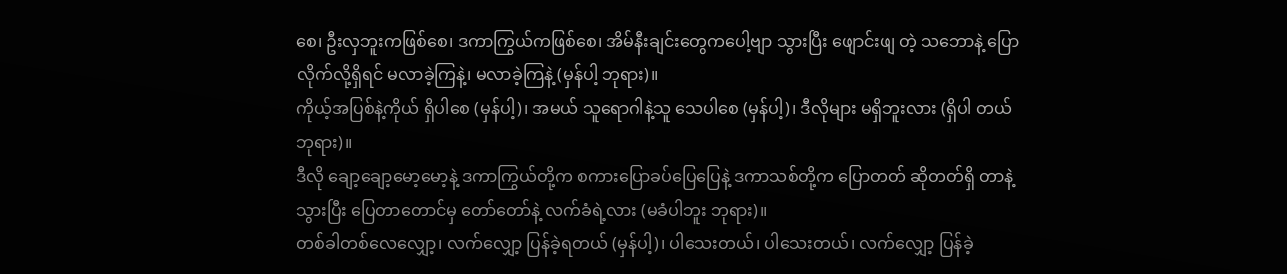စေ၊ ဦးလှဘူးကဖြစ်စေ၊ ဒကာကြွယ်ကဖြစ်စေ၊ အိမ်နီးချင်းတွေကပေါ့ဗျာ သွားပြီး ဖျောင်းဖျ တဲ့ သဘောနဲ့ ပြောလိုက်လို့ရှိရင် မလာခဲ့ကြနဲ့၊ မလာခဲ့ကြနဲ့ (မှန်ပါ့ ဘုရား)။
ကိုယ့်အပြစ်နဲ့ကိုယ် ရှိပါစေ (မှန်ပါ့)၊ အမယ် သူရောဂါနဲ့သူ သေပါစေ (မှန်ပါ့)၊ ဒီလိုများ မရှိဘူးလား (ရှိပါ တယ် ဘုရား)။
ဒီလို ချော့ချော့မော့မော့နဲ့ ဒကာကြွယ်တို့က စကားပြောခပ်ပြေပြေနဲ့ ဒကာသစ်တို့က ပြောတတ် ဆိုတတ်ရှိ တာနဲ့ သွားပြီး ပြေတာတောင်မှ တော်တော်နဲ့ လက်ခံရဲ့လား (မခံပါဘူး ဘုရား)။
တစ်ခါတစ်လေလျှော့၊ လက်လျှော့ ပြန်ခဲ့ရတယ် (မှန်ပါ့)၊ ပါသေးတယ်၊ ပါသေးတယ်၊ လက်လျှော့ ပြန်ခဲ့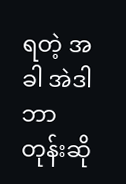ရတဲ့ အခါ အဲဒါ ဘာတုန်းဆို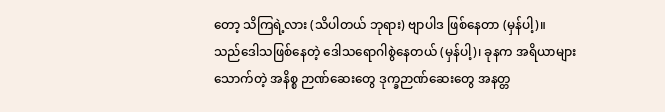တော့ သိကြရဲ့လား (သိပါတယ် ဘုရား) ဗျာပါဒ ဖြစ်နေတာ (မှန်ပါ့)။
သည်ဒေါသဖြစ်နေတဲ့ ဒေါသရောဂါစွဲနေတယ် (မှန်ပါ့)၊ ခုနက အရိယာများသောက်တဲ့ အနိစ္စ ဉာဏ်ဆေးတွေ ဒုက္ခဉာဏ်ဆေးတွေ အနတ္တ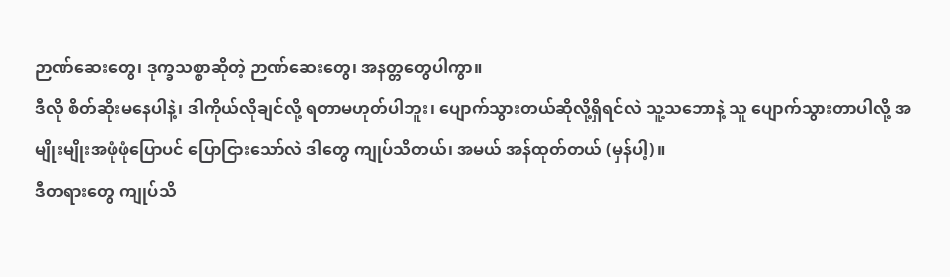ဉာဏ်ဆေးတွေ၊ ဒုက္ခသစ္စာဆိုတဲ့ ဉာဏ်ဆေးတွေ၊ အနတ္တတွေပါကွာ။
ဒီလို စိတ်ဆိုးမနေပါနဲ့၊ ဒါကိုယ်လိုချင်လို့ ရတာမဟုတ်ပါဘူး၊ ပျောက်သွားတယ်ဆိုလို့ရှိရင်လဲ သူ့သဘောနဲ့ သူ ပျောက်သွားတာပါလို့ အမျိုးမျိုးအဖုံဖုံပြောပင် ပြောငြားသော်လဲ ဒါတွေ ကျုပ်သိတယ်၊ အမယ် အန်ထုတ်တယ် (မှန်ပါ့)။
ဒီတရားတွေ ကျုပ်သိ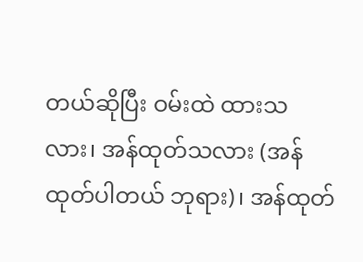တယ်ဆိုပြီး ဝမ်းထဲ ထားသလား၊ အန်ထုတ်သလား (အန်ထုတ်ပါတယ် ဘုရား)၊ အန်ထုတ်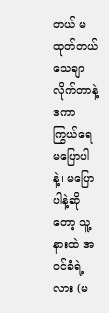တယ် မထုတ်တယ် သေချာလိုက်တာနဲ့ ဒကာကြွယ်ရေ မပြောပါနဲ့၊ မပြောပါနဲ့ဆိုတော့ သူ့နားထဲ အဝင်ခံရဲ့လား (မ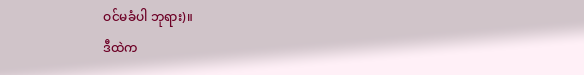ဝင်မခံပါ ဘုရား)။
ဒီထဲက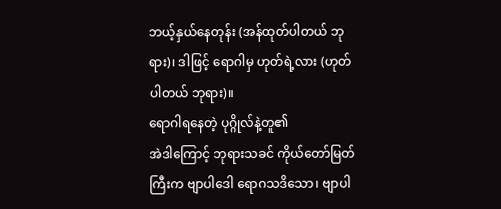ဘယ့်နှယ်နေတုန်း (အန်ထုတ်ပါတယ် ဘုရား)၊ ဒါဖြင့် ရောဂါမှ ဟုတ်ရဲ့လား (ဟုတ်ပါတယ် ဘုရား)။
ရောဂါရနေတဲ့ ပုဂ္ဂိုလ်နဲ့တူ၏
အဲဒါကြောင့် ဘုရားသခင် ကိုယ်တော်မြတ်ကြီးက ဗျာပါဒေါ ရောဂသဒိသော၊ ဗျာပါ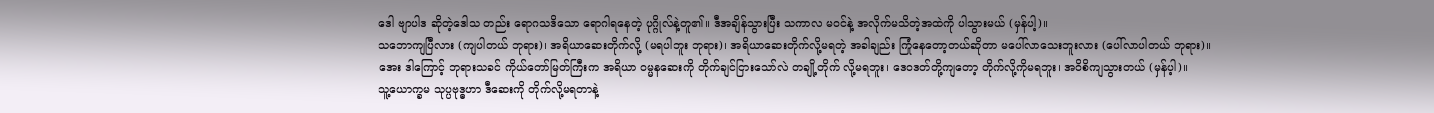ဒေါ ဗျာပါဒ ဆိုတဲ့ဒေါသ တည်း ရောဂသဒိသော ရောဂါရနေတဲ့ ပုဂ္ဂိုလ်နဲ့တူ၏။ ဒီအချိန်သွားပြီး သကာလ မဝင်နဲ့ အလိုက်မသိတဲ့အထဲကို ပါသွားမယ် (မှန်ပါ့)။
သဘောကျပြီလား (ကျပါတယ် ဘုရား)၊ အရိယာဆေးတိုက်လို့ (မရပါဘူး ဘုရား)၊ အရိယာဆေးတိုက်လို့မရတဲ့ အခါချည်း ကြုံနေတော့တယ်ဆိုတာ မပေါ်လာသေးဘူးလား (ပေါ်လာပါတယ် ဘုရား)။
အေး ဒါကြောင့် ဘုရားသခင် ကိုယ်တော်မြတ်ကြီးက အရိယာ ဝမ္မနဆေးကို တိုက်ချင်ငြားသော်လဲ တချို့တိုက် လို့မရဘူး၊ ဒေဝဒတ်တို့ကျတော့ တိုက်လို့ကိုမရဘူး၊ အဝိစိကျသွားတယ် (မှန်ပ့ါ)။
သူ့ယောက္ခမ သုပ္ပဗုဒ္ဓဟာ ဒီဆေးကို တိုက်လို့မရတာနဲ့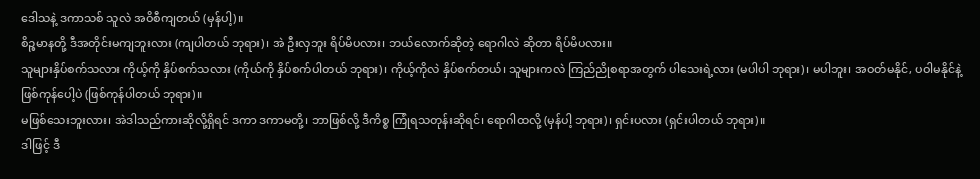ဒေါသနဲ့ ဒကာသစ် သူလဲ အဝိစီကျတယ် (မှန်ပါ့)။
စိဉ္စမာနတို့ ဒီအတိုင်းမကျဘူးလား (ကျပါတယ် ဘုရား)၊ အဲ ဦးလှဘူး ရိပ်မိပလား၊ ဘယ်လောက်ဆိုတဲ့ ရောဂါလဲ ဆိုတာ ရိပ်မိပလား။
သူများနှိပ်စက်သလား ကိုယ့်ကို နှိပ်စက်သလား (ကိုယ်ကို နှိပ်စက်ပါတယ် ဘုရား)၊ ကိုယ့်ကိုလဲ နှိပ်စက်တယ်၊ သူများကလဲ ကြည်ညိုစရာအတွက် ပါသေးရဲ့လား (မပါပါ ဘုရား)၊ မပါဘူး၊ အဝတ်မနိုင်, ပဝါမနိုင်နဲ့ဖြစ်ကုန်ပေါ့ပဲ (ဖြစ်ကုန်ပါတယ် ဘုရား)။
မဖြစ်သေးဘူးလား၊ အဲဒါသည်ကားဆိုလို့ရှိရင် ဒကာ ဒကာမတို့၊ ဘာဖြစ်လို့ ဒီကိစ္စ ကြုံရသတုန်းဆိုရင်၊ ရောဂါထလို့ (မှန်ပါ့ ဘုရား)၊ ရှင်းပလား (ရှင်းပါတယ် ဘုရား)။
ဒါဖြင့် ဒီ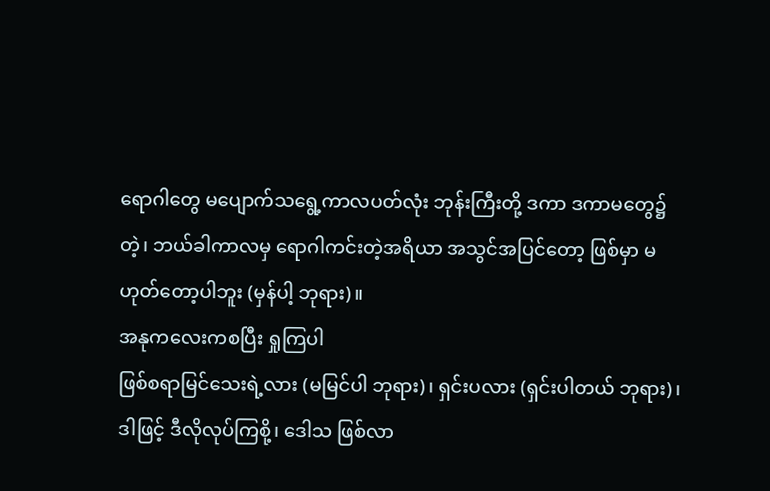ရောဂါတွေ မပျောက်သရွေ့ကာလပတ်လုံး ဘုန်းကြီးတို့ ဒကာ ဒကာမတွေ၌တဲ့၊ ဘယ်ခါကာလမှ ရောဂါကင်းတဲ့အရိယာ အသွင်အပြင်တော့ ဖြစ်မှာ မဟုတ်တော့ပါဘူး (မှန်ပါ့ ဘုရား)။
အနုကလေးကစပြီး ရှုကြပါ
ဖြစ်စရာမြင်သေးရဲ့လား (မမြင်ပါ ဘုရား)၊ ရှင်းပလား (ရှင်းပါတယ် ဘုရား)၊ ဒါဖြင့် ဒီလိုလုပ်ကြစို့၊ ဒေါသ ဖြစ်လာ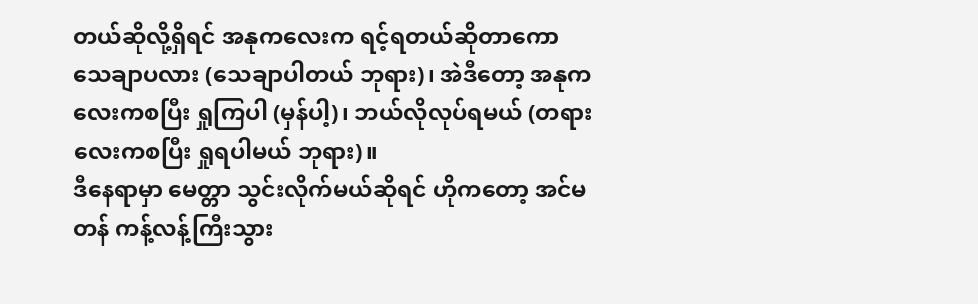တယ်ဆိုလို့ရှိရင် အနုကလေးက ရင့်ရတယ်ဆိုတာကော သေချာပလား (သေချာပါတယ် ဘုရား)၊ အဲဒီတော့ အနုကလေးကစပြီး ရှုကြပါ (မှန်ပါ့)၊ ဘယ်လိုလုပ်ရမယ် (တရားလေးကစပြီး ရှုရပါမယ် ဘုရား)။
ဒီနေရာမှာ မေတ္တာ သွင်းလိုက်မယ်ဆိုရင် ဟိုကတော့ အင်မတန် ကန့်လန့်ကြီးသွား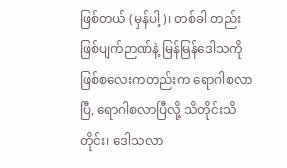ဖြစ်တယ် (မှန်ပါ့)၊ တစ်ခါ တည်းဖြစ်ပျက်ဉာဏ်နဲ့ မြန်မြန်ဒေါသကို ဖြစ်စလေးကတည်းက ရောဂါစလာပြီ, ရောဂါစလာပြီလို့ သိတိုင်းသိတိုင်း၊ ဒေါသလာ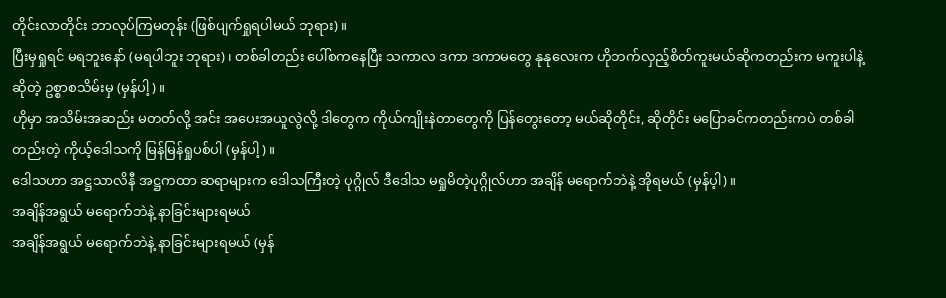တိုင်းလာတိုင်း ဘာလုပ်ကြမတုန်း (ဖြစ်ပျက်ရှုရပါမယ် ဘုရား)။
ပြီးမှရှုရင် မရဘူးနော် (မရပါဘူး ဘုရား)၊ တစ်ခါတည်း ပေါ်စကနေပြီး သကာလ ဒကာ ဒကာမတွေ နုနုလေးက ဟိုဘက်လှည့်စိတ်ကူးမယ်ဆိုကတည်းက မကူးပါနဲ့ဆိုတဲ့ ဥစ္စာစသိမ်းမှ (မှန်ပါ့)။
ဟိုမှာ အသိမ်းအဆည်း မတတ်လို့ အင်း အပေးအယူလွဲလို့ ဒါတွေက ကိုယ်ကျိုးနဲတာတွေကို ပြန်တွေးတော့ မယ်ဆိုတိုင်း, ဆိုတိုင်း မပြောခင်ကတည်းကပဲ တစ်ခါတည်းတဲ့ ကိုယ့်ဒေါသကို မြန်မြန်ရှုပစ်ပါ (မှန်ပါ့)။
ဒေါသဟာ အဋ္ဌသာလိနီ အဋ္ဌကထာ ဆရာများက ဒေါသကြီးတဲ့ ပုဂ္ဂိုလ် ဒီဒေါသ မရှုမိတဲ့ပုဂ္ဂိုလ်ဟာ အချိန် မရောက်ဘဲနဲ့ အိုရမယ် (မှန်ပ့ါ)။
အချိန်အရွယ် မရောက်ဘဲနဲ့ နာခြင်းများရမယ်
အချိန်အရွယ် မရောက်ဘဲနဲ့ နာခြင်းများရမယ် (မှန်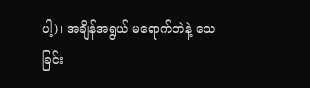ပါ့)၊ အချိန်အရွယ် မရောက်ဘဲနဲ့ သေခြင်း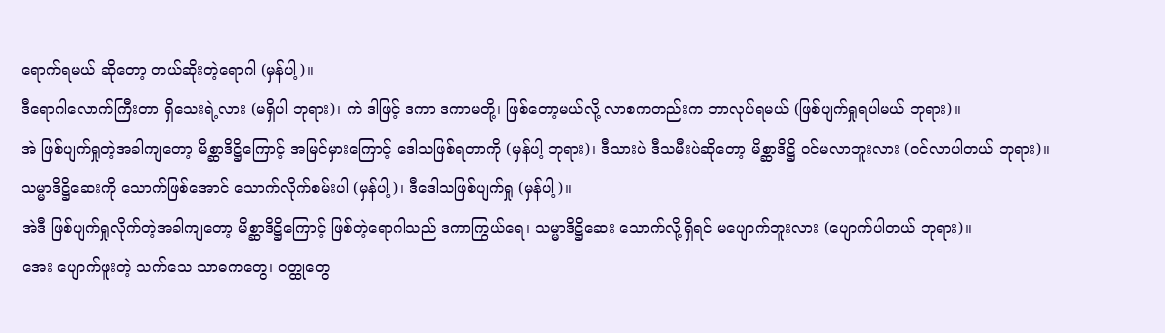ရောက်ရမယ် ဆိုတော့ တယ်ဆိုးတဲ့ရောဂါ (မှန်ပါ့)။
ဒီရောဂါလောက်ကြီးတာ ရှိသေးရဲ့လား (မရှိပါ ဘုရား)၊ ကဲ ဒါဖြင့် ဒကာ ဒကာမတို့၊ ဖြစ်တော့မယ်လို့ လာစကတည်းက ဘာလုပ်ရမယ် (ဖြစ်ပျက်ရှုရပါမယ် ဘုရား)။
အဲ ဖြစ်ပျက်ရှုတဲ့အခါကျတော့ မိစ္ဆာဒိဋ္ဌိကြောင့် အမြင်မှားကြောင့် ဒေါသဖြစ်ရတာကို (မှန်ပါ့ ဘုရား)၊ ဒီသားပဲ ဒီသမီးပဲဆိုတော့ မိစ္ဆာဒိဋ္ဌိ ဝင်မလာဘူးလား (ဝင်လာပါတယ် ဘုရား)။
သမ္မာဒိဋ္ဌိဆေးကို သောက်ဖြစ်အောင် သောက်လိုက်စမ်းပါ (မှန်ပါ့)၊ ဒီဒေါသဖြစ်ပျက်ရှု (မှန်ပါ့)။
အဲဒီ ဖြစ်ပျက်ရှုလိုက်တဲ့အခါကျတော့ မိစ္ဆာဒိဋ္ဌိကြောင့် ဖြစ်တဲ့ရောဂါသည် ဒကာကြွယ်ရေ၊ သမ္မာဒိဋ္ဌိဆေး သောက်လို့ရှိရင် မပျောက်ဘူးလား (ပျောက်ပါတယ် ဘုရား)။
အေး ပျောက်ဖူးတဲ့ သက်သေ သာဓကတွေ၊ ဝတ္ထုတွေ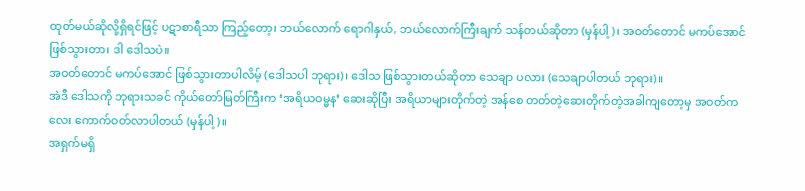ထုတ်မယ်ဆိုလို့ရှိရင်ဖြင့် ပဋာစာရီသာ ကြည့်တော့၊ ဘယ်လောက် ရောဂါနှယ်, ဘယ်လောက်ကြီးချက် သန်တယ်ဆိုတာ (မှန်ပါ့)၊ အဝတ်တောင် မကပ်အောင် ဖြစ်သွားတာ၊ ဒါ ဒေါသပဲ။
အဝတ်တောင် မကပ်အောင် ဖြစ်သွားတာပါလိမ့် (ဒေါသပါ ဘုရား)၊ ဒေါသ ဖြစ်သွားတယ်ဆိုတာ သေချာ ပလား (သေချာပါတယ် ဘုရား)။
အဲဒီ ဒေါသကို ဘုရားသခင် ကိုယ်တော်မြတ်ကြီးက ‘အရိယဝမ္မန’ ဆေးဆိုပြီး အရိယာများတိုက်တဲ့ အန်စေ တတ်တဲ့ဆေးတိုက်တဲ့အခါကျတော့မှ အဝတ်ကလေး ကောက်ဝတ်လာပါတယ် (မှန်ပါ့)။
အရှက်မရှိ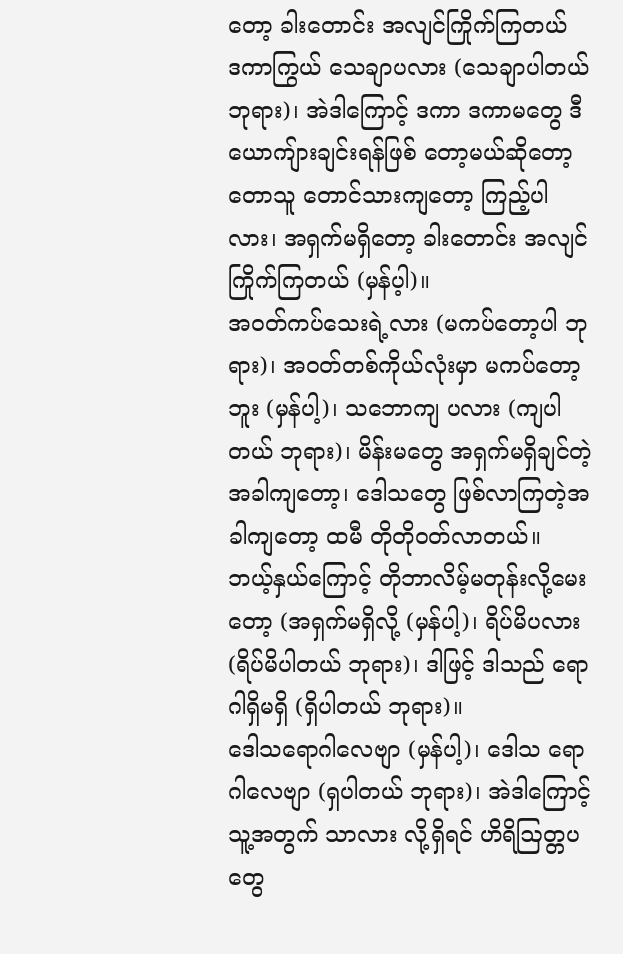တော့ ခါးတောင်း အလျင်ကြိုက်ကြတယ်
ဒကာကြွယ် သေချာပလား (သေချာပါတယ် ဘုရား)၊ အဲဒါကြောင့် ဒကာ ဒကာမတွေ ဒီယောကျ်ားချင်းရန်ဖြစ် တော့မယ်ဆိုတော့ တောသူ တောင်သားကျတော့ ကြည့်ပါလား၊ အရှက်မရှိတော့ ခါးတောင်း အလျင်ကြိုက်ကြတယ် (မှန်ပ့ါ)။
အဝတ်ကပ်သေးရဲ့လား (မကပ်တော့ပါ ဘုရား)၊ အဝတ်တစ်ကိုယ်လုံးမှာ မကပ်တော့ဘူး (မှန်ပါ့)၊ သဘောကျ ပလား (ကျပါတယ် ဘုရား)၊ မိန်းမတွေ အရှက်မရှိချင်တဲ့ အခါကျတော့၊ ဒေါသတွေ ဖြစ်လာကြတဲ့အခါကျတော့ ထမီ တိုတိုဝတ်လာတယ်။
ဘယ့်နှယ်ကြောင့် တိုဘာလိမ့်မတုန်းလို့မေးတော့ (အရှက်မရှိလို့ (မှန်ပါ့)၊ ရိပ်မိပလား (ရိပ်မိပါတယ် ဘုရား)၊ ဒါဖြင့် ဒါသည် ရောဂါရှိမရှိ (ရှိပါတယ် ဘုရား)။
ဒေါသရောဂါလေဗျာ (မှန်ပါ့)၊ ဒေါသ ရောဂါလေဗျာ (ရှပါတယ် ဘုရား)၊ အဲဒါကြောင့် သူ့အတွက် သာလား လို့ရှိရင် ဟိရိဩတ္တပတွေ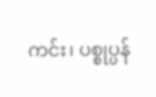ကင်း၊ ပစ္စုပ္ပန်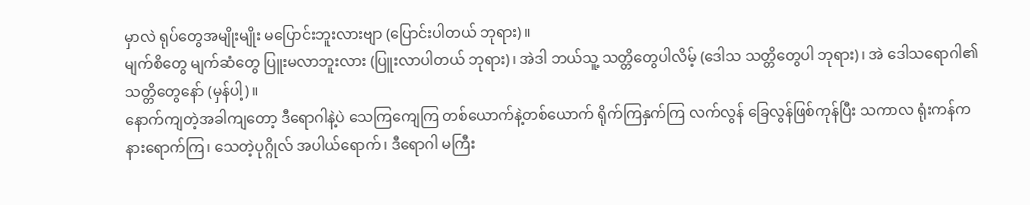မှာလဲ ရုပ်တွေအမျိုးမျိုး မပြောင်းဘူးလားဗျာ (ပြောင်းပါတယ် ဘုရား)။
မျက်စိတွေ မျက်ဆံတွေ ပြူးမလာဘူးလား (ပြူးလာပါတယ် ဘုရား)၊ အဲဒါ ဘယ်သူ့ သတ္တိတွေပါလိမ့် (ဒေါသ သတ္တိတွေပါ ဘုရား)၊ အဲ ဒေါသရောဂါ၏ သတ္တိတွေနော် (မှန်ပါ့)။
နောက်ကျတဲ့အခါကျတော့ ဒီရောဂါနဲ့ပဲ သေကြကျေကြ တစ်ယောက်နဲ့တစ်ယောက် ရိုက်ကြနှက်ကြ လက်လွန် ခြေလွန်ဖြစ်ကုန်ပြီး သကာလ ရုံးကန်ကနားရောက်ကြ၊ သေတဲ့ပုဂ္ဂိုလ် အပါယ်ရောက်၊ ဒီရောဂါ မကြီး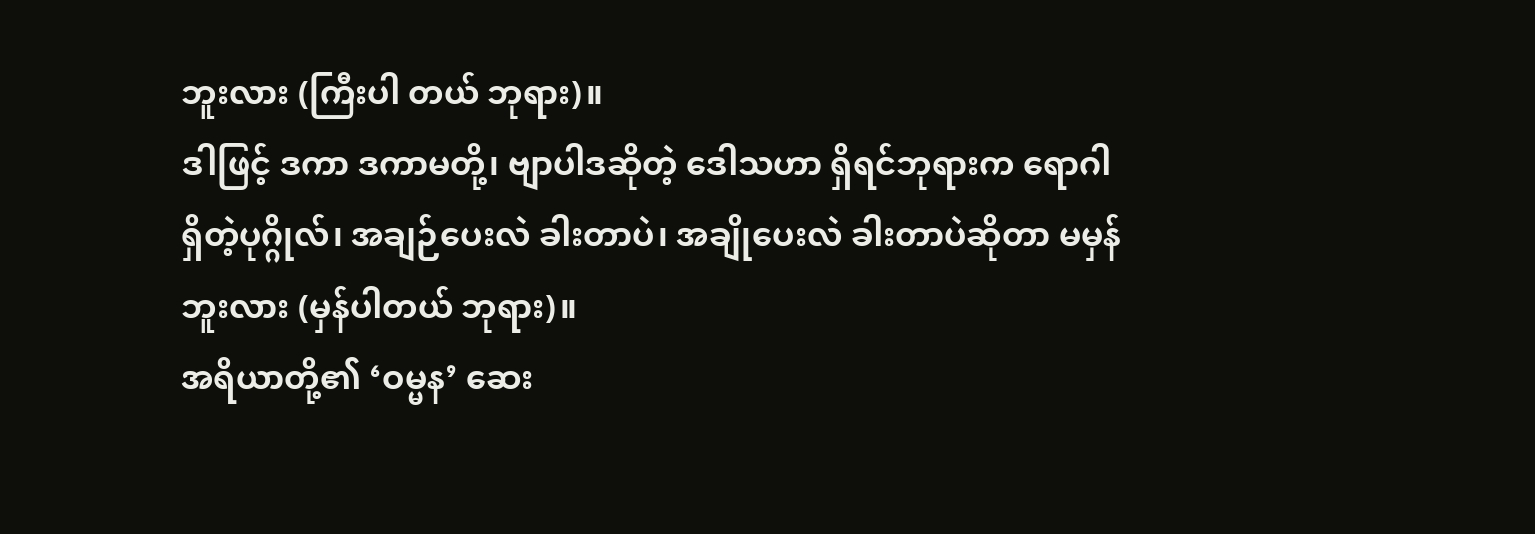ဘူးလား (ကြီးပါ တယ် ဘုရား)။
ဒါဖြင့် ဒကာ ဒကာမတို့၊ ဗျာပါဒဆိုတဲ့ ဒေါသဟာ ရှိရင်ဘုရားက ရောဂါရှိတဲ့ပုဂ္ဂိုလ်၊ အချဉ်ပေးလဲ ခါးတာပဲ၊ အချိုပေးလဲ ခါးတာပဲဆိုတာ မမှန်ဘူးလား (မှန်ပါတယ် ဘုရား)။
အရိယာတို့၏ ‘ဝမ္မန’ ဆေး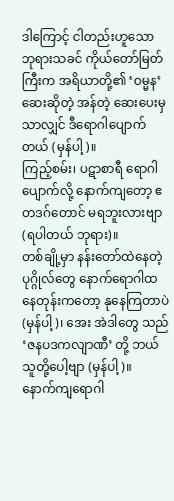ဒါကြောင့် ငါတည်းဟူသော ဘုရားသခင် ကိုယ်တော်မြတ်ကြီးက အရိယာတို့၏ ‘ဝမ္မန’ ဆေးဆိုတဲ့ အန်တဲ့ ဆေးပေးမှသာလျှင် ဒီရောဂါပျောက်တယ် (မှန်ပါ့)။
ကြည့်စမ်း၊ ပဋာစာရီ ရောဂါပျောက်လို့ နောက်ကျတော့ ဧတဒဂ်တောင် မရဘူးလားဗျာ (ရပါတယ် ဘုရား)။
တစ်ချို့မှာ နန်းတော်ထဲနေတဲ့ပုဂ္ဂိုလ်တွေ နောက်ရောဂါထနေတုန်းကတော့ နုနေကြတာပဲ (မှန်ပါ့)၊ အေး အဲဒါတွေ သည် ‘ဇနပဒကလျာဏီ’ တို့ ဘယ်သူတို့ပေါ့ဗျာ (မှန်ပါ့)။
နောက်ကျရောဂါ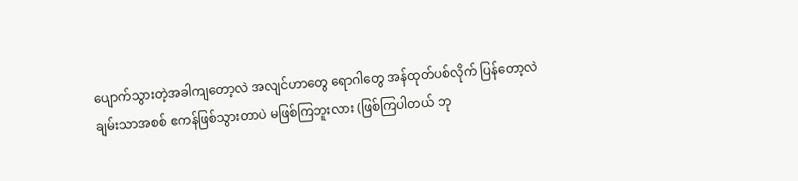ပျောက်သွားတဲ့အခါကျတော့လဲ အလျင်ဟာတွေ ရောဂါတွေ အန်ထုတ်ပစ်လိုက် ပြန်တော့လဲ ချမ်းသာအစစ် ဧကန်ဖြစ်သွားတာပဲ မဖြစ်ကြဘူးလား (ဖြစ်ကြပါတယ် ဘု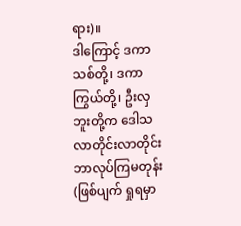ရား)။
ဒါကြောင့် ဒကာသစ်တို့၊ ဒကာကြွယ်တို့၊ ဦးလှဘူးတို့က ဒေါသလာတိုင်းလာတိုင်း ဘာလုပ်ကြမတုန်း (ဖြစ်ပျက် ရှုရမှာ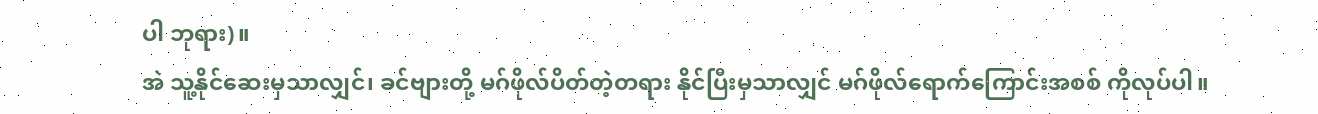ပါ ဘုရား)။
အဲ သူ့နိုင်ဆေးမှသာလျှင်၊ ခင်ဗျားတို့ မဂ်ဖိုလ်ပိတ်တဲ့တရား နိုင်ပြီးမှသာလျှင် မဂ်ဖိုလ်ရောက်ကြောင်းအစစ် ကိုလုပ်ပါ။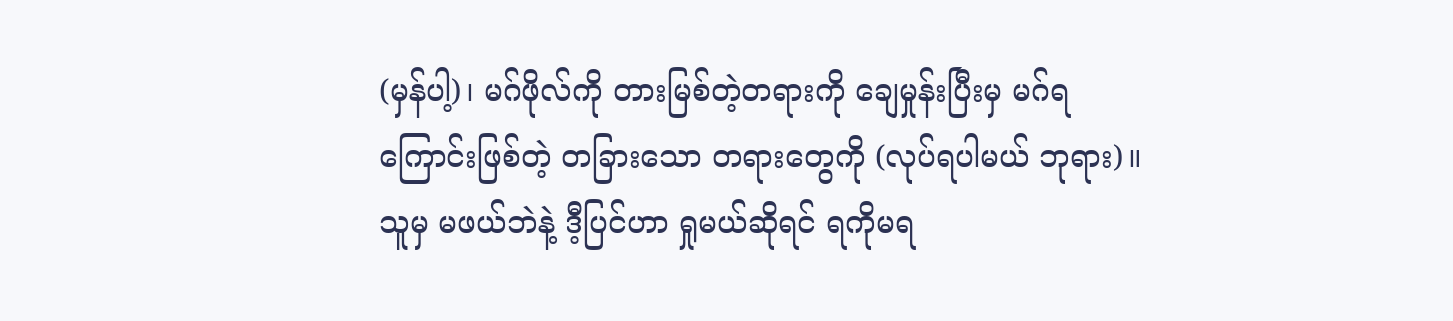(မှန်ပါ့)၊ မဂ်ဖိုလ်ကို တားမြစ်တဲ့တရားကို ချေမှုန်းပြီးမှ မဂ်ရကြောင်းဖြစ်တဲ့ တခြားသော တရားတွေကို (လုပ်ရပါမယ် ဘုရား)။
သူမှ မဖယ်ဘဲနဲ့ ဒီ့ပြင်ဟာ ရှုမယ်ဆိုရင် ရကိုမရ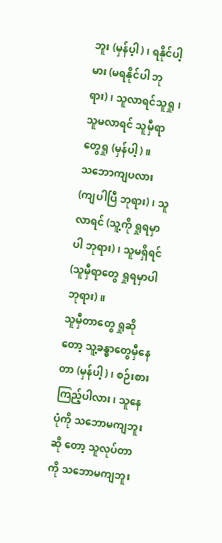ဘူး (မှန်ပ့ါ)၊ ရနိုင်ပါ့မား (မရနိုင်ပါ ဘုရား)၊ သူလာရင်သူရှု၊ သူမလာရင် သူမှီရာတွေရှု (မှန်ပါ့)။
သဘောကျပလား (ကျပါပြီ ဘုရား)၊ သူလာရင် (သူ့ကို ရှုရမှာပါ ဘုရား)၊ သူမရှိရင် (သူမှီရာတွေ ရှုရမှာပါ ဘုရား)။
သူမှီတာတွေ ရှုဆိုတော့ သူ့ခန္ဓာတွေမှီနေတာ (မှန်ပါ့)၊ စဉ်းစားကြည့်ပါလား၊ သူနေပုံကို သဘောမကျဘူးဆို တော့ သူလုပ်တာကို သဘောမကျဘူး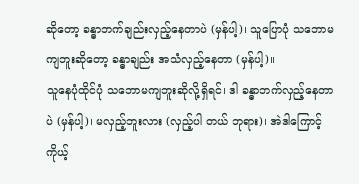ဆိုတော့ ခန္ဓာဘက်ချည်းလှည့်နေတာပဲ (မှန်ပါ့)၊ သူပြောပုံ သဘောမကျဘူးဆိုတော့ ခန္ဓာချည်း အသံလှည့်နေတာ (မှန်ပါ့)။
သူနေပုံထိုင်ပုံ သဘောမကျဘူးဆိုလို့ရှိရင်၊ ဒါ ခန္ဓာဘက်လှည့်နေတာပဲ (မှန်ပါ့)၊ မလှည့်ဘူးလား (လှည့်ပါ တယ် ဘုရား)၊ အဲဒါကြောင့် ကိုယ့်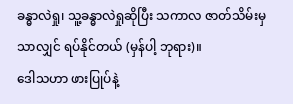ခန္ဓာလဲရှု၊ သူ့ခန္ဓာလဲရှုဆိုပြီး သကာလ ဇာတ်သိမ်းမှသာလျှင် ရပ်နိုင်တယ် (မှန်ပါ့ ဘုရား)။
ဒေါသဟာ ဖားပြုပ်နဲ့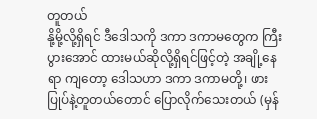တူတယ်
နို့မို့လို့ရှိရင် ဒီဒေါသကို ဒကာ ဒကာမတွေက ကြီးပွားအောင် ထားမယ်ဆိုလို့ရှိရင်ဖြင့်တဲ့ အချို့နေရာ ကျတော့ ဒေါသဟာ ဒကာ ဒကာမတို့၊ ဖားပြုပ်နဲ့တူတယ်တောင် ပြောလိုက်သေးတယ် (မှန်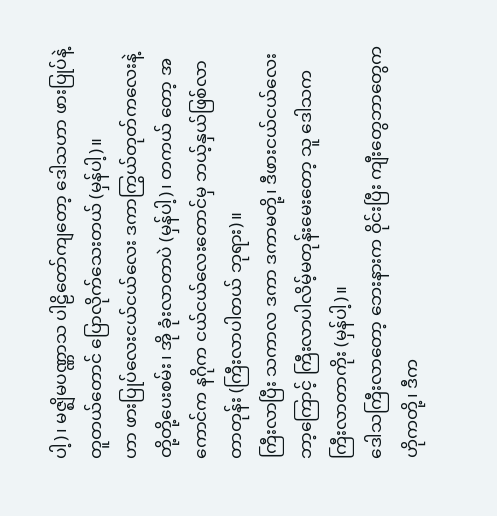ပါ့)၊ မဇ္ဈိမပဏ္ဏာသ ပါဠိတော်ကျတော့ ဒေါသဟာ ဖားပြုပ်နဲ့တူတယ်တောင် ပြောလိုက်သေးတယ် (မှန်ပါ့)။
ဟာ ဖားပြုပ်လေးငယ်ငယ်လေး ဒကာကြွယ်တုတ်ကလေးနဲ့ တို့တို့ပေးစမ်း၊ အို ခုံးလာတာပဲ (မှန်ပါ့)၊ တကယ် တော့ အကောင်က နဂိုက ငယ်ငယ်လေးတောင်မှ ဘယ့်နှယ်ဖြစ်လာတာတုန်း (ကြီးလာပါတယ် ဘုရား)။
ကြီးလာပြီး သကာလ ဒကာ ဒကာမတို့၊ ဒီဖားငယ်ငယ်လေး ဘာ့ကြောင့် ကြီးလာပါလိမ့်မတုန်းမေးတော့ သူ ဒေါသက ကြီးလာတာကိုး (မှန်ပါ့)။
ဒေါသကြီးလာတော့ ဘေးနားက ဝိုင်းပြီး ကျီးတွေဘာတွေက ဟိုကတို့၊ ဒီက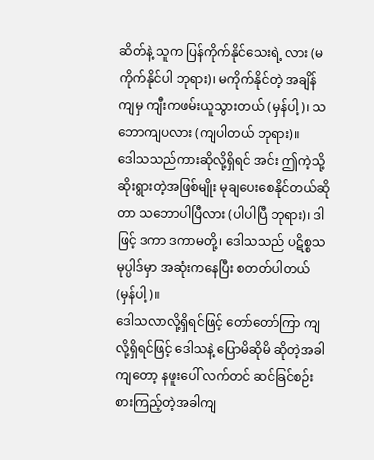ဆိတ်နဲ့ သူက ပြန်ကိုက်နိုင်သေးရဲ့ လား (မကိုက်နိုင်ပါ ဘုရား)၊ မကိုက်နိုင်တဲ့ အချိန်ကျမှ ကျီးကဖမ်းယူသွားတယ် (မှန်ပါ့)၊ သဘောကျပလား (ကျပါတယ် ဘုရား)။
ဒေါသသည်ကားဆိုလို့ရှိရင် အင်း ဤကဲ့သို့ ဆိုးရွားတဲ့အဖြစ်မျိုး မုချပေးစေနိုင်တယ်ဆိုတာ သဘောပါပြီလား (ပါပါပြီ ဘုရား)၊ ဒါဖြင့် ဒကာ ဒကာမတို့၊ ဒေါသသည် ပဋိစ္စသမုပ္ပါဒ်မှာ အဆုံးကနေပြီး စတတ်ပါတယ် (မှန်ပါ့)။
ဒေါသလာလို့ရှိရင်ဖြင့် တော်တော်ကြာ ကျလို့ရှိရင်ဖြင့် ဒေါသနဲ့ ပြောမိဆိုမိ ဆိုတဲ့အခါကျတော့ နဖူးပေါ် လက်တင် ဆင်ခြင်စဉ်းစားကြည့်တဲ့အခါကျ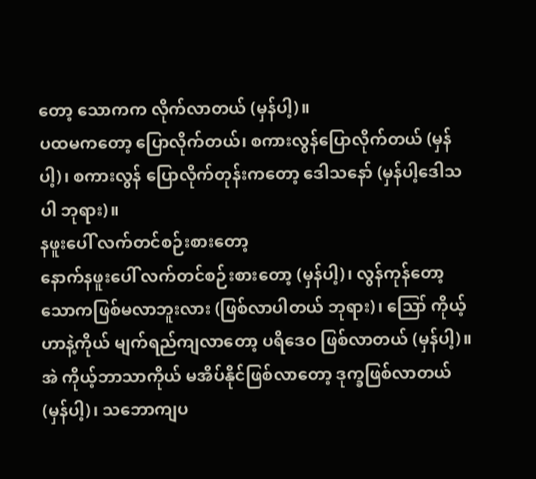တော့ သောကက လိုက်လာတယ် (မှန်ပါ့)။
ပထမကတော့ ပြောလိုက်တယ်၊ စကားလွန်ပြောလိုက်တယ် (မှန်ပါ့)၊ စကားလွန် ပြောလိုက်တုန်းကတော့ ဒေါသနော် (မှန်ပါ့ဒေါသပါ ဘုရား)။
နဖူးပေါ် လက်တင်စဉ်းစားတော့
နောက်နဖူးပေါ် လက်တင်စဉ်းစားတော့ (မှန်ပါ့)၊ လွန်ကုန်တော့ သောကဖြစ်မလာဘူးလား (ဖြစ်လာပါတယ် ဘုရား)၊ ဪ ကိုယ့်ဟာနဲ့ကိုယ် မျက်ရည်ကျလာတော့ ပရိဒေဝ ဖြစ်လာတယ် (မှန်ပါ့)။
အဲ ကိုယ့်ဘာသာကိုယ် မအိပ်နိုင်ဖြစ်လာတော့ ဒုက္ခဖြစ်လာတယ် (မှန်ပါ့)၊ သဘောကျပ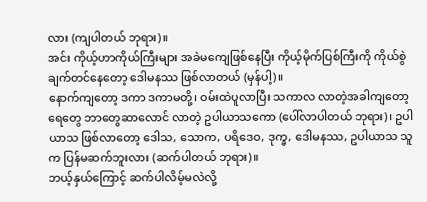လား (ကျပါတယ် ဘုရား)။
အင်း ကိုယ့်ဟာကိုယ်ကြီးများ အခဲမကျေဖြစ်နေပြီး ကိုယ့်မိုက်ပြစ်ကြီးကို ကိုယ်စွဲချက်တင်နေတော့ ဒေါမနဿ ဖြစ်လာတယ် (မှန်ပါ့)။
နောက်ကျတော့ ဒကာ ဒကာမတို့၊ ဝမ်းထဲပူလာပြီး သကာလ လာတဲ့အခါကျတော့ ရေတွေ ဘာတွေဆာလောင် လာတဲ့ ဥပါယာသကော (ပေါ်လာပါတယ် ဘုရား)၊ ဥပါယာသ ဖြစ်လာတော့ ဒေါသ, သောက, ပရိဒေဝ, ဒုက္ခ, ဒေါမနဿ, ဥပါယာသ သူက ပြန်မဆက်ဘူးလား (ဆက်ပါတယ် ဘုရား)။
ဘယ့်နှယ်ကြောင့် ဆက်ပါလိမ့်မလဲလို့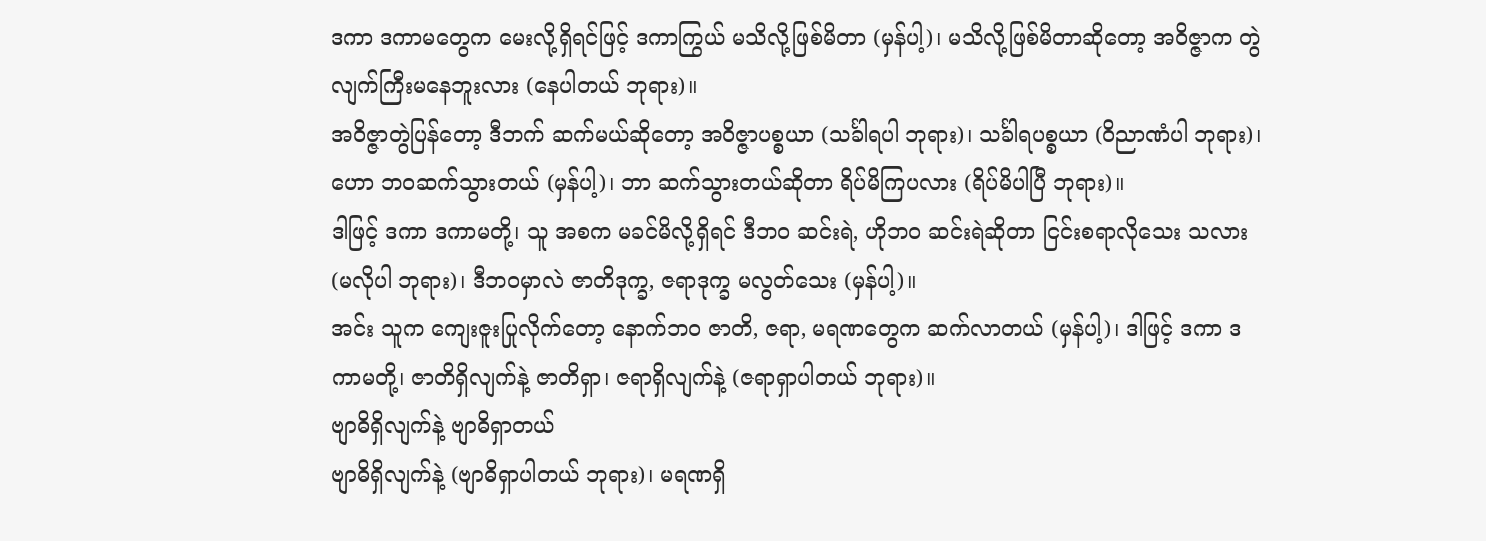ဒကာ ဒကာမတွေက မေးလို့ရှိရင်ဖြင့် ဒကာကြွယ် မသိလို့ဖြစ်မိတာ (မှန်ပါ့)၊ မသိလို့ဖြစ်မိတာဆိုတော့ အဝိဇ္ဇာက တွဲလျက်ကြီးမနေဘူးလား (နေပါတယ် ဘုရား)။
အဝိဇ္ဇာတွဲပြန်တော့ ဒီဘက် ဆက်မယ်ဆိုတော့ အဝိဇ္ဇာပစ္စယာ (သင်္ခါရပါ ဘုရား)၊ သင်္ခါရပစ္စယာ (ဝိညာဏံပါ ဘုရား)၊ ဟော ဘဝဆက်သွားတယ် (မှန်ပါ့)၊ ဘာ ဆက်သွားတယ်ဆိုတာ ရိပ်မိကြပလား (ရိပ်မိပါပြီ ဘုရား)။
ဒါဖြင့် ဒကာ ဒကာမတို့၊ သူ အစက မခင်မိလို့ရှိရင် ဒီဘဝ ဆင်းရဲ, ဟိုဘဝ ဆင်းရဲဆိုတာ ငြင်းစရာလိုသေး သလား (မလိုပါ ဘုရား)၊ ဒီဘဝမှာလဲ ဇာတိဒုက္ခ, ဇရာဒုက္ခ မလွတ်သေး (မှန်ပါ့)။
အင်း သူက ကျေးဇူးပြုလိုက်တော့ နောက်ဘဝ ဇာတိ, ဇရာ, မရဏတွေက ဆက်လာတယ် (မှန်ပါ့)၊ ဒါဖြင့် ဒကာ ဒကာမတို့၊ ဇာတိရှိလျက်နဲ့ ဇာတိရှာ၊ ဇရာရှိလျက်နဲ့ (ဇရာရှာပါတယ် ဘုရား)။
ဗျာဓိရှိလျက်နဲ့ ဗျာဓိရှာတယ်
ဗျာဓိရှိလျက်နဲ့ (ဗျာဓိရှာပါတယ် ဘုရား)၊ မရဏရှိ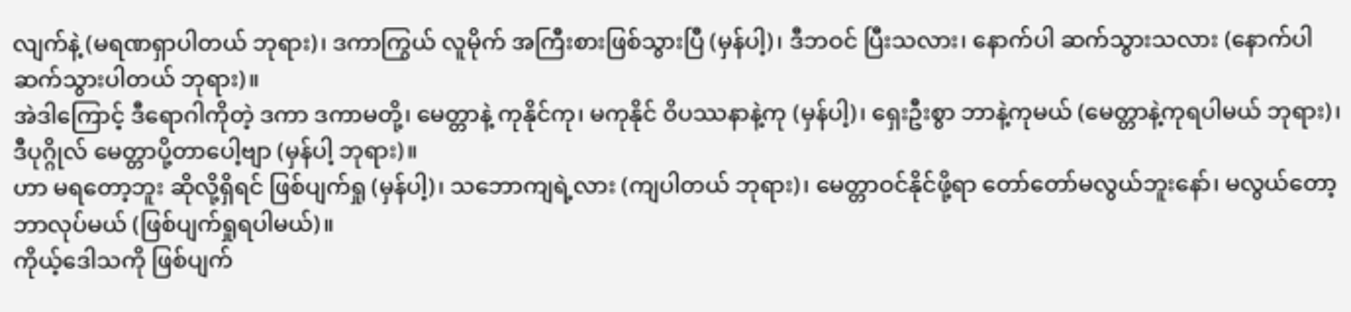လျက်နဲ့ (မရဏရှာပါတယ် ဘုရား)၊ ဒကာကြွယ် လူမိုက် အကြီးစားဖြစ်သွားပြီ (မှန်ပါ့)၊ ဒီဘဝင် ပြီးသလား၊ နောက်ပါ ဆက်သွားသလား (နောက်ပါ ဆက်သွားပါတယ် ဘုရား)။
အဲဒါကြောင့် ဒီရောဂါကိုတဲ့ ဒကာ ဒကာမတို့၊ မေတ္တာနဲ့ ကုနိုင်ကု၊ မကုနိုင် ဝိပဿနာနဲ့ကု (မှန်ပါ့)၊ ရှေးဦးစွာ ဘာနဲ့ကုမယ် (မေတ္တာနဲ့ကုရပါမယ် ဘုရား)၊ ဒီပုဂ္ဂိုလ် မေတ္တာပို့တာပေါ့ဗျာ (မှန်ပါ့ ဘုရား)။
ဟာ မရတော့ဘူး ဆိုလို့ရှိရင် ဖြစ်ပျက်ရှု (မှန်ပါ့)၊ သဘောကျရဲ့လား (ကျပါတယ် ဘုရား)၊ မေတ္တာဝင်နိုင်ဖို့ရာ တော်တော်မလွယ်ဘူးနော်၊ မလွယ်တော့ ဘာလုပ်မယ် (ဖြစ်ပျက်ရှုရပါမယ်)။
ကိုယ့်ဒေါသကို ဖြစ်ပျက်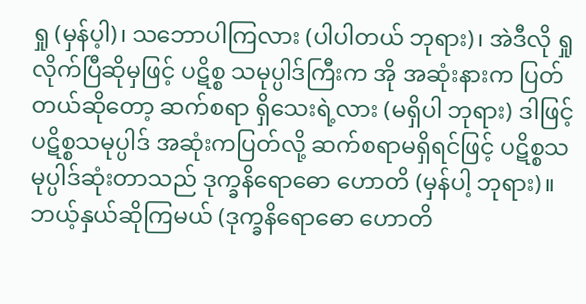ရှု (မှန်ပ့ါ)၊ သဘောပါကြလား (ပါပါတယ် ဘုရား)၊ အဲဒီလို ရှုလိုက်ပြီဆိုမှဖြင့် ပဋိစ္စ သမုပ္ပါဒ်ကြီးက အို အဆုံးနားက ပြတ်တယ်ဆိုတော့ ဆက်စရာ ရှိသေးရဲ့လား (မရှိပါ ဘုရား) ဒါဖြင့် ပဋိစ္စသမုပ္ပါဒ် အဆုံးကပြတ်လို့ ဆက်စရာမရှိရင်ဖြင့် ပဋိစ္စသမုပ္ပါဒ်ဆုံးတာသည် ဒုက္ခနိရောဓော ဟောတိ (မှန်ပါ့ ဘုရား)။
ဘယ့်နှယ်ဆိုကြမယ် (ဒုက္ခနိရောဓော ဟောတိ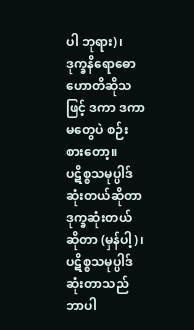ပါ ဘုရား)၊ ဒုက္ခနိရောဓော ဟောတိဆိုသဖြင့် ဒကာ ဒကာမတွေပဲ စဉ်းစားတော့။
ပဋိစ္စသမုပ္ပါဒ် ဆုံးတယ်ဆိုတာ ဒုက္ခဆုံးတယ်ဆိုတာ (မှန်ပါ့)၊ ပဋိစ္စသမုပ္ပါဒ်ဆုံးတာသည် ဘာပါ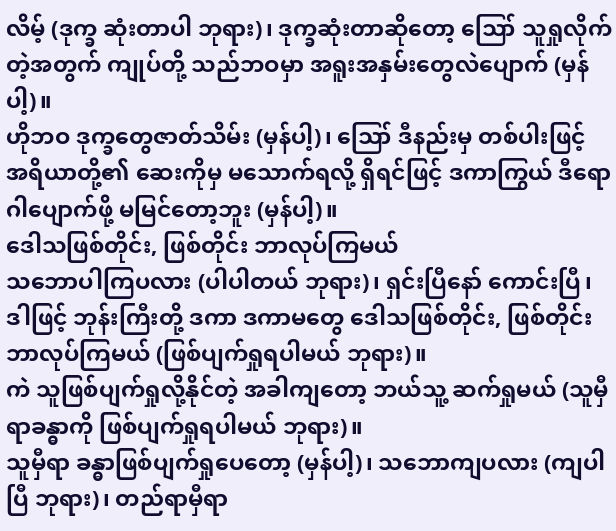လိမ့် (ဒုက္ခ ဆုံးတာပါ ဘုရား)၊ ဒုက္ခဆုံးတာဆိုတော့ ဪ သူရှုလိုက်တဲ့အတွက် ကျုပ်တို့ သည်ဘဝမှာ အရူးအနှမ်းတွေလဲပျောက် (မှန်ပါ့)။
ဟိုဘဝ ဒုက္ခတွေဇာတ်သိမ်း (မှန်ပါ့)၊ ဪ ဒီနည်းမှ တစ်ပါးဖြင့် အရိယာတို့၏ ဆေးကိုမှ မသောက်ရလို့ ရှိရင်ဖြင့် ဒကာကြွယ် ဒီရောဂါပျောက်ဖို့ မမြင်တော့ဘူး (မှန်ပါ့)။
ဒေါသဖြစ်တိုင်း, ဖြစ်တိုင်း ဘာလုပ်ကြမယ်
သဘောပါကြပလား (ပါပါတယ် ဘုရား)၊ ရှင်းပြီနော် ကောင်းပြီ၊ ဒါဖြင့် ဘုန်းကြီးတို့ ဒကာ ဒကာမတွေ ဒေါသဖြစ်တိုင်း, ဖြစ်တိုင်း ဘာလုပ်ကြမယ် (ဖြစ်ပျက်ရှုရပါမယ် ဘုရား)။
ကဲ သူဖြစ်ပျက်ရှုလို့နိုင်တဲ့ အခါကျတော့ ဘယ်သူ့ ဆက်ရှုမယ် (သူမှီရာခန္ဓာကို ဖြစ်ပျက်ရှုရပါမယ် ဘုရား)။
သူမှီရာ ခန္ဓာဖြစ်ပျက်ရှုပေတော့ (မှန်ပါ့)၊ သဘောကျပလား (ကျပါပြီ ဘုရား)၊ တည်ရာမှီရာ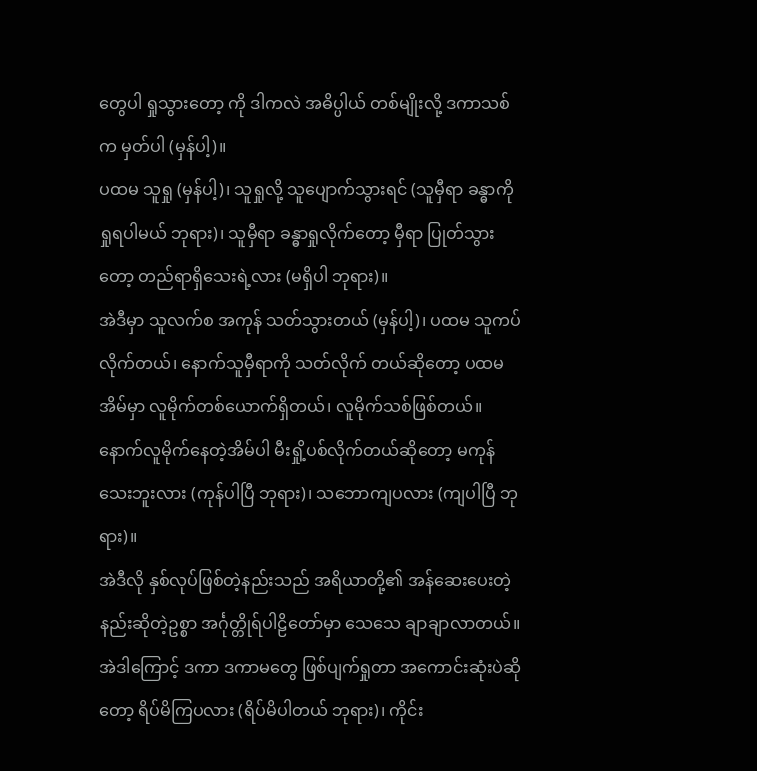တွေပါ ရှုသွားတော့ ကို ဒါကလဲ အဓိပ္ပါယ် တစ်မျိုးလို့ ဒကာသစ်က မှတ်ပါ (မှန်ပါ့)။
ပထမ သူရှု (မှန်ပါ့)၊ သူရှုလို့ သူပျောက်သွားရင် (သူမှီရာ ခန္ဓာကို ရှုရပါမယ် ဘုရား)၊ သူမှီရာ ခန္ဓာရှုလိုက်တော့ မှီရာ ပြုတ်သွားတော့ တည်ရာရှိသေးရဲ့လား (မရှိပါ ဘုရား)။
အဲဒီမှာ သူလက်စ အကုန် သတ်သွားတယ် (မှန်ပါ့)၊ ပထမ သူကပ်လိုက်တယ်၊ နောက်သူမှီရာကို သတ်လိုက် တယ်ဆိုတော့ ပထမအိမ်မှာ လူမိုက်တစ်ယောက်ရှိတယ်၊ လူမိုက်သစ်ဖြစ်တယ်။
နောက်လူမိုက်နေတဲ့အိမ်ပါ မီးရှို့ပစ်လိုက်တယ်ဆိုတော့ မကုန်သေးဘူးလား (ကုန်ပါပြီ ဘုရား)၊ သဘောကျပလား (ကျပါပြီ ဘုရား)။
အဲဒီလို နှစ်လုပ်ဖြစ်တဲ့နည်းသည် အရိယာတို့၏ အန်ဆေးပေးတဲ့နည်းဆိုတဲ့ဥစ္စာ အင်္ဂုတ္တိုရ်ပါဠိတော်မှာ သေသေ ချာချာလာတယ်။
အဲဒါကြောင့် ဒကာ ဒကာမတွေ ဖြစ်ပျက်ရှုတာ အကောင်းဆုံးပဲဆိုတော့ ရိပ်မိကြပလား (ရိပ်မိပါတယ် ဘုရား)၊ ကိုင်း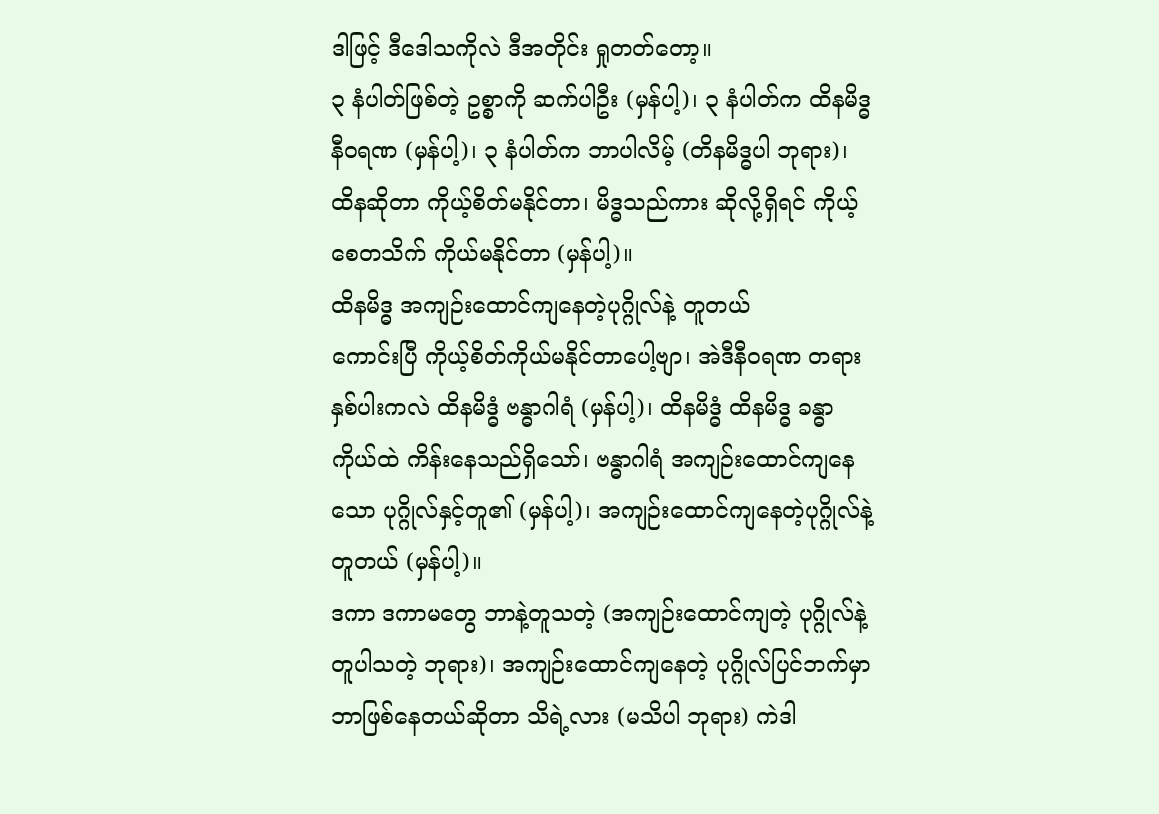ဒါဖြင့် ဒီဒေါသကိုလဲ ဒီအတိုင်း ရှုတတ်တော့။
၃ နံပါတ်ဖြစ်တဲ့ ဥစ္စာကို ဆက်ပါဦး (မှန်ပါ့)၊ ၃ နံပါတ်က ထိနမိဒ္ဓ နီဝရဏ (မှန်ပါ့)၊ ၃ နံပါတ်က ဘာပါလိမ့် (တိနမိဒ္ဓပါ ဘုရား)၊ ထိနဆိုတာ ကိုယ့်စိတ်မနိုင်တာ၊ မိဒ္ဓသည်ကား ဆိုလို့ရှိရင် ကိုယ့်စေတသိက် ကိုယ်မနိုင်တာ (မှန်ပါ့)။
ထိနမိဒ္ဓ အကျဉ်းထောင်ကျနေတဲ့ပုဂ္ဂိုလ်နဲ့ တူတယ်
ကောင်းပြီ ကိုယ့်စိတ်ကိုယ်မနိုင်တာပေါ့ဗျာ၊ အဲဒီနီဝရဏ တရားနှစ်ပါးကလဲ ထိနမိဒ္ဓံ ဗန္ဓာဂါရံ (မှန်ပါ့)၊ ထိနမိဒ္ဓံ ထိနမိဒ္ဓ ခန္ဓာကိုယ်ထဲ ကိန်းနေသည်ရှိသော်၊ ဗန္ဓာဂါရံ အကျဉ်းထောင်ကျနေသော ပုဂ္ဂိုလ်နှင့်တူ၏ (မှန်ပါ့)၊ အကျဉ်းထောင်ကျနေတဲ့ပုဂ္ဂိုလ်နဲ့ တူတယ် (မှန်ပါ့)။
ဒကာ ဒကာမတွေ ဘာနဲ့တူသတဲ့ (အကျဉ်းထောင်ကျတဲ့ ပုဂ္ဂိုလ်နဲ့တူပါသတဲ့ ဘုရား)၊ အကျဉ်းထောင်ကျနေတဲ့ ပုဂ္ဂိုလ်ပြင်ဘက်မှာ ဘာဖြစ်နေတယ်ဆိုတာ သိရဲ့လား (မသိပါ ဘုရား) ကဲဒါ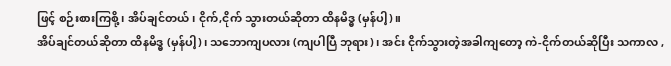ဖြင့် စဉ်းစားကြစို့၊ အိပ်ချင်တယ်၊ ငိုက်,ငိုက် သွားတယ်ဆိုတာ ထိနမိဒ္ဓ (မှန်ပါ့)။
အိပ်ချင်တယ်ဆိုတာ ထိနမိဒ္ဓ (မှန်ပါ့)၊ သဘောကျပလား (ကျပါပြီ ဘုရား)၊ အင်း ငိုက်သွားတဲ့အခါကျတော့ ကဲ-ငိုက်တယ်ဆိုပြီး သကာလ ,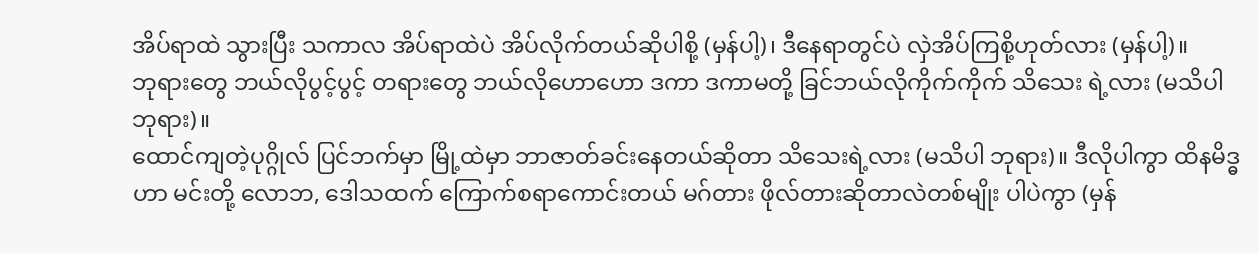အိပ်ရာထဲ သွားပြီး သကာလ အိပ်ရာထဲပဲ အိပ်လိုက်တယ်ဆိုပါစို့ (မှန်ပါ့)၊ ဒီနေရာတွင်ပဲ လှဲအိပ်ကြစို့ဟုတ်လား (မှန်ပါ့)။
ဘုရားတွေ ဘယ်လိုပွင့်ပွင့် တရားတွေ ဘယ်လိုဟောဟော ဒကာ ဒကာမတို့ ခြင်ဘယ်လိုကိုက်ကိုက် သိသေး ရဲ့လား (မသိပါ ဘုရား)။
ထောင်ကျတဲ့ပုဂ္ဂိုလ် ပြင်ဘက်မှာ မြို့ထဲမှာ ဘာဇာတ်ခင်းနေတယ်ဆိုတာ သိသေးရဲ့လား (မသိပါ ဘုရား)။ ဒီလိုပါကွာ ထိနမိဒ္ဓဟာ မင်းတို့ လောဘ, ဒေါသထက် ကြောက်စရာကောင်းတယ် မဂ်တား ဖိုလ်တားဆိုတာလဲတစ်မျိုး ပါပဲကွာ (မှန်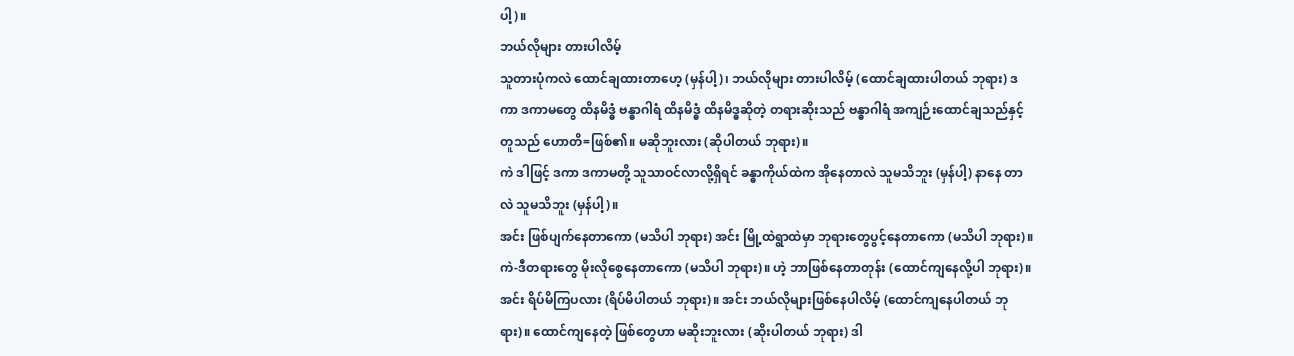ပါ့)။
ဘယ်လိုများ တားပါလိမ့်
သူတားပုံကလဲ ထောင်ချထားတာဟေ့ (မှန်ပါ့)၊ ဘယ်လိုများ တားပါလိမ့် (ထောင်ချထားပါတယ် ဘုရား) ဒကာ ဒကာမတွေ ထိနမိဒ္ဓံ ဗန္ဓာဂါရံ ထိနမိဒ္ဓံ ထိနမိဒ္ဓဆိုတဲ့ တရားဆိုးသည် ဗန္ဓာဂါရံ အကျဉ်းထောင်ချသည်နှင့်တူသည် ဟောတိ=ဖြစ်၏။ မဆိုဘူးလား (ဆိုပါတယ် ဘုရား)။
ကဲ ဒါဖြင့် ဒကာ ဒကာမတို့ သူသာဝင်လာလို့ရှိရင် ခန္ဓာကိုယ်ထဲက အိုနေတာလဲ သူမသိဘူး (မှန်ပါ့) နာနေ တာလဲ သူမသိဘူး (မှန်ပါ့)။
အင်း ဖြစ်ပျက်နေတာကော (မသိပါ ဘုရား) အင်း မြို့ထဲရွာထဲမှာ ဘုရားတွေပွင့်နေတာကော (မသိပါ ဘုရား)။ ကဲ-ဒီတရားတွေ မိုးလိုစွေနေတာကော (မသိပါ ဘုရား)။ ဟဲ့ ဘာဖြစ်နေတာတုန်း (ထောင်ကျနေလို့ပါ ဘုရား)။
အင်း ရိပ်မိကြပလား (ရိပ်မိပါတယ် ဘုရား)။ အင်း ဘယ်လိုများဖြစ်နေပါလိမ့် (ထောင်ကျနေပါတယ် ဘုရား)။ ထောင်ကျနေတဲ့ ဖြစ်တွေဟာ မဆိုးဘူးလား (ဆိုးပါတယ် ဘုရား) ဒါ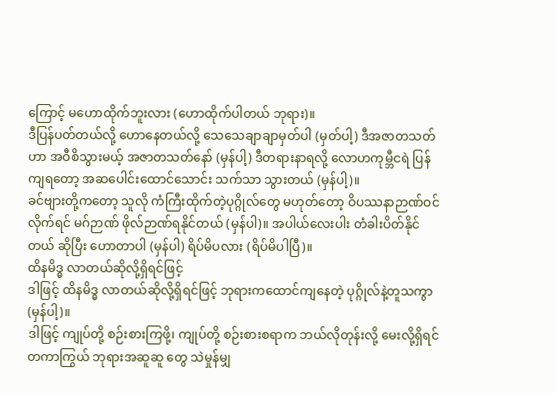ကြောင့် မဟောထိုက်ဘူးလား (ဟောထိုက်ပါတယ် ဘုရား)။
ဒီပြန်ပတ်တယ်လို့ ဟောနေတယ်လို့ သေသေချာချာမှတ်ပါ (မှတ်ပါ့) ဒီအဇာတသတ်ဟာ အဝီစိသွားမယ့် အဇာတသတ်နော် (မှန်ပါ့) ဒီတရားနာရလို့ လောဟကုမ္ဘီငရဲ ပြန်ကျရတော့ အဆပေါင်းထောင်သောင်း သက်သာ သွားတယ် (မှန်ပါ့)။
ခင်ဗျားတို့ကတော့ သူလို ကံကြီးထိုက်တဲ့ပုဂ္ဂိုလ်တွေ မဟုတ်တော့ ဝိပဿနာဉာဏ်ဝင်လိုက်ရင် မဂ်ဉာဏ် ဖိုလ်ဉာဏ်ရနိုင်တယ် (မှန်ပါ)။ အပါယ်လေးပါး တံခါးပိတ်နိုင်တယ် ဆိုပြီး ဟောတာပါ (မှန်ပါ) ရိပ်မိပလား (ရိပ်မိပါပြီ)။
ထိနမိဒ္ဓ လာတယ်ဆိုလို့ရှိရင်ဖြင့်
ဒါဖြင့် ထိနမိဒ္ဓ လာတယ်ဆိုလို့ရှိရင်ဖြင့် ဘုရားကထောင်ကျနေတဲ့ ပုဂ္ဂိုလ်နဲ့တူသကွာ (မှန်ပါ့)။
ဒါဖြင့် ကျုပ်တို့ စဉ်းစားကြဖို့၊ ကျုပ်တို့ စဉ်းစားစရာက ဘယ်လိုတုန်းလို့ မေးလို့ရှိရင် တကာကြွယ် ဘုရားအဆူဆူ တွေ သဲမှုန်မျှ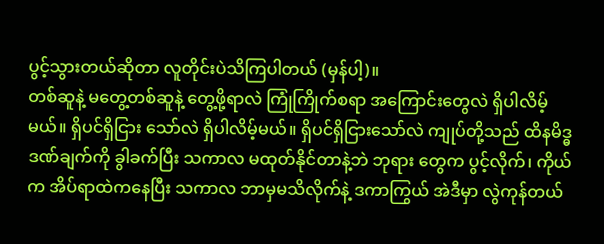ပွင့်သွားတယ်ဆိုတာ လူတိုင်းပဲသိကြပါတယ် (မှန်ပါ့)။
တစ်ဆူနဲ့ မတွေ့တစ်ဆူနဲ့ တွေ့ဖို့ရာလဲ ကြုံကြိုက်စရာ အကြောင်းတွေလဲ ရှိပါလိမ့်မယ်။ ရှိပင်ရှိငြား သော်လဲ ရှိပါလိမ့်မယ်။ ရှိပင်ရှိငြားသော်လဲ ကျုပ်တို့သည် ထိနမိဒ္ဓ ဒဏ်ချက်ကို ခွါခက်ပြီး သကာလ မထုတ်နိုင်တာနဲ့ဘဲ ဘုရား တွေက ပွင့်လိုက်၊ ကိုယ်က အိပ်ရာထဲကနေပြီး သကာလ ဘာမှမသိလိုက်နဲ့ ဒကာကြွယ် အဲဒီမှာ လွဲကုန်တယ်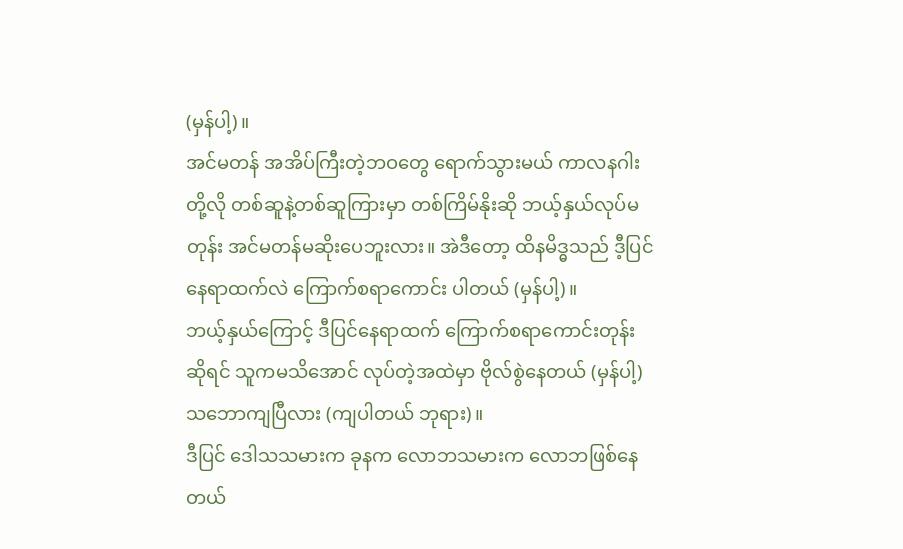(မှန်ပါ့)။
အင်မတန် အအိပ်ကြီးတဲ့ဘဝတွေ ရောက်သွားမယ် ကာလနဂါးတို့လို တစ်ဆူနဲ့တစ်ဆူကြားမှာ တစ်ကြိမ်နိုးဆို ဘယ့်နှယ်လုပ်မတုန်း အင်မတန်မဆိုးပေဘူးလား။ အဲဒီတော့ ထိနမိဒ္ဓသည် ဒီ့ပြင်နေရာထက်လဲ ကြောက်စရာကောင်း ပါတယ် (မှန်ပါ့)။
ဘယ့်နှယ်ကြောင့် ဒီပြင်နေရာထက် ကြောက်စရာကောင်းတုန်းဆိုရင် သူကမသိအောင် လုပ်တဲ့အထဲမှာ ဗိုလ်စွဲနေတယ် (မှန်ပါ့) သဘောကျပြီလား (ကျပါတယ် ဘုရား)။
ဒီပြင် ဒေါသသမားက ခုနက လောဘသမားက လောဘဖြစ်နေတယ်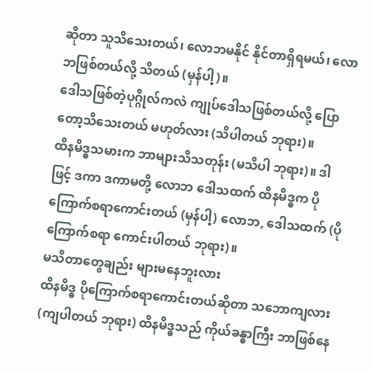ဆိုတာ သူသိသေးတယ်၊ လောဘမနိုင် နိုင်တာရှိရမယ်၊ လောဘဖြစ်တယ်လို့ သိတယ် (မှန်ပါ့)။
ဒေါသဖြစ်တဲ့ပုဂ္ဂိုလ်ကလဲ ကျုပ်ဒေါသဖြစ်တယ်လို့ ပြောတော့သိသေးတယ် မဟုတ်လား (သိပါတယ် ဘုရား)။
ထိနမိဒ္ဓသမားက ဘာများသိသတုန်း (မသိပါ ဘုရား)။ ဒါဖြင့် ဒကာ ဒကာမတို့ လောဘ ဒေါသထက် ထိနမိဒ္ဓက ပိုကြောက်စရာကောင်းတယ် (မှန်ပါ့) လောဘ, ဒေါသထက် (ပိုကြောက်စရာ ကောင်းပါတယ် ဘုရား)။
မသိတာတွေချည်း များမနေဘူးလား
ထိနမိဒ္ဓ ပိုကြောက်စရာကောင်းတယ်ဆိုတာ သဘောကျလား (ကျပါတယ် ဘုရား) ထိနမိဒ္ဓသည် ကိုယ်ခန္ဓာကြီး ဘာဖြစ်နေ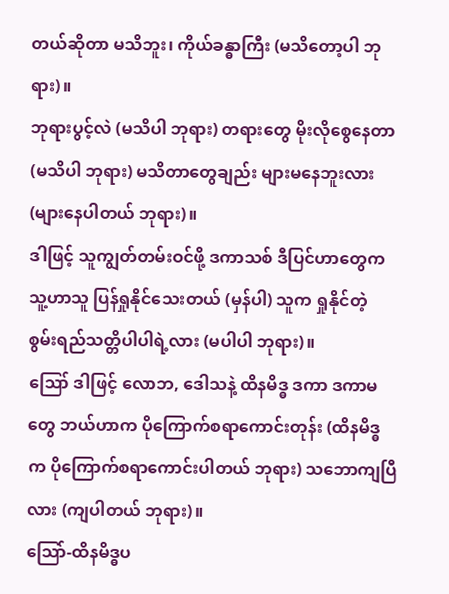တယ်ဆိုတာ မသိဘူး၊ ကိုယ်ခန္ဓာကြီး (မသိတော့ပါ ဘုရား)။
ဘုရားပွင့်လဲ (မသိပါ ဘုရား) တရားတွေ မိုးလိုစွေနေတာ (မသိပါ ဘုရား) မသိတာတွေချည်း များမနေဘူးလား (များနေပါတယ် ဘုရား)။
ဒါဖြင့် သူကျွတ်တမ်းဝင်ဖို့ ဒကာသစ် ဒီပြင်ဟာတွေက သူ့ဟာသူ ပြန်ရှုနိုင်သေးတယ် (မှန်ပါ) သူက ရှုနိုင်တဲ့ စွမ်းရည်သတ္တိပါပါရဲ့လား (မပါပါ ဘုရား)။
ဪ ဒါဖြင့် လောဘ, ဒေါသနဲ့ ထိနမိဒ္ဓ ဒကာ ဒကာမတွေ ဘယ်ဟာက ပိုကြောက်စရာကောင်းတုန်း (ထိနမိဒ္ဓက ပိုကြောက်စရာကောင်းပါတယ် ဘုရား) သဘောကျပြီလား (ကျပါတယ် ဘုရား)။
သြော်-ထိနမိဒ္ဓပ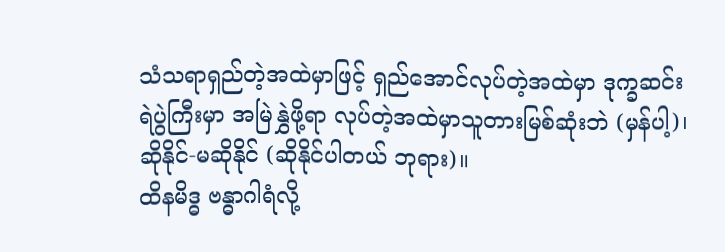သံသရာရှည်တဲ့အထဲမှာဖြင့် ရှည်အောင်လုပ်တဲ့အထဲမှာ ဒုက္ခဆင်းရဲပွဲကြီးမှာ အမြဲနွှဲဖို့ရာ လုပ်တဲ့အထဲမှာသူတားမြစ်ဆုံးဘဲ (မှန်ပါ့)၊ ဆိုနိုင်-မဆိုနိုင် (ဆိုနိုင်ပါတယ် ဘုရား)။
ထိနမိဒ္ဓ ဗန္ဓာဂါရံလို့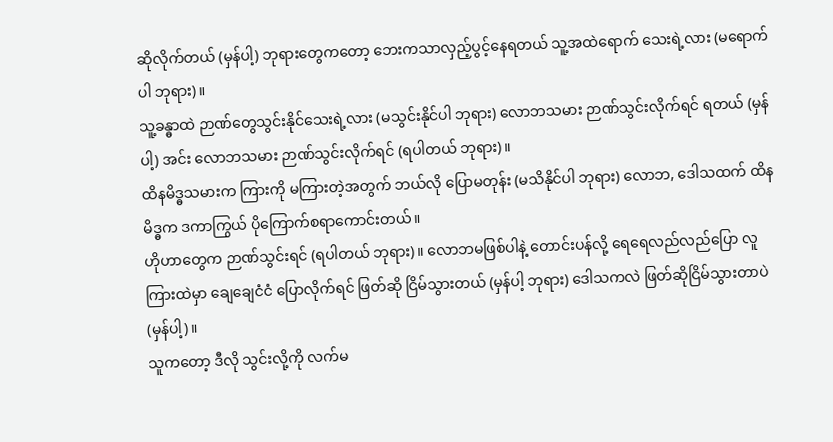ဆိုလိုက်တယ် (မှန်ပါ့) ဘုရားတွေကတော့ ဘေးကသာလှည့်ပွင့်နေရတယ် သူ့အထဲရောက် သေးရဲ့လား (မရောက်ပါ ဘုရား)။
သူ့ခန္ဓာထဲ ဉာဏ်တွေသွင်းနိုင်သေးရဲ့လား (မသွင်းနိုင်ပါ ဘုရား) လောဘသမား ဉာဏ်သွင်းလိုက်ရင် ရတယ် (မှန်ပါ့) အင်း လောဘသမား ဉာဏ်သွင်းလိုက်ရင် (ရပါတယ် ဘုရား)။
ထိနမိဒ္ဓသမားက ကြားကို မကြားတဲ့အတွက် ဘယ်လို ပြောမတုန်း (မသိနိုင်ပါ ဘုရား) လောဘ, ဒေါသထက် ထိနမိဒ္ဓက ဒကာကြွယ် ပိုကြောက်စရာကောင်းတယ်။
ဟိုဟာတွေက ဉာဏ်သွင်းရင် (ရပါတယ် ဘုရား)။ လောဘမဖြစ်ပါနဲ့ တောင်းပန်လို့ ရေရေလည်လည်ပြော လူကြားထဲမှာ ချေချေငံငံ ပြောလိုက်ရင် ဖြတ်ဆို ငြိမ်သွားတယ် (မှန်ပါ့ ဘုရား) ဒေါသကလဲ ဖြတ်ဆိုငြိမ်သွားတာပဲ (မှန်ပါ့)။
သူကတော့ ဒီလို သွင်းလို့ကို လက်မ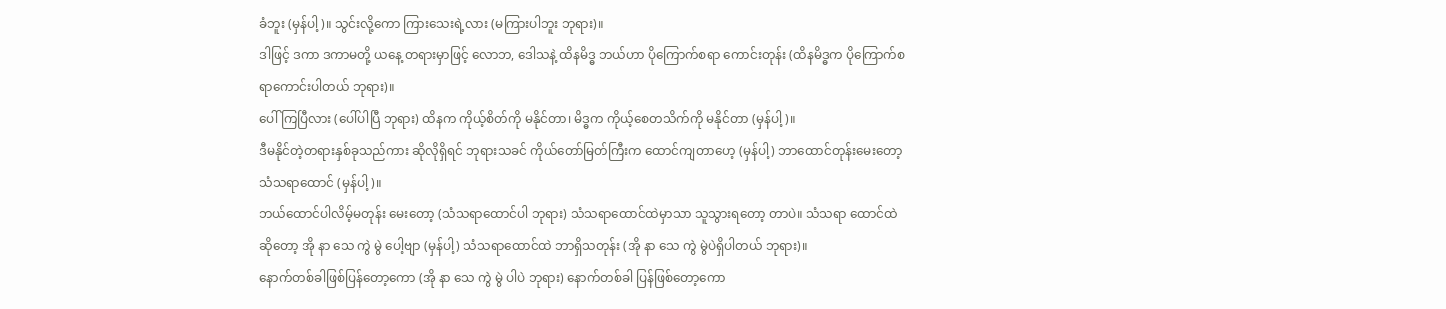ခံဘူး (မှန်ပါ့)။ သွင်းလို့ကော ကြားသေးရဲ့လား (မကြားပါဘူး ဘုရား)။
ဒါဖြင့် ဒကာ ဒကာမတို့ ယနေ့ တရားမှာဖြင့် လောဘ, ဒေါသနဲ့ ထိနမိဒ္ဓ ဘယ်ဟာ ပိုကြောက်စရာ ကောင်းတုန်း (ထိနမိဒ္ဓက ပိုကြောက်စရာကောင်းပါတယ် ဘုရား)။
ပေါ်ကြပြီလား (ပေါ်ပါပြီ ဘုရား) ထိနက ကိုယ့်စိတ်ကို မနိုင်တာ၊ မိဒ္ဓက ကိုယ့်စေတသိက်ကို မနိုင်တာ (မှန်ပါ့)။
ဒီမနိုင်တဲ့တရားနှစ်ခုသည်ကား ဆိုလိုရှိရင် ဘုရားသခင် ကိုယ်တော်မြတ်ကြီးက ထောင်ကျတာဟေ့ (မှန်ပါ့) ဘာထောင်တုန်းမေးတော့ သံသရာထောင် (မှန်ပါ့)။
ဘယ်ထောင်ပါလိမ့်မတုန်း မေးတော့ (သံသရာထောင်ပါ ဘုရား) သံသရာထောင်ထဲမှာသာ သူသွားရတော့ တာပဲ။ သံသရာ ထောင်ထဲဆိုတော့ အို နာ သေ ကွဲ မွဲ ပေါ့ဗျာ (မှန်ပါ့) သံသရာထောင်ထဲ ဘာရှိသတုန်း (အို နာ သေ ကွဲ မွဲပဲရှိပါတယ် ဘုရား)။
နောက်တစ်ခါဖြစ်ပြန်တော့ကော (အို နာ သေ ကွဲ မွဲ ပါပဲ ဘုရား) နောက်တစ်ခါ ပြန်ဖြစ်တော့ကော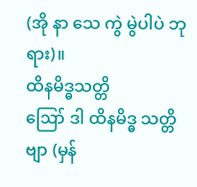(အို နာ သေ ကွဲ မွဲပါပဲ ဘုရား)။
ထိနမိဒ္ဓသတ္တိ
ဪ ဒါ ထိနမိဒ္ဓ သတ္တိဗျာ (မှန်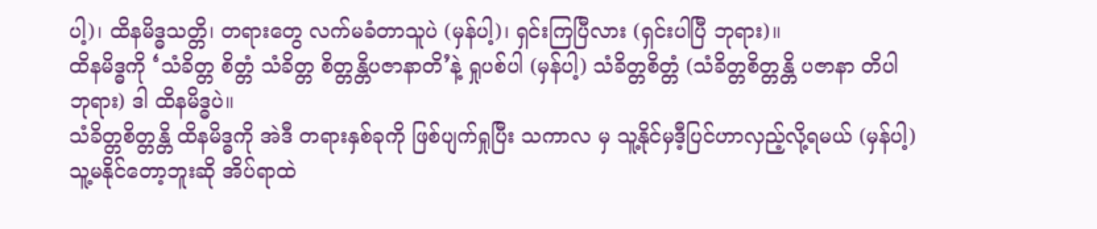ပါ့)၊ ထိနမိဒ္ဓသတ္တိ၊ တရားတွေ လက်မခံတာသူပဲ (မှန်ပါ့)၊ ရှင်းကြပြီလား (ရှင်းပါပြီ ဘုရား)။
ထိနမိဒ္ဓကို ‘သံခိတ္တ စိတ္တံ သံခိတ္တ စိတ္တန္တိပဇာနာတိ’နဲ့ ရှုပစ်ပါ (မှန်ပါ့) သံခိတ္တစိတ္တံ (သံခိတ္တစိတ္တန္တိ ပဇာနာ တိပါ ဘုရား) ဒါ ထိနမိဒ္ဓပဲ။
သံခိတ္တစိတ္တန္တိ ထိနမိဒ္ဓကို အဲဒီ တရားနှစ်ခုကို ဖြစ်ပျက်ရှုပြီး သကာလ မှ သူ့နိုင်မှဒီ့ပြင်ဟာလှည့်လို့ရမယ် (မှန်ပါ့) သူ့မနိုင်တော့ဘူးဆို အိပ်ရာထဲ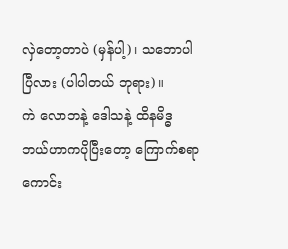လှဲတော့တာပဲ (မှန်ပါ့)၊ သဘောပါပြီလား (ပါပါတယ် ဘုရား)။
ကဲ လောဘနဲ့ ဒေါသနဲ့ ထိနမိဒ္ဓ ဘယ်ဟာကပိုပြီးတော့ ကြောက်စရာကောင်း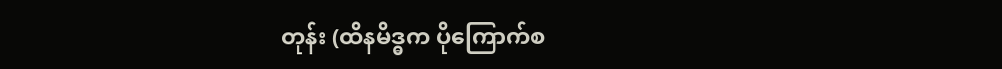တုန်း (ထိနမိဒ္ဓက ပိုကြောက်စ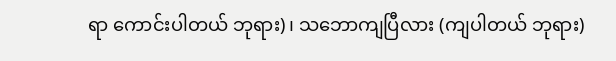ရာ ကောင်းပါတယ် ဘုရား)၊ သဘောကျပြီလား (ကျပါတယ် ဘုရား)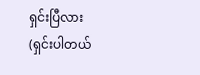ရှင်းပြီလား (ရှင်းပါတယ်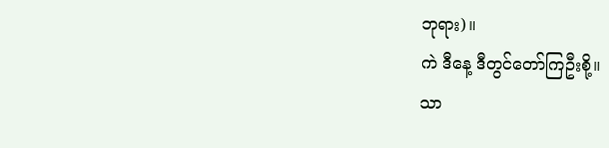ဘုရား)။
ကဲ ဒီနေ့ ဒီတွင်တော်ကြဦးစို့။
သာ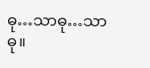ဓု…သာဓု…သာဓု။